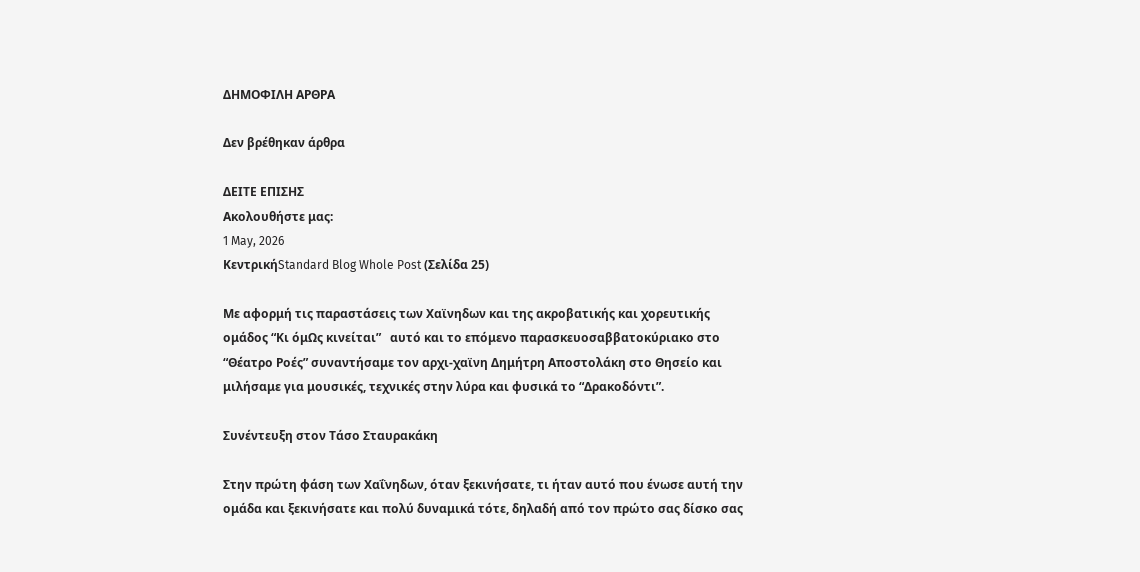ΔΗΜΟΦΙΛΗ ΑΡΘΡΑ

Δεν βρέθηκαν άρθρα

ΔΕΙΤΕ ΕΠΙΣΗΣ
Ακολουθήστε μας:
1 May, 2026
ΚεντρικήStandard Blog Whole Post (Σελίδα 25)

Mε αφορμή τις παραστάσεις των Χαϊνηδων και της ακροβατικής και χορευτικής ομάδος “Κι όμΩς κινείται”   αυτό και το επόμενο παρασκευοσαββατοκύριακο στο “Θέατρο Ροές” συναντήσαμε τον αρχι-χαϊνη Δημήτρη Αποστολάκη στο Θησείο και μιλήσαμε για μουσικές, τεχνικές στην λύρα και φυσικά το “Δρακοδόντι”.

Συνέντευξη στον Τάσο Σταυρακάκη

Στην πρώτη φάση των Χαΐνηδων, όταν ξεκινήσατε, τι ήταν αυτό που ένωσε αυτή την ομάδα και ξεκινήσατε και πολύ δυναμικά τότε, δηλαδή από τον πρώτο σας δίσκο σας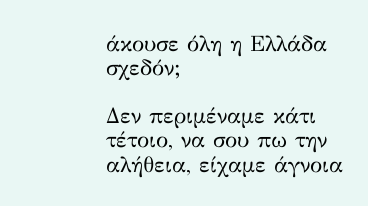άκουσε όλη η Ελλάδα σχεδόν;

Δεν περιμέναμε κάτι τέτοιο, να σου πω την αλήθεια, είχαμε άγνοια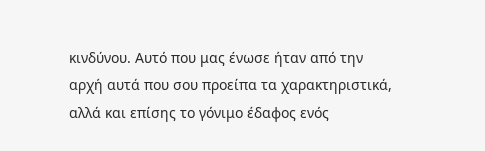κινδύνου. Αυτό που μας ένωσε ήταν από την αρχή αυτά που σου προείπα τα χαρακτηριστικά, αλλά και επίσης το γόνιμο έδαφος ενός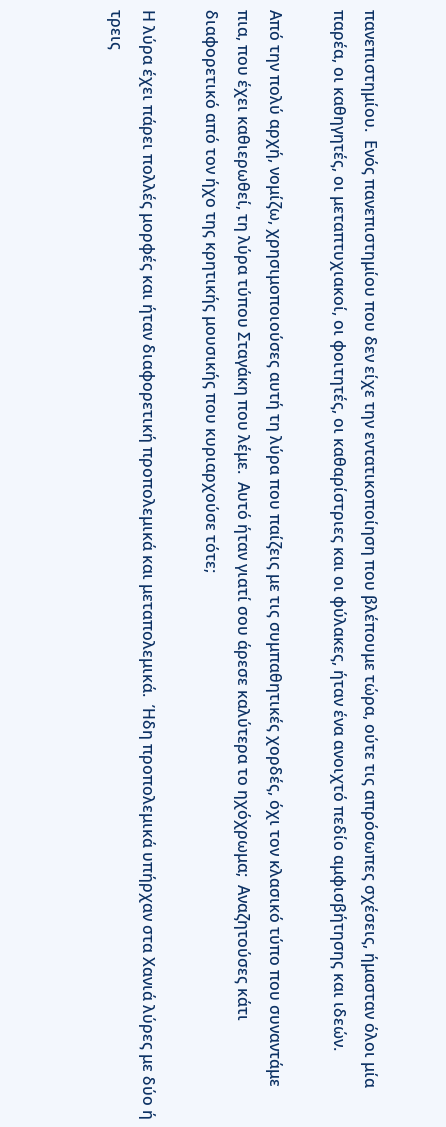πανεπιστημίου.  Ενός πανεπιστημίου που δεν είχε την εντατικοποίηση που βλέπουμε τώρα, ούτε τις απρόσωπες σχέσεις, ήμασταν όλοι μία παρέα, οι καθηγητές, οι μεταπτυχιακοί, οι φοιτητές, οι καθαρίστριες και οι φύλακες, ήταν ένα ανοιχτό πεδίο αμφισβήτησης και ιδεών.

Από την πολύ αρχή, νομίζω, χρησιμοποιούσες αυτή τη λύρα που παίζεις με τις συμπαθητικές χορδές, όχι τον κλασικό τύπο που συναντάμε πια, που έχει καθιερωθεί, τη λύρα τύπου Σταγάκη που λέμε.  Αυτό ήταν γιατί σου άρεσε καλύτερα το ηχόχρωμα;  Αναζητούσες κάτι διαφορετικό από τον ήχο της κρητικής μουσικής που κυριαρχούσε τότε;

Η λύρα έχει πάρει πολλές μορφές και ήταν διαφορετική προπολεμικά και μεταπολεμικά.  Ήδη προπολεμικά υπήρχαν στα Χανιά λύρες με δύο ή τρεις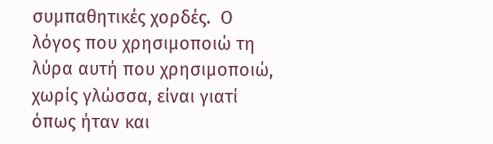συμπαθητικές χορδές.  Ο λόγος που χρησιμοποιώ τη λύρα αυτή που χρησιμοποιώ, χωρίς γλώσσα, είναι γιατί όπως ήταν και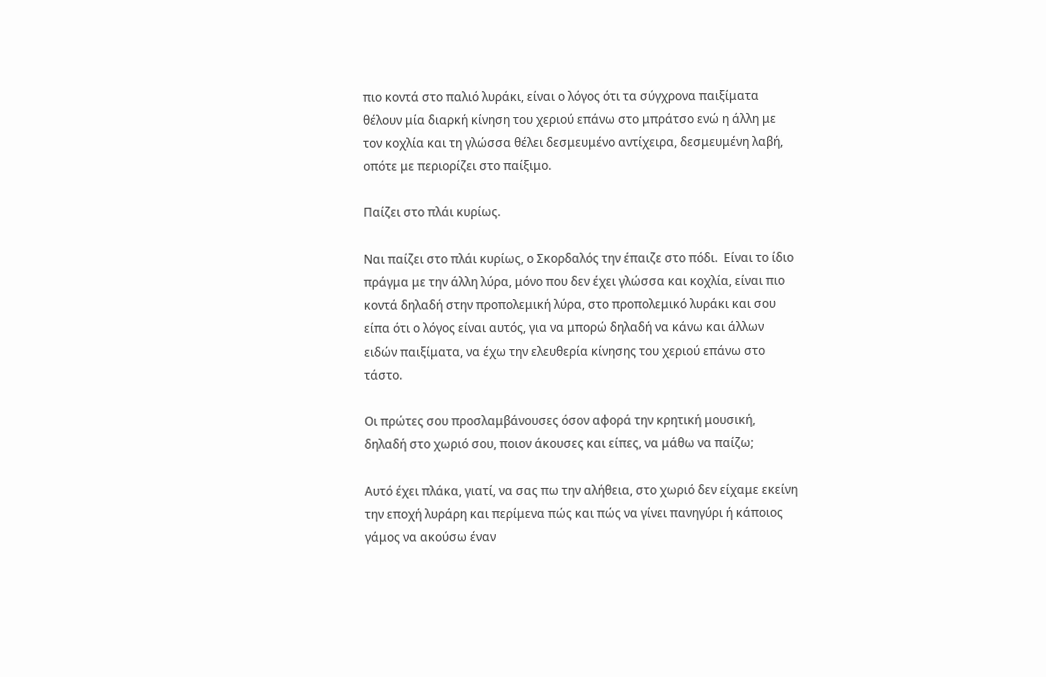πιο κοντά στο παλιό λυράκι, είναι ο λόγος ότι τα σύγχρονα παιξίματα θέλουν μία διαρκή κίνηση του χεριού επάνω στο μπράτσο ενώ η άλλη με τον κοχλία και τη γλώσσα θέλει δεσμευμένο αντίχειρα, δεσμευμένη λαβή, οπότε με περιορίζει στο παίξιμο.

Παίζει στο πλάι κυρίως.

Ναι παίζει στο πλάι κυρίως, ο Σκορδαλός την έπαιζε στο πόδι.  Είναι το ίδιο πράγμα με την άλλη λύρα, μόνο που δεν έχει γλώσσα και κοχλία, είναι πιο κοντά δηλαδή στην προπολεμική λύρα, στο προπολεμικό λυράκι και σου είπα ότι ο λόγος είναι αυτός, για να μπορώ δηλαδή να κάνω και άλλων ειδών παιξίματα, να έχω την ελευθερία κίνησης του χεριού επάνω στο τάστο.

Οι πρώτες σου προσλαμβάνουσες όσον αφορά την κρητική μουσική, δηλαδή στο χωριό σου, ποιον άκουσες και είπες, να μάθω να παίζω;

Αυτό έχει πλάκα, γιατί, να σας πω την αλήθεια, στο χωριό δεν είχαμε εκείνη την εποχή λυράρη και περίμενα πώς και πώς να γίνει πανηγύρι ή κάποιος γάμος να ακούσω έναν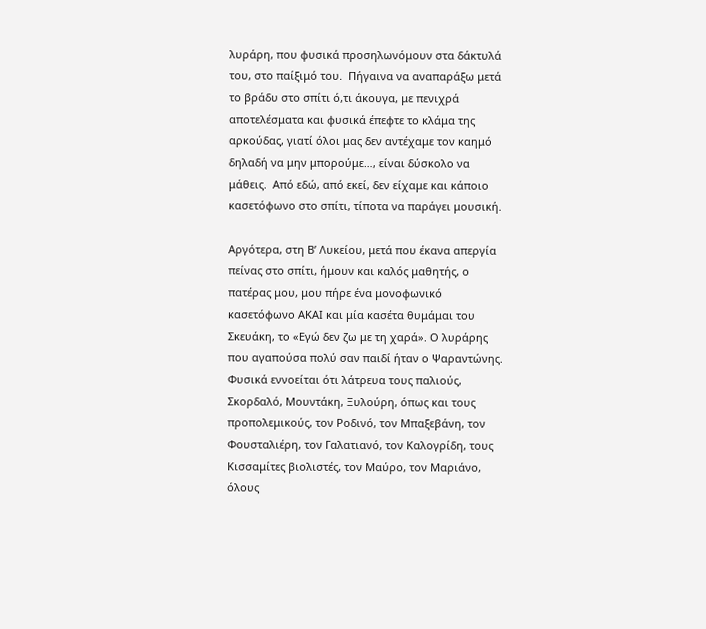λυράρη, που φυσικά προσηλωνόμουν στα δάκτυλά του, στο παίξιμό του.  Πήγαινα να αναπαράξω μετά το βράδυ στο σπίτι ό,τι άκουγα, με πενιχρά αποτελέσματα και φυσικά έπεφτε το κλάμα της αρκούδας, γιατί όλοι μας δεν αντέχαμε τον καημό δηλαδή να μην μπορούμε…, είναι δύσκολο να μάθεις.  Από εδώ, από εκεί, δεν είχαμε και κάποιο κασετόφωνο στο σπίτι, τίποτα να παράγει μουσική.

Αργότερα, στη Β’ Λυκείου, μετά που έκανα απεργία πείνας στο σπίτι, ήμουν και καλός μαθητής, ο πατέρας μου, μου πήρε ένα μονοφωνικό κασετόφωνο ΑΚΑΙ και μία κασέτα θυμάμαι του Σκευάκη, το «Εγώ δεν ζω με τη χαρά». Ο λυράρης που αγαπούσα πολύ σαν παιδί ήταν ο Ψαραντώνης.  Φυσικά εννοείται ότι λάτρευα τους παλιούς, Σκορδαλό, Μουντάκη, Ξυλούρη, όπως και τους προπολεμικούς, τον Ροδινό, τον Μπαξεβάνη, τον Φουσταλιέρη, τον Γαλατιανό, τον Καλογρίδη, τους Κισσαμίτες βιολιστές, τον Μαύρο, τον Μαριάνο, όλους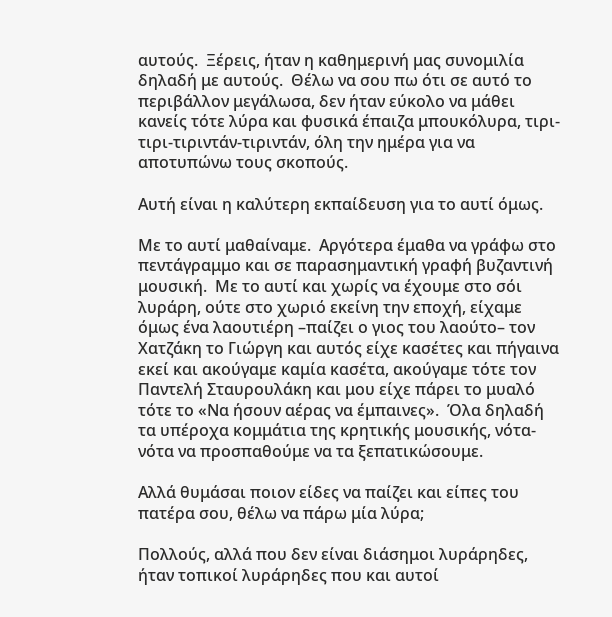αυτούς.  Ξέρεις, ήταν η καθημερινή μας συνομιλία δηλαδή με αυτούς.  Θέλω να σου πω ότι σε αυτό το περιβάλλον μεγάλωσα, δεν ήταν εύκολο να μάθει κανείς τότε λύρα και φυσικά έπαιζα μπουκόλυρα, τιρι-τιρι-τιριντάν-τιριντάν, όλη την ημέρα για να αποτυπώνω τους σκοπούς.

Αυτή είναι η καλύτερη εκπαίδευση για το αυτί όμως.

Με το αυτί μαθαίναμε.  Αργότερα έμαθα να γράφω στο πεντάγραμμο και σε παρασημαντική γραφή βυζαντινή μουσική.  Με το αυτί και χωρίς να έχουμε στο σόι λυράρη, ούτε στο χωριό εκείνη την εποχή, είχαμε όμως ένα λαουτιέρη –παίζει ο γιος του λαούτο– τον Χατζάκη το Γιώργη και αυτός είχε κασέτες και πήγαινα εκεί και ακούγαμε καμία κασέτα, ακούγαμε τότε τον Παντελή Σταυρουλάκη και μου είχε πάρει το μυαλό τότε το «Να ήσουν αέρας να έμπαινες».  Όλα δηλαδή τα υπέροχα κομμάτια της κρητικής μουσικής, νότα-νότα να προσπαθούμε να τα ξεπατικώσουμε.

Αλλά θυμάσαι ποιον είδες να παίζει και είπες του πατέρα σου, θέλω να πάρω μία λύρα;

Πολλούς, αλλά που δεν είναι διάσημοι λυράρηδες, ήταν τοπικοί λυράρηδες που και αυτοί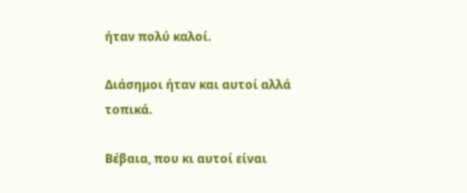ήταν πολύ καλοί.

Διάσημοι ήταν και αυτοί αλλά τοπικά.

Βέβαια, που κι αυτοί είναι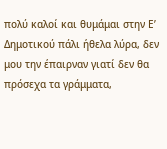πολύ καλοί και θυμάμαι στην Ε’ Δημοτικού πάλι ήθελα λύρα, δεν μου την έπαιρναν γιατί δεν θα πρόσεχα τα γράμματα,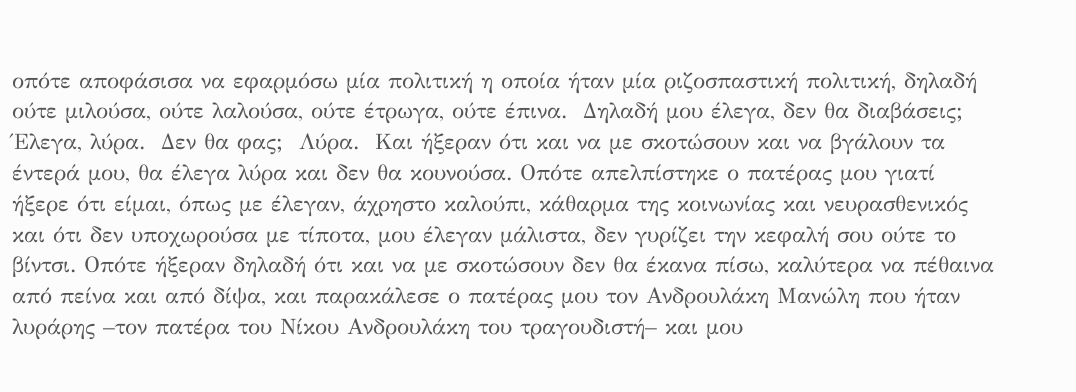οπότε αποφάσισα να εφαρμόσω μία πολιτική η οποία ήταν μία ριζοσπαστική πολιτική, δηλαδή ούτε μιλούσα, ούτε λαλούσα, ούτε έτρωγα, ούτε έπινα.  Δηλαδή μου έλεγα, δεν θα διαβάσεις;  Έλεγα, λύρα.  Δεν θα φας;  Λύρα.  Και ήξεραν ότι και να με σκοτώσουν και να βγάλουν τα έντερά μου, θα έλεγα λύρα και δεν θα κουνούσα. Οπότε απελπίστηκε ο πατέρας μου γιατί ήξερε ότι είμαι, όπως με έλεγαν, άχρηστο καλούπι, κάθαρμα της κοινωνίας και νευρασθενικός και ότι δεν υποχωρούσα με τίποτα, μου έλεγαν μάλιστα, δεν γυρίζει την κεφαλή σου ούτε το βίντσι. Οπότε ήξεραν δηλαδή ότι και να με σκοτώσουν δεν θα έκανα πίσω, καλύτερα να πέθαινα από πείνα και από δίψα, και παρακάλεσε ο πατέρας μου τον Ανδρουλάκη Μανώλη που ήταν λυράρης –τον πατέρα του Νίκου Ανδρουλάκη του τραγουδιστή– και μου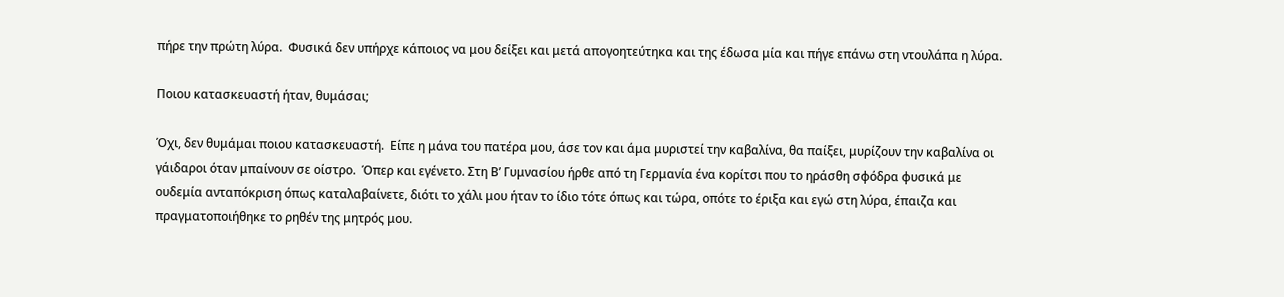πήρε την πρώτη λύρα.  Φυσικά δεν υπήρχε κάποιος να μου δείξει και μετά απογοητεύτηκα και της έδωσα μία και πήγε επάνω στη ντουλάπα η λύρα.

Ποιου κατασκευαστή ήταν, θυμάσαι;

Όχι, δεν θυμάμαι ποιου κατασκευαστή.  Είπε η μάνα του πατέρα μου, άσε τον και άμα μυριστεί την καβαλίνα, θα παίξει, μυρίζουν την καβαλίνα οι γάιδαροι όταν μπαίνουν σε οίστρο.  Όπερ και εγένετο. Στη Β’ Γυμνασίου ήρθε από τη Γερμανία ένα κορίτσι που το ηράσθη σφόδρα φυσικά με ουδεμία ανταπόκριση όπως καταλαβαίνετε, διότι το χάλι μου ήταν το ίδιο τότε όπως και τώρα, οπότε το έριξα και εγώ στη λύρα, έπαιζα και πραγματοποιήθηκε το ρηθέν της μητρός μου.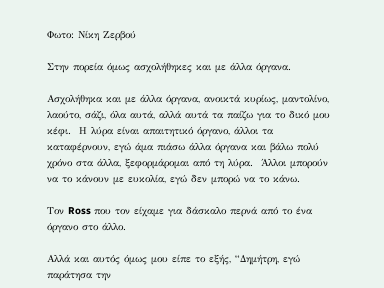Φωτο: Νίκη Ζερβού

Στην πορεία όμως ασχολήθηκες και με άλλα όργανα.

Ασχολήθηκα και με άλλα όργανα, ανοικτά κυρίως, μαντολίνο, λαούτο, σάζι, όλα αυτά, αλλά αυτά τα παίζω για το δικό μου κέφι.  Η λύρα είναι απαιτητικό όργανο, άλλοι τα καταφέρνουν, εγώ άμα πιάσω άλλα όργανα και βάλω πολύ χρόνο στα άλλα, ξεφορμάρομαι από τη λύρα.  Άλλοι μπορούν να το κάνουν με ευκολία, εγώ δεν μπορώ να το κάνω.

Τον Ross που τον είχαμε για δάσκαλο περνά από το ένα όργανο στο άλλο.

Αλλά και αυτός όμως μου είπε το εξής, “Δημήτρη, εγώ παράτησα την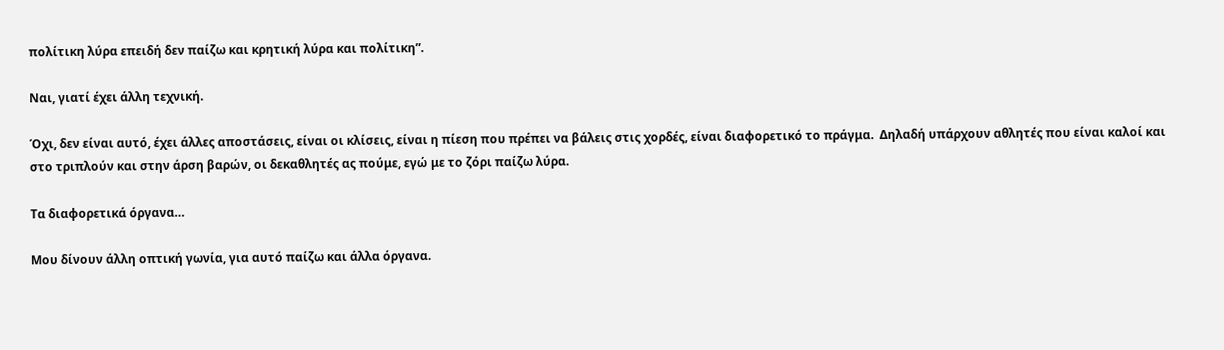πολίτικη λύρα επειδή δεν παίζω και κρητική λύρα και πολίτικη”.

Ναι, γιατί έχει άλλη τεχνική.

Όχι, δεν είναι αυτό, έχει άλλες αποστάσεις, είναι οι κλίσεις, είναι η πίεση που πρέπει να βάλεις στις χορδές, είναι διαφορετικό το πράγμα.  Δηλαδή υπάρχουν αθλητές που είναι καλοί και στο τριπλούν και στην άρση βαρών, οι δεκαθλητές ας πούμε, εγώ με το ζόρι παίζω λύρα.

Τα διαφορετικά όργανα…

Μου δίνουν άλλη οπτική γωνία, για αυτό παίζω και άλλα όργανα.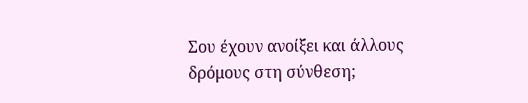Σου έχουν ανοίξει και άλλους δρόμους στη σύνθεση;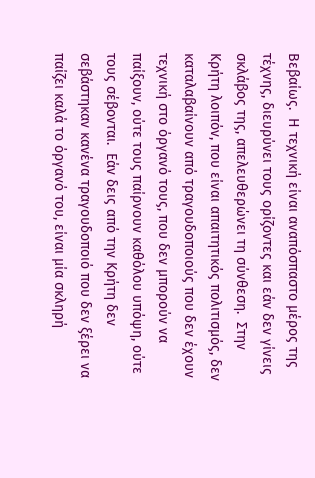Βεβαίως.  Η τεχνική είναι αναπόσπαστο μέρος της τέχνης, διευρύνει τους ορίζοντες και εάν δεν γίνεις σκλάβος της, απελευθερώνει τη σύνθεση.  Στην Κρήτη λοιπόν, που είναι απαιτητικός πολιτισμός, δεν καταλαβαίνουν από τραγουδοποιούς που δεν έχουν τεχνική στο όργανό τους, που δεν μπορούν να παίξουν, ούτε τους παίρνουν καθόλου υπόψη, ούτε τους σέβονται.  Εάν δεις από την Κρήτη δεν σεβάστηκαν κανένα τραγουδοποιό που δεν ξέρει να παίζει καλά το όργανό του, είναι μία σκληρή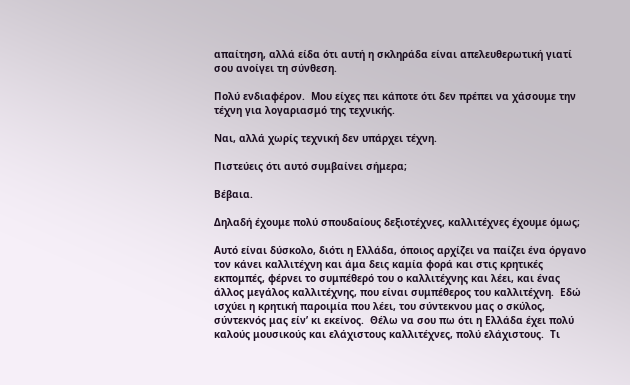απαίτηση, αλλά είδα ότι αυτή η σκληράδα είναι απελευθερωτική γιατί σου ανοίγει τη σύνθεση.

Πολύ ενδιαφέρον.  Μου είχες πει κάποτε ότι δεν πρέπει να χάσουμε την τέχνη για λογαριασμό της τεχνικής.

Ναι, αλλά χωρίς τεχνική δεν υπάρχει τέχνη.

Πιστεύεις ότι αυτό συμβαίνει σήμερα;

Βέβαια.

Δηλαδή έχουμε πολύ σπουδαίους δεξιοτέχνες, καλλιτέχνες έχουμε όμως;

Αυτό είναι δύσκολο, διότι η Ελλάδα, όποιος αρχίζει να παίζει ένα όργανο τον κάνει καλλιτέχνη και άμα δεις καμία φορά και στις κρητικές εκπομπές, φέρνει το συμπέθερό του ο καλλιτέχνης και λέει, και ένας άλλος μεγάλος καλλιτέχνης, που είναι συμπέθερος του καλλιτέχνη.  Εδώ ισχύει η κρητική παροιμία που λέει, του σύντεκνου μας ο σκύλος, σύντεκνός μας είν’ κι εκείνος.  Θέλω να σου πω ότι η Ελλάδα έχει πολύ καλούς μουσικούς και ελάχιστους καλλιτέχνες, πολύ ελάχιστους.  Τι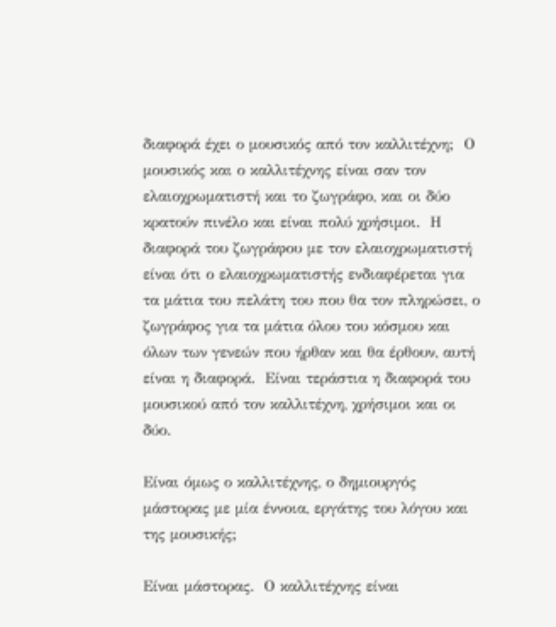διαφορά έχει ο μουσικός από τον καλλιτέχνη;  Ο μουσικός και ο καλλιτέχνης είναι σαν τον ελαιοχρωματιστή και το ζωγράφο, και οι δύο κρατούν πινέλο και είναι πολύ χρήσιμοι.  Η διαφορά του ζωγράφου με τον ελαιοχρωματιστή είναι ότι ο ελαιοχρωματιστής ενδιαφέρεται για τα μάτια του πελάτη του που θα τον πληρώσει, ο ζωγράφος για τα μάτια όλου του κόσμου και όλων των γενεών που ήρθαν και θα έρθουν, αυτή είναι η διαφορά.  Είναι τεράστια η διαφορά του μουσικού από τον καλλιτέχνη, χρήσιμοι και οι δύο.

Είναι όμως ο καλλιτέχνης, ο δημιουργός μάστορας με μία έννοια, εργάτης του λόγου και της μουσικής;

Είναι μάστορας.  Ο καλλιτέχνης είναι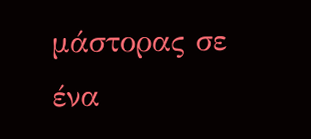μάστορας σε ένα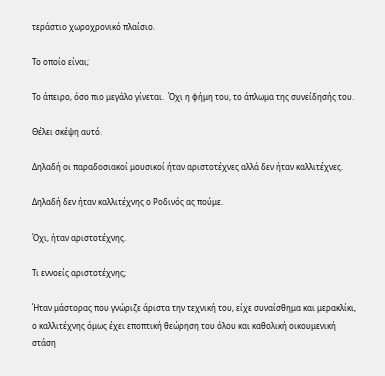τεράστιο χωροχρονικό πλαίσιο.

Το οποίο είναι;

Το άπειρο, όσο πιο μεγάλο γίνεται.  Όχι η φήμη του, το άπλωμα της συνείδησής του.

Θέλει σκέψη αυτό.

Δηλαδή οι παραδοσιακοί μουσικοί ήταν αριστοτέχνες αλλά δεν ήταν καλλιτέχνες.

Δηλαδή δεν ήταν καλλιτέχνης ο Ροδινός ας πούμε.

Όχι, ήταν αριστοτέχνης.

Τι εννοείς αριστοτέχνης;

Ήταν μάστορας που γνώριζε άριστα την τεχνική του, είχε συναίσθημα και μερακλίκι, ο καλλιτέχνης όμως έχει εποπτική θεώρηση του όλου και καθολική οικουμενική στάση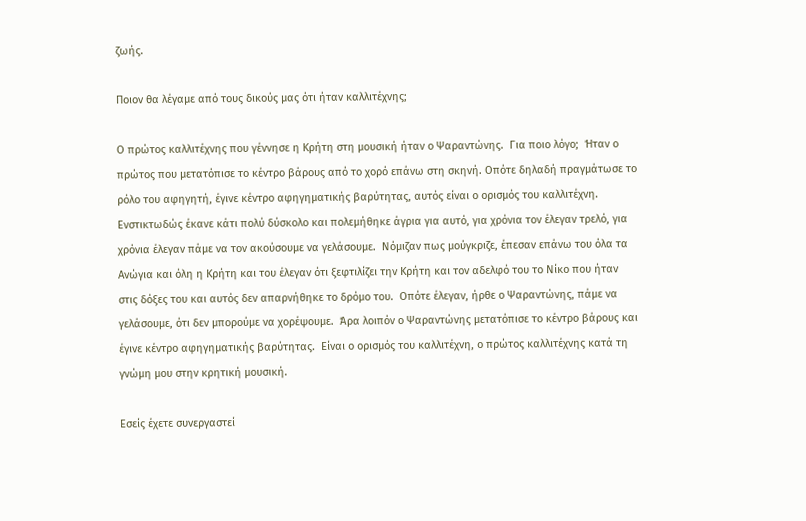ζωής.

Ποιον θα λέγαμε από τους δικούς μας ότι ήταν καλλιτέχνης;

Ο πρώτος καλλιτέχνης που γέννησε η Κρήτη στη μουσική ήταν ο Ψαραντώνης.  Για ποιο λόγο;  Ήταν ο πρώτος που μετατόπισε το κέντρο βάρους από το χορό επάνω στη σκηνή. Οπότε δηλαδή πραγμάτωσε το ρόλο του αφηγητή, έγινε κέντρο αφηγηματικής βαρύτητας, αυτός είναι ο ορισμός του καλλιτέχνη.  Ενστικτωδώς έκανε κάτι πολύ δύσκολο και πολεμήθηκε άγρια για αυτό, για χρόνια τον έλεγαν τρελό, για χρόνια έλεγαν πάμε να τον ακούσουμε να γελάσουμε.  Νόμιζαν πως μούγκριζε, έπεσαν επάνω του όλα τα Ανώγια και όλη η Κρήτη και του έλεγαν ότι ξεφτιλίζει την Κρήτη και τον αδελφό του το Νίκο που ήταν στις δόξες του και αυτός δεν απαρνήθηκε το δρόμο του.  Οπότε έλεγαν, ήρθε ο Ψαραντώνης, πάμε να γελάσουμε, ότι δεν μπορούμε να χορέψουμε.  Άρα λοιπόν ο Ψαραντώνης μετατόπισε το κέντρο βάρους και έγινε κέντρο αφηγηματικής βαρύτητας.  Είναι ο ορισμός του καλλιτέχνη, ο πρώτος καλλιτέχνης κατά τη γνώμη μου στην κρητική μουσική.

Εσείς έχετε συνεργαστεί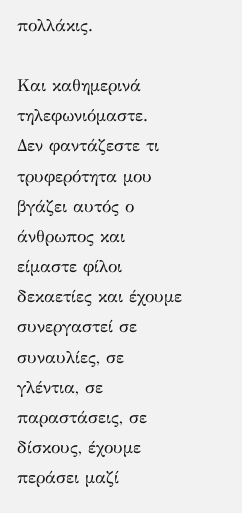πολλάκις.

Και καθημερινά τηλεφωνιόμαστε.  Δεν φαντάζεστε τι τρυφερότητα μου βγάζει αυτός ο άνθρωπος και είμαστε φίλοι δεκαετίες και έχουμε συνεργαστεί σε συναυλίες, σε γλέντια, σε παραστάσεις, σε δίσκους, έχουμε περάσει μαζί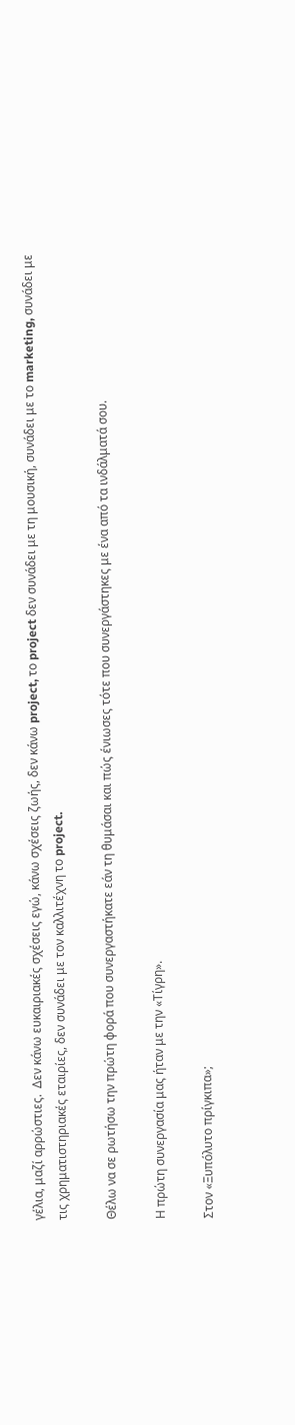γέλια, μαζί αρρώστιες.  Δεν κάνω ευκαιριακές σχέσεις εγώ, κάνω σχέσεις ζωής, δεν κάνω project, το project δεν συνάδει με τη μουσική, συνάδει με το marketing, συνάδει με τις χρηματιστηριακές εταιρίες, δεν συνάδει με τον καλλιτέχνη το project.

Θέλω να σε ρωτήσω την πρώτη φορά που συνεργαστήκατε εάν τη θυμάσαι και πώς ένιωσες τότε που συνεργάστηκες με ένα από τα ινδάλματά σου.

Η πρώτη συνεργασία μας ήταν με την «Τίγρη».

Στον «Ξυπόλυτο πρίγκιπα»;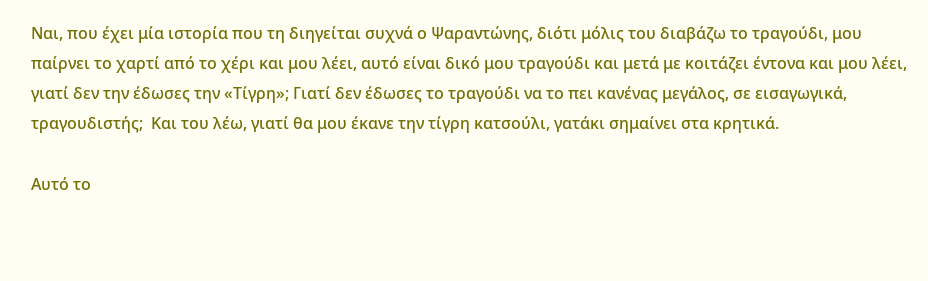Ναι, που έχει μία ιστορία που τη διηγείται συχνά ο Ψαραντώνης, διότι μόλις του διαβάζω το τραγούδι, μου παίρνει το χαρτί από το χέρι και μου λέει, αυτό είναι δικό μου τραγούδι και μετά με κοιτάζει έντονα και μου λέει, γιατί δεν την έδωσες την «Τίγρη»; Γιατί δεν έδωσες το τραγούδι να το πει κανένας μεγάλος, σε εισαγωγικά, τραγουδιστής;  Και του λέω, γιατί θα μου έκανε την τίγρη κατσούλι, γατάκι σημαίνει στα κρητικά.

Αυτό το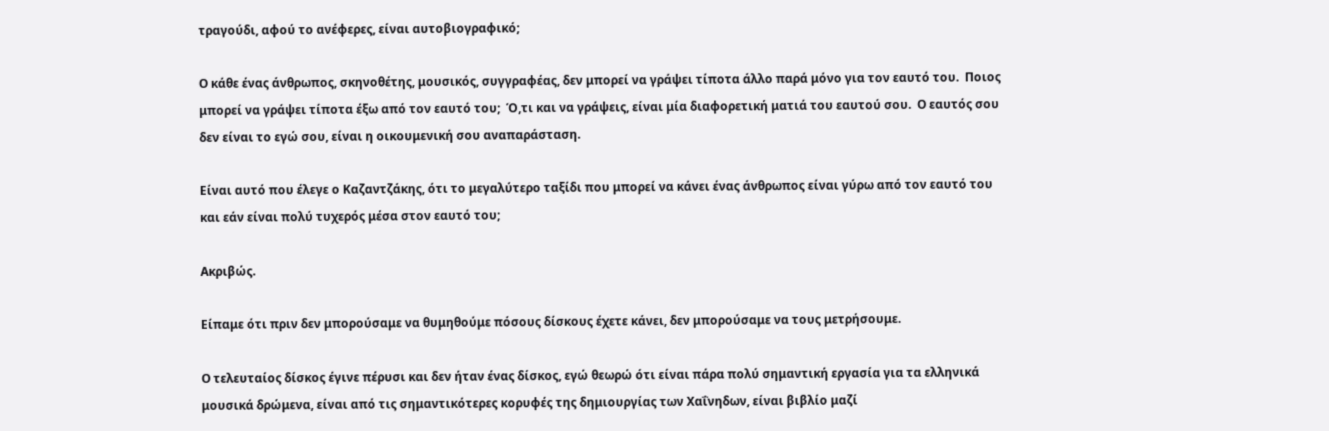τραγούδι, αφού το ανέφερες, είναι αυτοβιογραφικό;

Ο κάθε ένας άνθρωπος, σκηνοθέτης, μουσικός, συγγραφέας, δεν μπορεί να γράψει τίποτα άλλο παρά μόνο για τον εαυτό του.  Ποιος μπορεί να γράψει τίποτα έξω από τον εαυτό του;  Ό,τι και να γράψεις, είναι μία διαφορετική ματιά του εαυτού σου.  Ο εαυτός σου δεν είναι το εγώ σου, είναι η οικουμενική σου αναπαράσταση.

Είναι αυτό που έλεγε ο Καζαντζάκης, ότι το μεγαλύτερο ταξίδι που μπορεί να κάνει ένας άνθρωπος είναι γύρω από τον εαυτό του και εάν είναι πολύ τυχερός μέσα στον εαυτό του;

Ακριβώς.

Είπαμε ότι πριν δεν μπορούσαμε να θυμηθούμε πόσους δίσκους έχετε κάνει, δεν μπορούσαμε να τους μετρήσουμε.

Ο τελευταίος δίσκος έγινε πέρυσι και δεν ήταν ένας δίσκος, εγώ θεωρώ ότι είναι πάρα πολύ σημαντική εργασία για τα ελληνικά μουσικά δρώμενα, είναι από τις σημαντικότερες κορυφές της δημιουργίας των Χαΐνηδων, είναι βιβλίο μαζί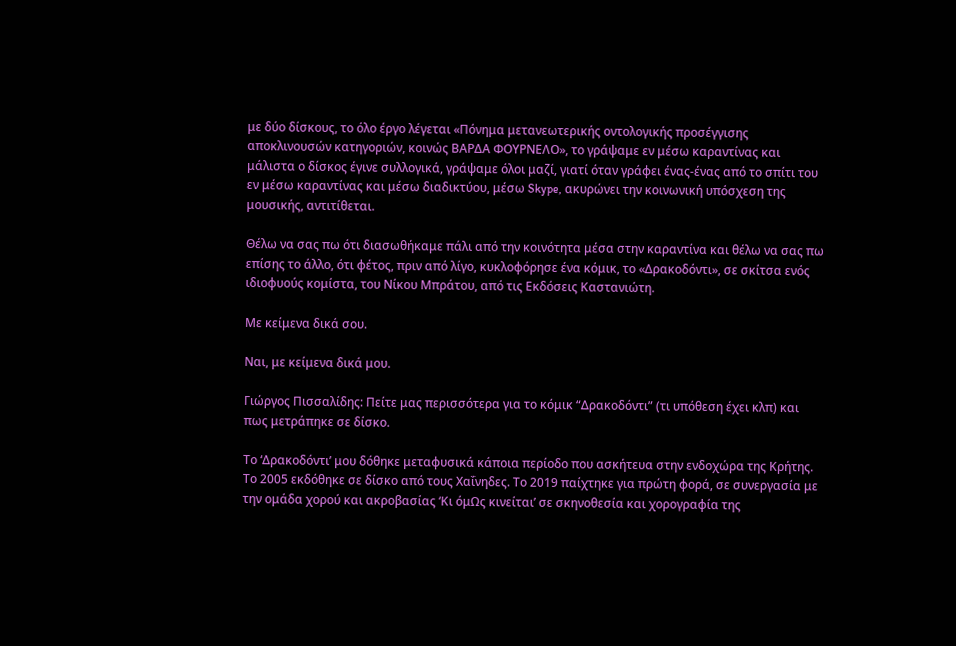με δύο δίσκους, το όλο έργο λέγεται «Πόνημα μετανεωτερικής οντολογικής προσέγγισης αποκλινουσών κατηγοριών, κοινώς ΒΑΡΔΑ ΦΟΥΡΝΕΛΟ», το γράψαμε εν μέσω καραντίνας και μάλιστα ο δίσκος έγινε συλλογικά, γράψαμε όλοι μαζί, γιατί όταν γράφει ένας-ένας από το σπίτι του εν μέσω καραντίνας και μέσω διαδικτύου, μέσω Skype, ακυρώνει την κοινωνική υπόσχεση της μουσικής, αντιτίθεται.

Θέλω να σας πω ότι διασωθήκαμε πάλι από την κοινότητα μέσα στην καραντίνα και θέλω να σας πω επίσης το άλλο, ότι φέτος, πριν από λίγο, κυκλοφόρησε ένα κόμικ, το «Δρακοδόντι», σε σκίτσα ενός ιδιοφυούς κομίστα, του Νίκου Μπράτου, από τις Εκδόσεις Καστανιώτη.

Με κείμενα δικά σου.

Ναι, με κείμενα δικά μου.

Γιώργος Πισσαλίδης: Πείτε μας περισσότερα για το κόμικ “Δρακοδόντι” (τι υπόθεση έχει κλπ) και πως μετράπηκε σε δίσκο.

Το ‘Δρακοδόντι’ μου δόθηκε μεταφυσικά κάποια περίοδο που ασκήτευα στην ενδοχώρα της Κρήτης. Το 2005 εκδόθηκε σε δίσκο από τους Χαΐνηδες. Το 2019 παίχτηκε για πρώτη φορά, σε συνεργασία με την ομάδα χορού και ακροβασίας ‘Κι όμΩς κινείται’ σε σκηνοθεσία και χορογραφία της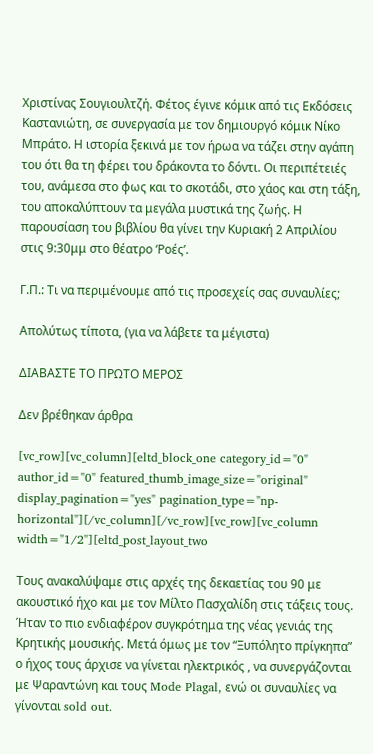Χριστίνας Σουγιουλτζή. Φέτος έγινε κόμικ από τις Εκδόσεις Καστανιώτη, σε συνεργασία με τον δημιουργό κόμικ Νίκο Μπράτο. Η ιστορία ξεκινά με τον ήρωα να τάζει στην αγάπη του ότι θα τη φέρει του δράκοντα το δόντι. Οι περιπέτειές του, ανάμεσα στο φως και το σκοτάδι, στο χάος και στη τάξη, του αποκαλύπτουν τα μεγάλα μυστικά της ζωής. Η παρουσίαση του βιβλίου θα γίνει την Κυριακή 2 Απριλίου στις 9:30μμ στο θέατρο ‘Ροές’.

Γ.Π.: Τι να περιμένουμε από τις προσεχείς σας συναυλίες;

Απολύτως τίποτα, (για να λάβετε τα μέγιστα)

ΔΙΑΒΑΣΤΕ ΤΟ ΠΡΩΤΟ ΜΕΡΟΣ

Δεν βρέθηκαν άρθρα

[vc_row][vc_column][eltd_block_one category_id="0" author_id="0" featured_thumb_image_size="original" display_pagination="yes" pagination_type="np-horizontal"][/vc_column][/vc_row][vc_row][vc_column width="1/2"][eltd_post_layout_two

Τους ανακαλύψαμε στις αρχές της δεκαετίας του 90 με ακουστικό ήχο και με τον Μίλτο Πασχαλίδη στις τάξεις τους. Ήταν το πιο ενδιαφέρον συγκρότημα της νέας γενιάς της Κρητικής μουσικής. Μετά όμως με τον “Ξυπόλητο πρίγκηπα” ο ήχος τους άρχισε να γίνεται ηλεκτρικός , να συνεργάζονται με Ψαραντώνη και τους Mode Plagal, ενώ οι συναυλίες να γίνονται sold out.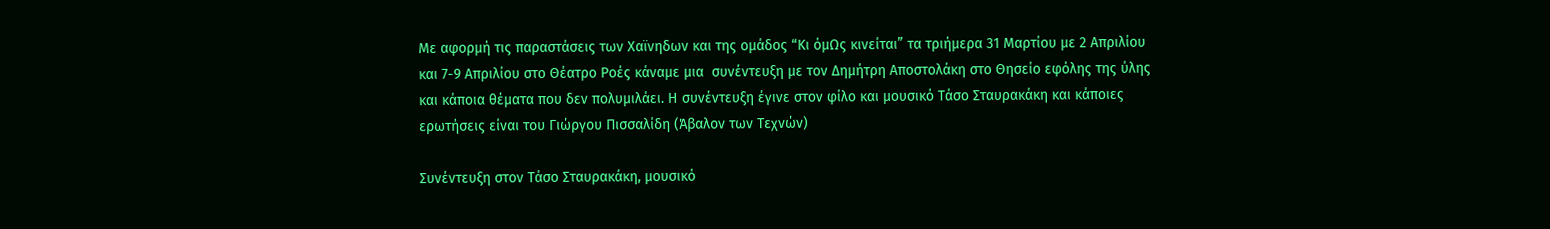Με αφορμή τις παραστάσεις των Χαϊνηδων και της ομάδος “Κι όμΩς κινείται” τα τριήμερα 31 Μαρτίου με 2 Απριλίου και 7-9 Απριλίου στο Θέατρο Ροές κάναμε μια  συνέντευξη με τον Δημήτρη Αποστολάκη στο Θησείο εφόλης της ύλης και κάποια θέματα που δεν πολυμιλάει. Η συνέντευξη έγινε στον φίλο και μουσικό Τάσο Σταυρακάκη και κάποιες ερωτήσεις είναι του Γιώργου Πισσαλίδη (Άβαλον των Τεχνών)

Συνέντευξη στον Τάσο Σταυρακάκη, μουσικό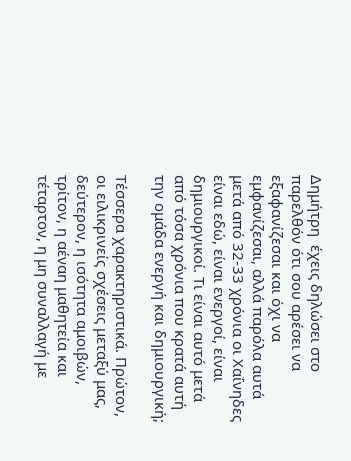Δημήτρη  έχεις δηλώσει στο παρελθόν ότι σου αρέσει να εξαφανίζεσαι και όχι να εμφανίζεσαι, αλλά παρόλα αυτά μετά από 32-33 χρόνια οι Χαΐνηδες είναι εδώ, είναι ενεργοί, είναι δημιουργικοί. Τι είναι αυτό μετά από τόσα χρόνια που κρατά αυτή την ομάδα ενεργή και δημιουργική;

Τέσσερα χαρακτηριστικά. Πρώτον, οι ειλικρινείς σχέσεις μεταξύ μας, δεύτερον, η ισότητα αμοιβών, τρίτον, η αέναη μαθητεία και τέταρτον, η μη συναλλαγή με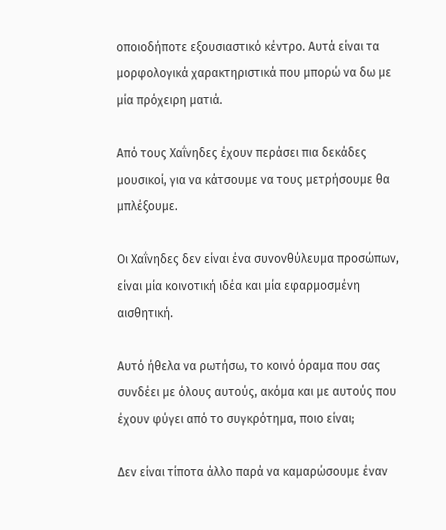οποιοδήποτε εξουσιαστικό κέντρο. Αυτά είναι τα μορφολογικά χαρακτηριστικά που μπορώ να δω με μία πρόχειρη ματιά.

Από τους Χαΐνηδες έχουν περάσει πια δεκάδες μουσικοί, για να κάτσουμε να τους μετρήσουμε θα μπλέξουμε.

Οι Χαΐνηδες δεν είναι ένα συνονθύλευμα προσώπων, είναι μία κοινοτική ιδέα και μία εφαρμοσμένη αισθητική.

Αυτό ήθελα να ρωτήσω, το κοινό όραμα που σας συνδέει με όλους αυτούς, ακόμα και με αυτούς που έχουν φύγει από το συγκρότημα, ποιο είναι;

Δεν είναι τίποτα άλλο παρά να καμαρώσουμε έναν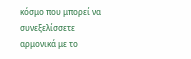κόσμο που μπορεί να συνεξελίσσετε αρμονικά με το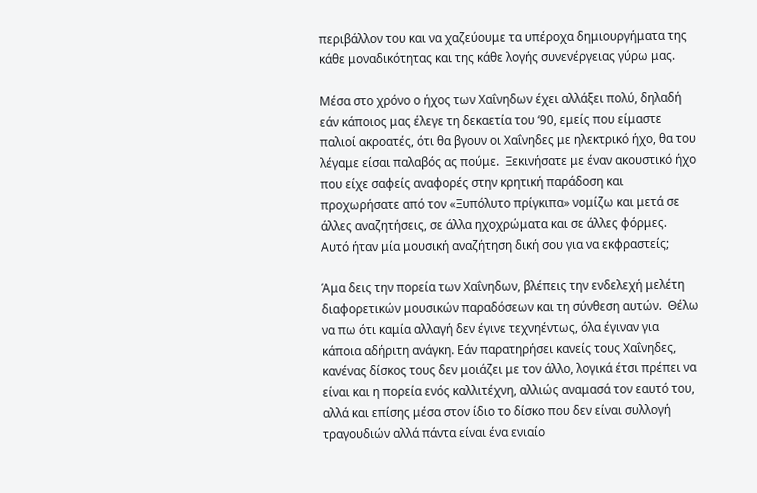περιβάλλον του και να χαζεύουμε τα υπέροχα δημιουργήματα της κάθε μοναδικότητας και της κάθε λογής συνενέργειας γύρω μας.

Μέσα στο χρόνο ο ήχος των Χαΐνηδων έχει αλλάξει πολύ, δηλαδή εάν κάποιος μας έλεγε τη δεκαετία του ‘90, εμείς που είμαστε παλιοί ακροατές, ότι θα βγουν οι Χαΐνηδες με ηλεκτρικό ήχο, θα του λέγαμε είσαι παλαβός ας πούμε.  Ξεκινήσατε με έναν ακουστικό ήχο που είχε σαφείς αναφορές στην κρητική παράδοση και προχωρήσατε από τον «Ξυπόλυτο πρίγκιπα» νομίζω και μετά σε άλλες αναζητήσεις, σε άλλα ηχοχρώματα και σε άλλες φόρμες.  Αυτό ήταν μία μουσική αναζήτηση δική σου για να εκφραστείς;

Άμα δεις την πορεία των Χαΐνηδων, βλέπεις την ενδελεχή μελέτη διαφορετικών μουσικών παραδόσεων και τη σύνθεση αυτών.  Θέλω να πω ότι καμία αλλαγή δεν έγινε τεχνηέντως, όλα έγιναν για κάποια αδήριτη ανάγκη. Εάν παρατηρήσει κανείς τους Χαΐνηδες, κανένας δίσκος τους δεν μοιάζει με τον άλλο, λογικά έτσι πρέπει να είναι και η πορεία ενός καλλιτέχνη, αλλιώς αναμασά τον εαυτό του, αλλά και επίσης μέσα στον ίδιο το δίσκο που δεν είναι συλλογή τραγουδιών αλλά πάντα είναι ένα ενιαίο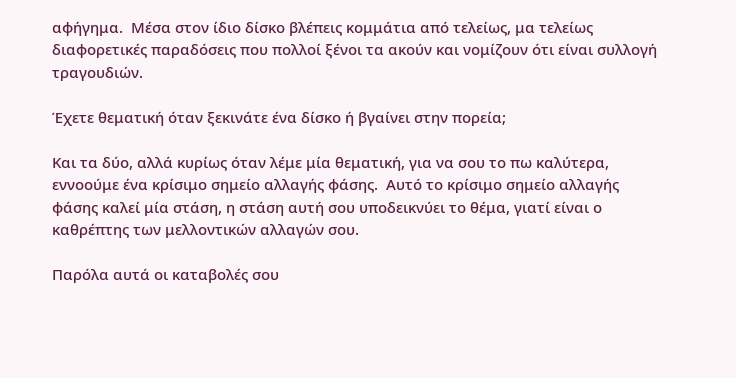αφήγημα.  Μέσα στον ίδιο δίσκο βλέπεις κομμάτια από τελείως, μα τελείως διαφορετικές παραδόσεις που πολλοί ξένοι τα ακούν και νομίζουν ότι είναι συλλογή τραγουδιών.

Έχετε θεματική όταν ξεκινάτε ένα δίσκο ή βγαίνει στην πορεία;

Και τα δύο, αλλά κυρίως όταν λέμε μία θεματική, για να σου το πω καλύτερα, εννοούμε ένα κρίσιμο σημείο αλλαγής φάσης.  Αυτό το κρίσιμο σημείο αλλαγής φάσης καλεί μία στάση, η στάση αυτή σου υποδεικνύει το θέμα, γιατί είναι ο καθρέπτης των μελλοντικών αλλαγών σου.

Παρόλα αυτά οι καταβολές σου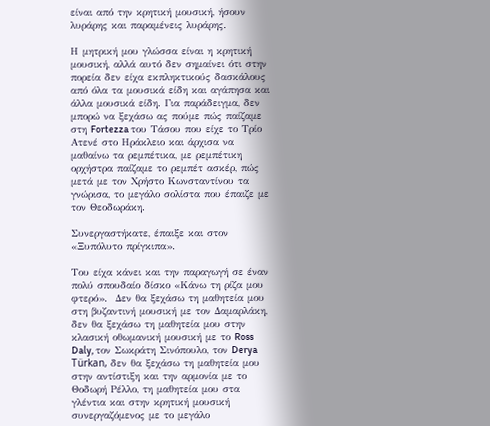είναι από την κρητική μουσική, ήσουν λυράρης και παραμένεις λυράρης.

Η μητρική μου γλώσσα είναι η κρητική μουσική, αλλά αυτό δεν σημαίνει ότι στην πορεία δεν είχα εκπληκτικούς δασκάλους από όλα τα μουσικά είδη και αγάπησα και άλλα μουσικά είδη. Για παράδειγμα, δεν μπορώ να ξεχάσω ας πούμε πώς παίζαμε στη Fortezza του Τάσου που είχε το Τρίο Ατενέ στο Ηράκλειο και άρχισα να μαθαίνω τα ρεμπέτικα, με ρεμπέτικη ορχήστρα παίζαμε το ρεμπέτ ασκέρ, πώς μετά με τον Χρήστο Κωνσταντίνου τα γνώρισα, το μεγάλο σολίστα που έπαιζε με τον Θεοδωράκη.

Συνεργαστήκατε, έπαιξε και στον «Ξυπόλυτο πρίγκιπα».

Του είχα κάνει και την παραγωγή σε έναν πολύ σπουδαίο δίσκο «Κάνω τη ρίζα μου φτερό».  Δεν θα ξεχάσω τη μαθητεία μου στη βυζαντινή μουσική με τον Δαμαρλάκη, δεν θα ξεχάσω τη μαθητεία μου στην κλασική οθωμανική μουσική με το Ross Daly, τον Σωκράτη Σινόπουλο, τον Derya Türkan, δεν θα ξεχάσω τη μαθητεία μου στην αντίστιξη και την αρμονία με το Θοδωρή Ρέλλο, τη μαθητεία μου στα γλέντια και στην κρητική μουσική συνεργαζόμενος με το μεγάλο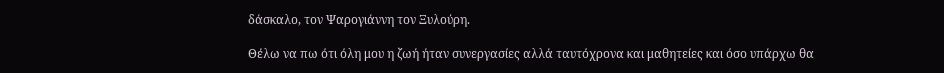δάσκαλο, τον Ψαρογιάννη τον Ξυλούρη.

Θέλω να πω ότι όλη μου η ζωή ήταν συνεργασίες αλλά ταυτόχρονα και μαθητείες και όσο υπάρχω θα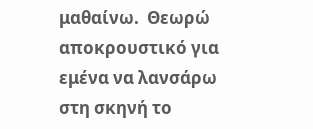μαθαίνω.  Θεωρώ αποκρουστικό για εμένα να λανσάρω στη σκηνή το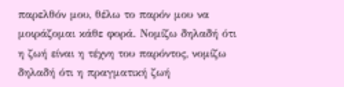παρελθόν μου, θέλω το παρόν μου να μοιράζομαι κάθε φορά. Νομίζω δηλαδή ότι η ζωή είναι η τέχνη του παρόντος, νομίζω δηλαδή ότι η πραγματική ζωή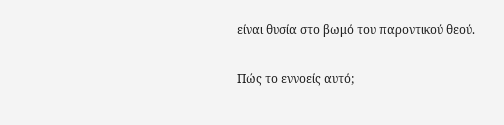είναι θυσία στο βωμό του παροντικού θεού.

Πώς το εννοείς αυτό;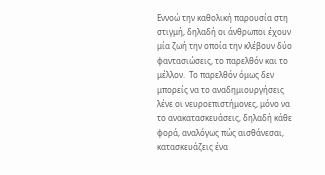Εννοώ την καθολική παρουσία στη στιγμή, δηλαδή οι άνθρωποι έχουν μία ζωή την οποία την κλέβουν δύο φαντασιώσεις, το παρελθόν και το μέλλον.  Το παρελθόν όμως δεν μπορείς να το αναδημιουργήσεις λένε οι νευροεπιστήμονες, μόνο να το ανακατασκευάσεις, δηλαδή κάθε φορά, αναλόγως πώς αισθάνεσαι, κατασκευάζεις ένα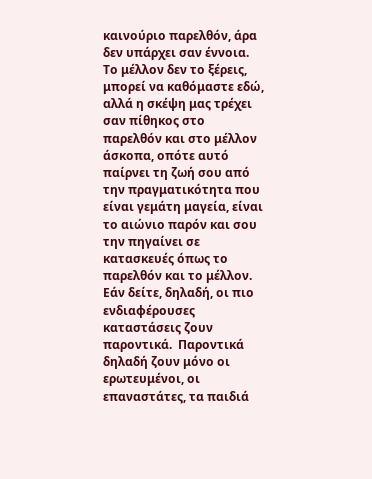καινούριο παρελθόν, άρα δεν υπάρχει σαν έννοια.  Το μέλλον δεν το ξέρεις, μπορεί να καθόμαστε εδώ, αλλά η σκέψη μας τρέχει σαν πίθηκος στο παρελθόν και στο μέλλον άσκοπα, οπότε αυτό παίρνει τη ζωή σου από την πραγματικότητα που είναι γεμάτη μαγεία, είναι το αιώνιο παρόν και σου την πηγαίνει σε κατασκευές όπως το παρελθόν και το μέλλον.  Εάν δείτε, δηλαδή, οι πιο ενδιαφέρουσες καταστάσεις ζουν παροντικά.  Παροντικά δηλαδή ζουν μόνο οι ερωτευμένοι, οι επαναστάτες, τα παιδιά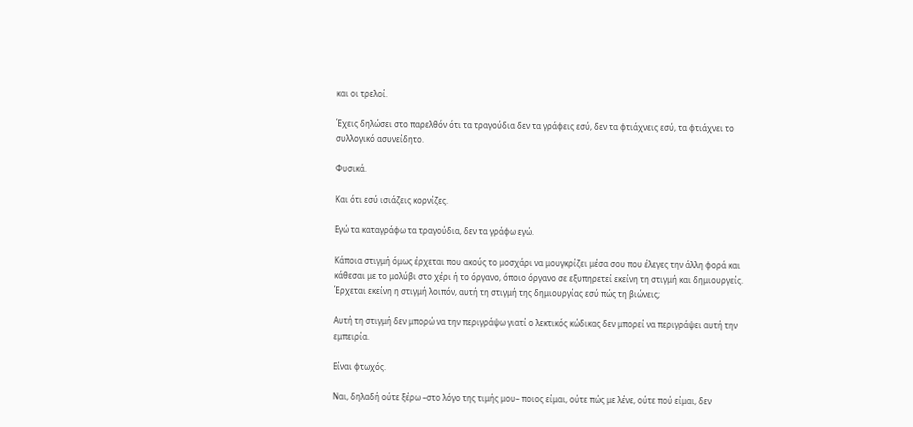και οι τρελοί.

Έχεις δηλώσει στο παρελθόν ότι τα τραγούδια δεν τα γράφεις εσύ, δεν τα φτιάχνεις εσύ, τα φτιάχνει το συλλογικό ασυνείδητο.

Φυσικά.

Και ότι εσύ ισιάζεις κορνίζες.

Εγώ τα καταγράφω τα τραγούδια, δεν τα γράφω εγώ.

Κάποια στιγμή όμως έρχεται που ακούς το μοσχάρι να μουγκρίζει μέσα σου που έλεγες την άλλη φορά και κάθεσαι με το μολύβι στο χέρι ή το όργανο, όποιο όργανο σε εξυπηρετεί εκείνη τη στιγμή και δημιουργείς. Έρχεται εκείνη η στιγμή λοιπόν, αυτή τη στιγμή της δημιουργίας εσύ πώς τη βιώνεις;

Αυτή τη στιγμή δεν μπορώ να την περιγράψω γιατί ο λεκτικός κώδικας δεν μπορεί να περιγράψει αυτή την εμπειρία.

Είναι φτωχός.

Ναι, δηλαδή ούτε ξέρω –στο λόγο της τιμής μου– ποιος είμαι, ούτε πώς με λένε, ούτε πού είμαι, δεν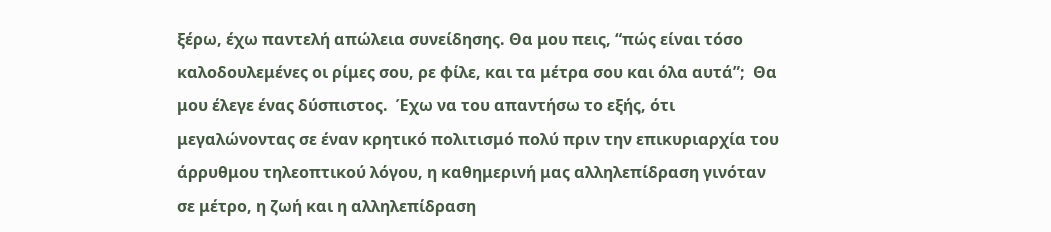ξέρω, έχω παντελή απώλεια συνείδησης. Θα μου πεις, “πώς είναι τόσο καλοδουλεμένες οι ρίμες σου, ρε φίλε, και τα μέτρα σου και όλα αυτά”;  Θα μου έλεγε ένας δύσπιστος.  Έχω να του απαντήσω το εξής, ότι μεγαλώνοντας σε έναν κρητικό πολιτισμό πολύ πριν την επικυριαρχία του άρρυθμου τηλεοπτικού λόγου, η καθημερινή μας αλληλεπίδραση γινόταν σε μέτρο, η ζωή και η αλληλεπίδραση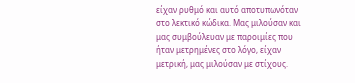είχαν ρυθμό και αυτό αποτυπωνόταν στο λεκτικό κώδικα. Μας μιλούσαν και μας συμβούλευαν με παροιμίες που ήταν μετρημένες στο λόγο, είχαν μετρική, μας μιλούσαν με στίχους.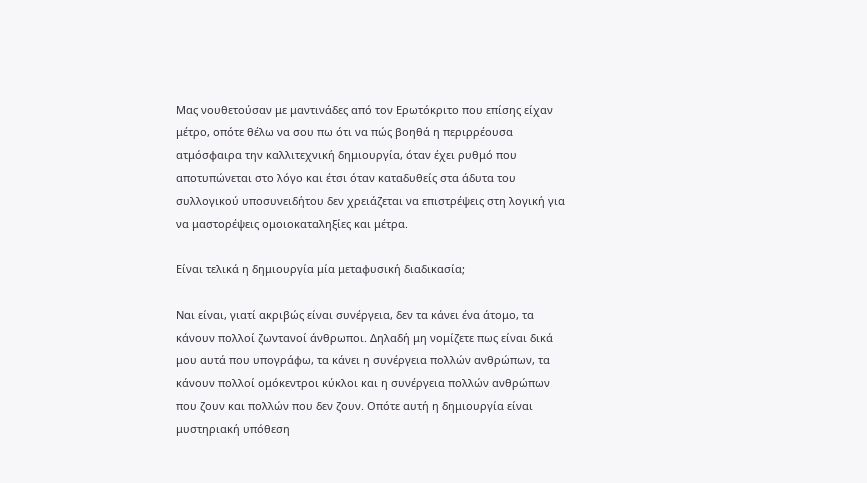Μας νουθετούσαν με μαντινάδες από τον Ερωτόκριτο που επίσης είχαν μέτρο, οπότε θέλω να σου πω ότι να πώς βοηθά η περιρρέουσα ατμόσφαιρα την καλλιτεχνική δημιουργία, όταν έχει ρυθμό που αποτυπώνεται στο λόγο και έτσι όταν καταδυθείς στα άδυτα του συλλογικού υποσυνειδήτου δεν χρειάζεται να επιστρέψεις στη λογική για να μαστορέψεις ομοιοκαταληξίες και μέτρα.

Είναι τελικά η δημιουργία μία μεταφυσική διαδικασία;

Ναι είναι, γιατί ακριβώς είναι συνέργεια, δεν τα κάνει ένα άτομο, τα κάνουν πολλοί ζωντανοί άνθρωποι. Δηλαδή μη νομίζετε πως είναι δικά μου αυτά που υπογράφω, τα κάνει η συνέργεια πολλών ανθρώπων, τα κάνουν πολλοί ομόκεντροι κύκλοι και η συνέργεια πολλών ανθρώπων που ζουν και πολλών που δεν ζουν. Οπότε αυτή η δημιουργία είναι μυστηριακή υπόθεση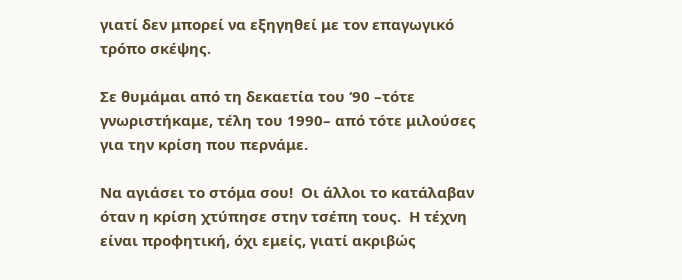γιατί δεν μπορεί να εξηγηθεί με τον επαγωγικό τρόπο σκέψης.

Σε θυμάμαι από τη δεκαετία του ‘90 –τότε γνωριστήκαμε, τέλη του 1990– από τότε μιλούσες για την κρίση που περνάμε.

Να αγιάσει το στόμα σου!  Οι άλλοι το κατάλαβαν όταν η κρίση χτύπησε στην τσέπη τους.  Η τέχνη είναι προφητική, όχι εμείς, γιατί ακριβώς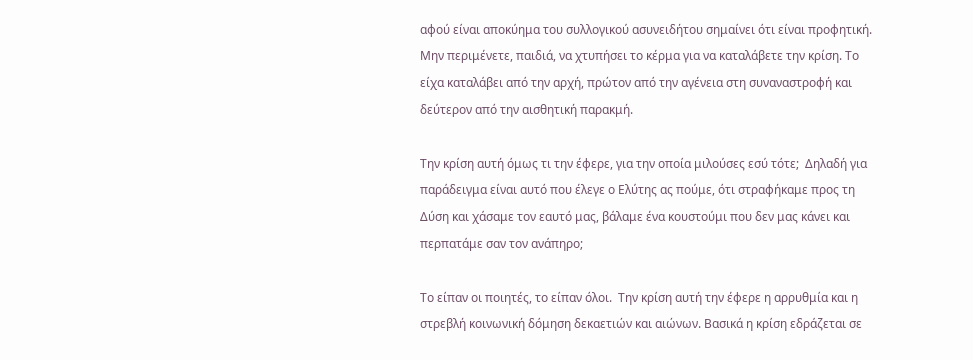αφού είναι αποκύημα του συλλογικού ασυνειδήτου σημαίνει ότι είναι προφητική. Μην περιμένετε, παιδιά, να χτυπήσει το κέρμα για να καταλάβετε την κρίση. Το είχα καταλάβει από την αρχή, πρώτον από την αγένεια στη συναναστροφή και δεύτερον από την αισθητική παρακμή.

Την κρίση αυτή όμως τι την έφερε, για την οποία μιλούσες εσύ τότε;  Δηλαδή για παράδειγμα είναι αυτό που έλεγε ο Ελύτης ας πούμε, ότι στραφήκαμε προς τη Δύση και χάσαμε τον εαυτό μας, βάλαμε ένα κουστούμι που δεν μας κάνει και περπατάμε σαν τον ανάπηρο;

Το είπαν οι ποιητές, το είπαν όλοι.  Την κρίση αυτή την έφερε η αρρυθμία και η στρεβλή κοινωνική δόμηση δεκαετιών και αιώνων. Βασικά η κρίση εδράζεται σε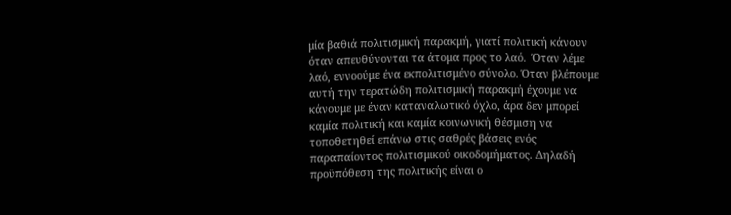μία βαθιά πολιτισμική παρακμή, γιατί πολιτική κάνουν όταν απευθύνονται τα άτομα προς το λαό.  Όταν λέμε λαό, εννοούμε ένα εκπολιτισμένο σύνολο. Όταν βλέπουμε αυτή την τερατώδη πολιτισμική παρακμή έχουμε να κάνουμε με έναν καταναλωτικό όχλο, άρα δεν μπορεί καμία πολιτική και καμία κοινωνική θέσμιση να τοποθετηθεί επάνω στις σαθρές βάσεις ενός παραπαίοντος πολιτισμικού οικοδομήματος. Δηλαδή προϋπόθεση της πολιτικής είναι ο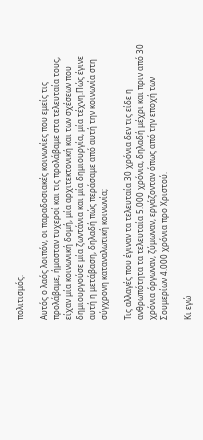πολιτισμός.

Αυτός ο λαός λοιπόν, οι παραδοσιακές κοινωνίες που εμείς τις προλάβαμε, ήμασταν τυχεροί και τις προλάβαμε στα τελευταία τους, είχαν μία κοινωνική δομή, μία αρχιτεκτονική και των σχέσεων που δημιουργούσε μία ζωντάνια και μία δημιουργία, μία τέχνη.Πώς έγινε αυτή η μετάβαση, δηλαδή πώς περάσαμε από αυτή την κοινωνία στη σύγχρονη καταναλωτική κοινωνία;

Τις αλλαγές που έγιναν τα τελευταία 30 χρόνια δεν τις είδε η ανθρωπότητα τα τελευταία 5.000 χρόνια, δηλαδή μέχρι και πριν από 30 χρόνια όργωναν, ζύμωναν, εργάζονταν όπως από την εποχή των Σουμερίων 4.000 χρόνια προ Χριστού.

Κι εγώ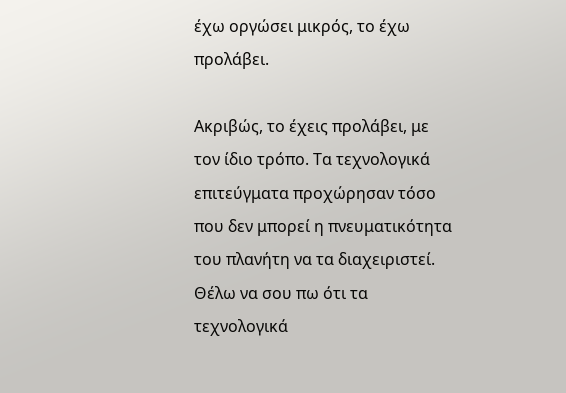έχω οργώσει μικρός, το έχω προλάβει.

Ακριβώς, το έχεις προλάβει, με τον ίδιο τρόπο. Τα τεχνολογικά επιτεύγματα προχώρησαν τόσο που δεν μπορεί η πνευματικότητα του πλανήτη να τα διαχειριστεί.  Θέλω να σου πω ότι τα τεχνολογικά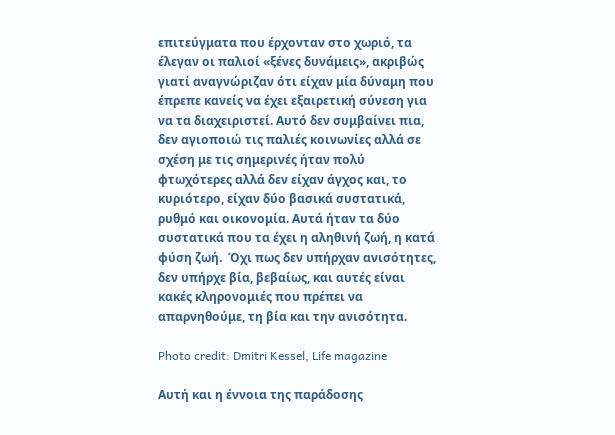επιτεύγματα που έρχονταν στο χωριό, τα έλεγαν οι παλιοί «ξένες δυνάμεις», ακριβώς γιατί αναγνώριζαν ότι είχαν μία δύναμη που έπρεπε κανείς να έχει εξαιρετική σύνεση για να τα διαχειριστεί. Αυτό δεν συμβαίνει πια, δεν αγιοποιώ τις παλιές κοινωνίες αλλά σε σχέση με τις σημερινές ήταν πολύ φτωχότερες αλλά δεν είχαν άγχος και, το κυριότερο, είχαν δύο βασικά συστατικά, ρυθμό και οικονομία. Αυτά ήταν τα δύο συστατικά που τα έχει η αληθινή ζωή, η κατά φύση ζωή.  Όχι πως δεν υπήρχαν ανισότητες, δεν υπήρχε βία, βεβαίως, και αυτές είναι κακές κληρονομιές που πρέπει να απαρνηθούμε, τη βία και την ανισότητα.

Photo credit: Dmitri Kessel, Life magazine

Αυτή και η έννοια της παράδοσης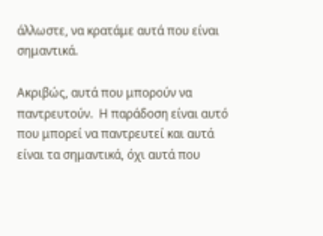άλλωστε, να κρατάμε αυτά που είναι σημαντικά.

Ακριβώς, αυτά που μπορούν να παντρευτούν.  Η παράδοση είναι αυτό που μπορεί να παντρευτεί και αυτά είναι τα σημαντικά, όχι αυτά που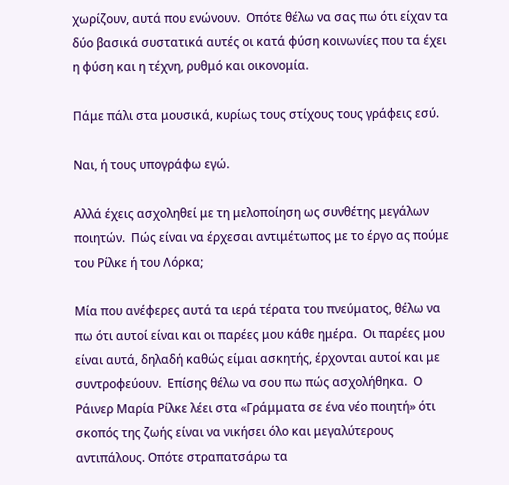χωρίζουν, αυτά που ενώνουν.  Οπότε θέλω να σας πω ότι είχαν τα δύο βασικά συστατικά αυτές οι κατά φύση κοινωνίες που τα έχει η φύση και η τέχνη, ρυθμό και οικονομία.

Πάμε πάλι στα μουσικά, κυρίως τους στίχους τους γράφεις εσύ.

Ναι, ή τους υπογράφω εγώ.

Αλλά έχεις ασχοληθεί με τη μελοποίηση ως συνθέτης μεγάλων ποιητών.  Πώς είναι να έρχεσαι αντιμέτωπος με το έργο ας πούμε του Ρίλκε ή του Λόρκα;

Μία που ανέφερες αυτά τα ιερά τέρατα του πνεύματος, θέλω να πω ότι αυτοί είναι και οι παρέες μου κάθε ημέρα.  Οι παρέες μου είναι αυτά, δηλαδή καθώς είμαι ασκητής, έρχονται αυτοί και με συντροφεύουν.  Επίσης θέλω να σου πω πώς ασχολήθηκα.  Ο Ράινερ Μαρία Ρίλκε λέει στα «Γράμματα σε ένα νέο ποιητή» ότι σκοπός της ζωής είναι να νικήσει όλο και μεγαλύτερους αντιπάλους. Οπότε στραπατσάρω τα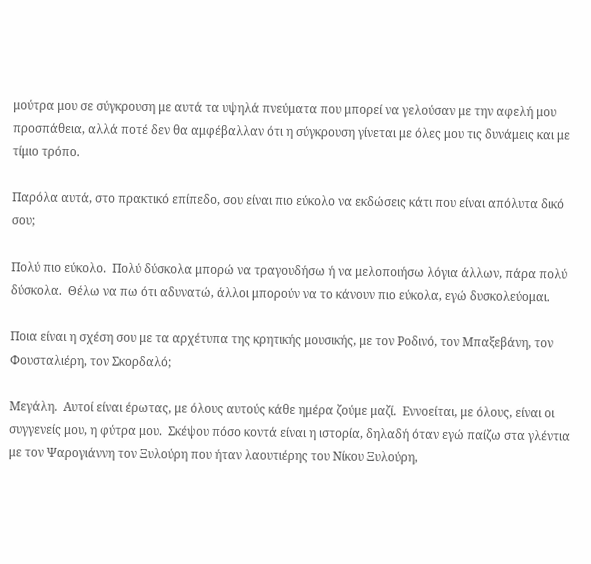μούτρα μου σε σύγκρουση με αυτά τα υψηλά πνεύματα που μπορεί να γελούσαν με την αφελή μου προσπάθεια, αλλά ποτέ δεν θα αμφέβαλλαν ότι η σύγκρουση γίνεται με όλες μου τις δυνάμεις και με τίμιο τρόπο.

Παρόλα αυτά, στο πρακτικό επίπεδο, σου είναι πιο εύκολο να εκδώσεις κάτι που είναι απόλυτα δικό σου;

Πολύ πιο εύκολο.  Πολύ δύσκολα μπορώ να τραγουδήσω ή να μελοποιήσω λόγια άλλων, πάρα πολύ δύσκολα.  Θέλω να πω ότι αδυνατώ, άλλοι μπορούν να το κάνουν πιο εύκολα, εγώ δυσκολεύομαι.

Ποια είναι η σχέση σου με τα αρχέτυπα της κρητικής μουσικής, με τον Ροδινό, τον Μπαξεβάνη, τον Φουσταλιέρη, τον Σκορδαλό;

Μεγάλη.  Αυτοί είναι έρωτας, με όλους αυτούς κάθε ημέρα ζούμε μαζί.  Εννοείται, με όλους, είναι οι συγγενείς μου, η φύτρα μου.  Σκέψου πόσο κοντά είναι η ιστορία, δηλαδή όταν εγώ παίζω στα γλέντια με τον Ψαρογιάννη τον Ξυλούρη που ήταν λαουτιέρης του Νίκου Ξυλούρη,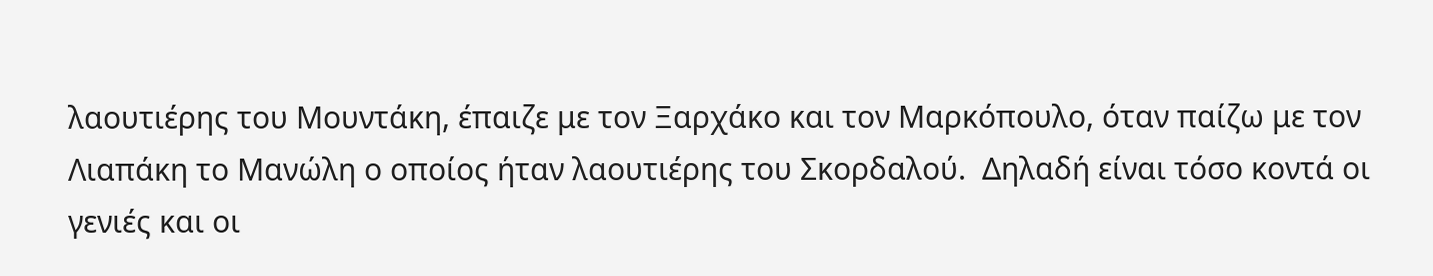λαουτιέρης του Μουντάκη, έπαιζε με τον Ξαρχάκο και τον Μαρκόπουλο, όταν παίζω με τον Λιαπάκη το Μανώλη ο οποίος ήταν λαουτιέρης του Σκορδαλού.  Δηλαδή είναι τόσο κοντά οι γενιές και οι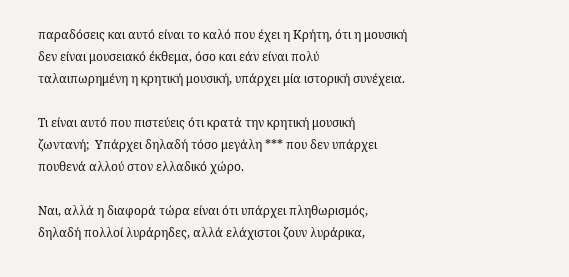παραδόσεις και αυτό είναι το καλό που έχει η Κρήτη, ότι η μουσική δεν είναι μουσειακό έκθεμα, όσο και εάν είναι πολύ ταλαιπωρημένη η κρητική μουσική, υπάρχει μία ιστορική συνέχεια.

Τι είναι αυτό που πιστεύεις ότι κρατά την κρητική μουσική ζωντανή;  Υπάρχει δηλαδή τόσο μεγάλη *** που δεν υπάρχει πουθενά αλλού στον ελλαδικό χώρο.

Ναι, αλλά η διαφορά τώρα είναι ότι υπάρχει πληθωρισμός, δηλαδή πολλοί λυράρηδες, αλλά ελάχιστοι ζουν λυράρικα,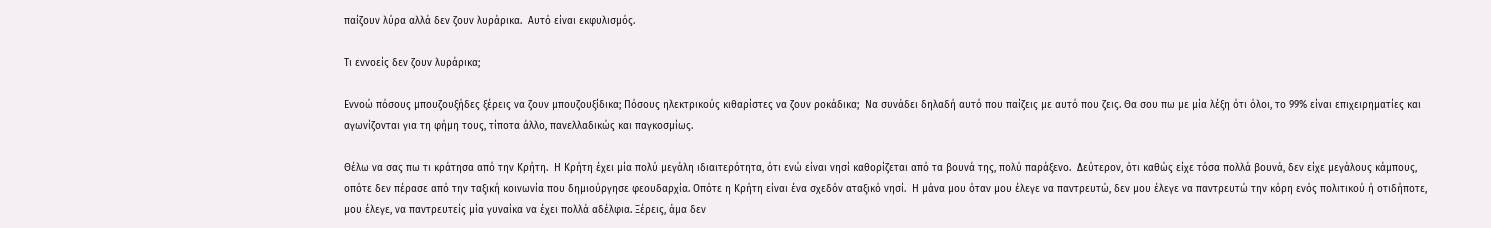παίζουν λύρα αλλά δεν ζουν λυράρικα.  Αυτό είναι εκφυλισμός.

Τι εννοείς δεν ζουν λυράρικα;

Εννοώ πόσους μπουζουξήδες ξέρεις να ζουν μπουζουξίδικα; Πόσους ηλεκτρικούς κιθαρίστες να ζουν ροκάδικα;  Να συνάδει δηλαδή αυτό που παίζεις με αυτό που ζεις. Θα σου πω με μία λέξη ότι όλοι, το 99% είναι επιχειρηματίες και αγωνίζονται για τη φήμη τους, τίποτα άλλο, πανελλαδικώς και παγκοσμίως.

Θέλω να σας πω τι κράτησα από την Κρήτη.  Η Κρήτη έχει μία πολύ μεγάλη ιδιαιτερότητα, ότι ενώ είναι νησί καθορίζεται από τα βουνά της, πολύ παράξενο.  Δεύτερον, ότι καθώς είχε τόσα πολλά βουνά, δεν είχε μεγάλους κάμπους, οπότε δεν πέρασε από την ταξική κοινωνία που δημιούργησε φεουδαρχία. Οπότε η Κρήτη είναι ένα σχεδόν αταξικό νησί.  Η μάνα μου όταν μου έλεγε να παντρευτώ, δεν μου έλεγε να παντρευτώ την κόρη ενός πολιτικού ή οτιδήποτε, μου έλεγε, να παντρευτείς μία γυναίκα να έχει πολλά αδέλφια. Ξέρεις, άμα δεν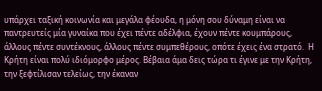υπάρχει ταξική κοινωνία και μεγάλα φέουδα, η μόνη σου δύναμη είναι να παντρευτείς μία γυναίκα που έχει πέντε αδέλφια, έχουν πέντε κουμπάρους, άλλους πέντε συντέκνους, άλλους πέντε συμπεθέρους, οπότε έχεις ένα στρατό.  Η Κρήτη είναι πολύ ιδιόμορφο μέρος. Βέβαια άμα δεις τώρα τι έγινε με την Κρήτη, την ξεφτίλισαν τελείως, την έκαναν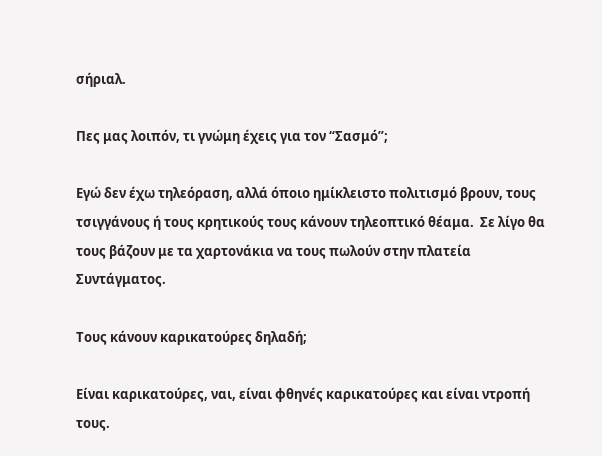σήριαλ.

Πες μας λοιπόν, τι γνώμη έχεις για τον “Σασμό”;

Εγώ δεν έχω τηλεόραση, αλλά όποιο ημίκλειστο πολιτισμό βρουν, τους τσιγγάνους ή τους κρητικούς τους κάνουν τηλεοπτικό θέαμα.  Σε λίγο θα τους βάζουν με τα χαρτονάκια να τους πωλούν στην πλατεία Συντάγματος.

Τους κάνουν καρικατούρες δηλαδή;

Είναι καρικατούρες, ναι, είναι φθηνές καρικατούρες και είναι ντροπή τους.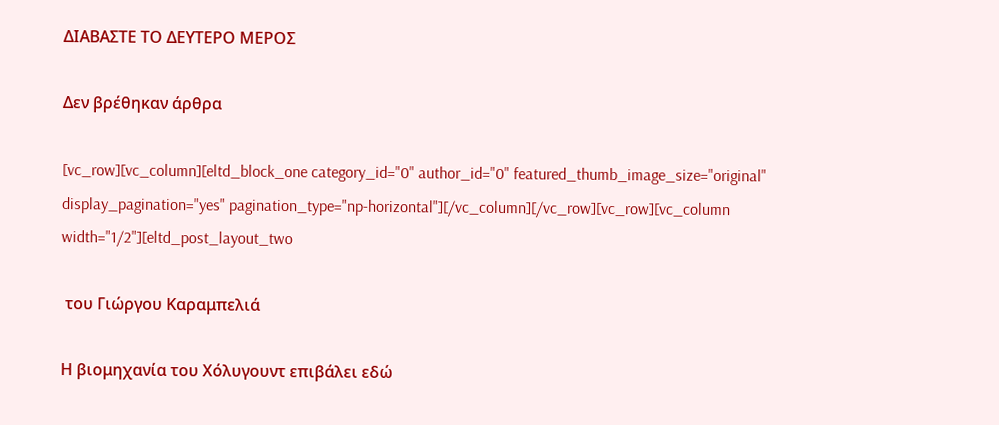ΔΙΑΒΑΣΤΕ ΤΟ ΔΕΥΤΕΡΟ ΜΕΡΟΣ

Δεν βρέθηκαν άρθρα

[vc_row][vc_column][eltd_block_one category_id="0" author_id="0" featured_thumb_image_size="original" display_pagination="yes" pagination_type="np-horizontal"][/vc_column][/vc_row][vc_row][vc_column width="1/2"][eltd_post_layout_two

 του Γιώργου Καραμπελιά

Η βιομηχανία του Χόλυγουντ επιβάλει εδώ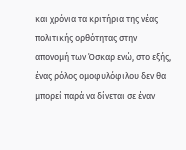και χρόνια τα κριτήρια της νέας πολιτικής ορθότητας στην απονομή των Όσκαρ ενώ, στο εξής, ένας ρόλος ομοφυλόφιλου δεν θα μπορεί παρά να δίνεται σε έναν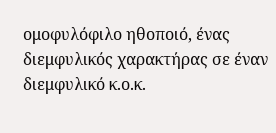ομοφυλόφιλο ηθοποιό, ένας διεμφυλικός χαρακτήρας σε έναν διεμφυλικό κ.ο.κ.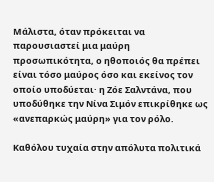Μάλιστα, όταν πρόκειται να παρουσιαστεί μια μαύρη προσωπικότητα, ο ηθοποιός θα πρέπει είναι τόσο μαύρος όσο και εκείνος τον οποίο υποδύεται· η Ζόε Σαλντάνα, που υποδύθηκε την Νίνα Σιμόν επικρίθηκε ως «ανεπαρκώς μαύρη» για τον ρόλο.

Kαθόλου τυχαία στην απόλυτα πολιτικά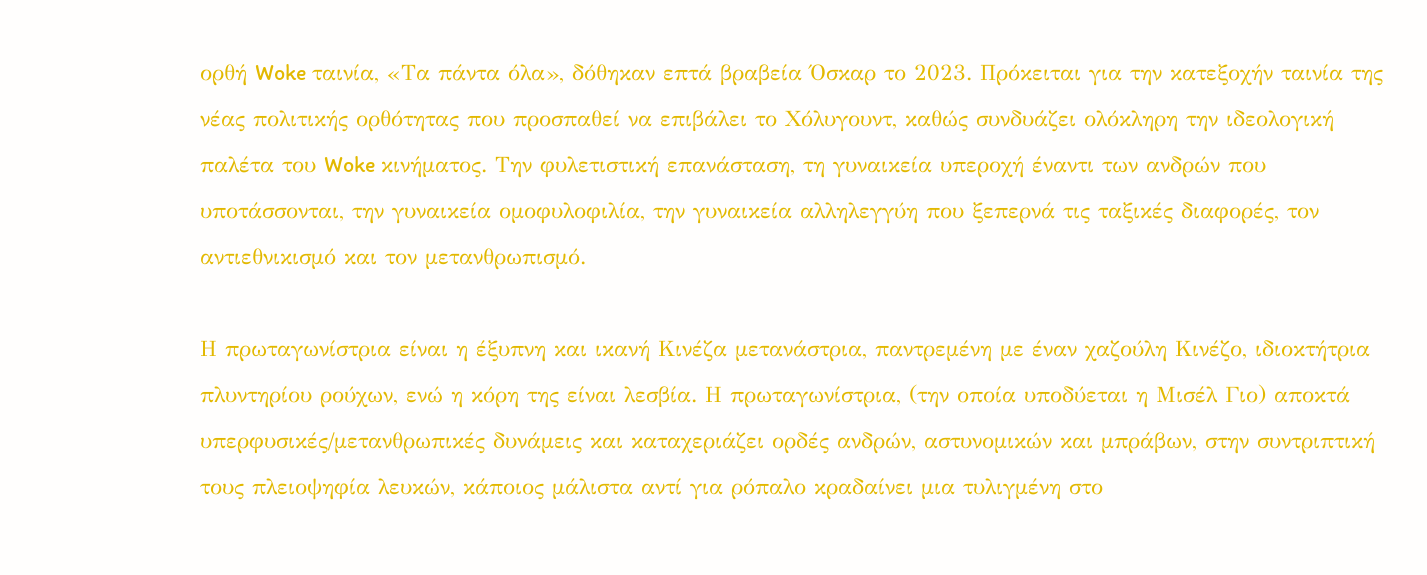ορθή Woke ταινία, «Τα πάντα όλα», δόθηκαν επτά βραβεία Όσκαρ το 2023. Πρόκειται για την κατεξοχήν ταινία της νέας πολιτικής ορθότητας που προσπαθεί να επιβάλει το Χόλυγουντ, καθώς συνδυάζει ολόκληρη την ιδεολογική παλέτα του Woke κινήματος. Την φυλετιστική επανάσταση, τη γυναικεία υπεροχή έναντι των ανδρών που υποτάσσονται, την γυναικεία ομοφυλοφιλία, την γυναικεία αλληλεγγύη που ξεπερνά τις ταξικές διαφορές, τον αντιεθνικισμό και τον μετανθρωπισμό.

Η πρωταγωνίστρια είναι η έξυπνη και ικανή Κινέζα μετανάστρια, παντρεμένη με έναν χαζούλη Κινέζο, ιδιοκτήτρια πλυντηρίου ρούχων, ενώ η κόρη της είναι λεσβία. Η πρωταγωνίστρια, (την οποία υποδύεται η Μισέλ Γιο) αποκτά υπερφυσικές/μετανθρωπικές δυνάμεις και καταχεριάζει ορδές ανδρών, αστυνομικών και μπράβων, στην συντριπτική τους πλειοψηφία λευκών, κάποιος μάλιστα αντί για ρόπαλο κραδαίνει μια τυλιγμένη στο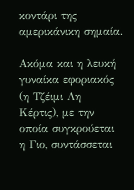κοντάρι της αμερικάνικη σημαία.

Ακόμα και η λευκή γυναίκα εφοριακός (η Τζέιμι Λη Κέρτις), με την οποία συγκρούεται η Γιο, συντάσσεται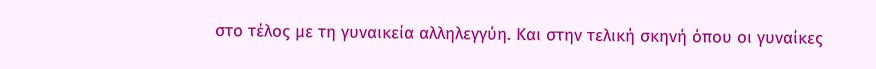στο τέλος με τη γυναικεία αλληλεγγύη. Και στην τελική σκηνή όπου οι γυναίκες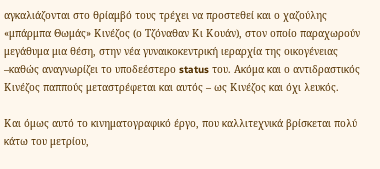αγκαλιάζονται στο θρίαμβό τους τρέχει να προστεθεί και ο χαζούλης «μπάρμπα Θωμάς» Κινέζος (ο Τζόναθαν Κι Κουάν), στον οποίο παραχωρούν μεγάθυμα μια θέση, στην νέα γυναικοκεντρική ιεραρχία της οικογένειας –καθώς αναγνωρίζει το υποδεέστερο status του. Ακόμα και ο αντιδραστικός Κινέζος παππούς μεταστρέφεται και αυτός – ως Κινέζος και όχι λευκός.

Και όμως αυτό το κινηματογραφικό έργο, που καλλιτεχνικά βρίσκεται πολύ κάτω του μετρίου,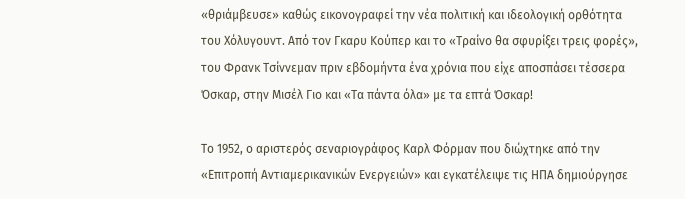«θριάμβευσε» καθώς εικονογραφεί την νέα πολιτική και ιδεολογική ορθότητα του Χόλυγουντ. Από τον Γκαρυ Κούπερ και το «Τραίνο θα σφυρίξει τρεις φορές», του Φρανκ Τσίννεμαν πριν εβδομήντα ένα χρόνια που είχε αποσπάσει τέσσερα Όσκαρ, στην Μισέλ Γιο και «Τα πάντα όλα» με τα επτά Όσκαρ!

Το 1952, ο αριστερός σεναριογράφος Καρλ Φόρμαν που διώχτηκε από την «Επιτροπή Αντιαμερικανικών Ενεργειών» και εγκατέλειψε τις ΗΠΑ δημιούργησε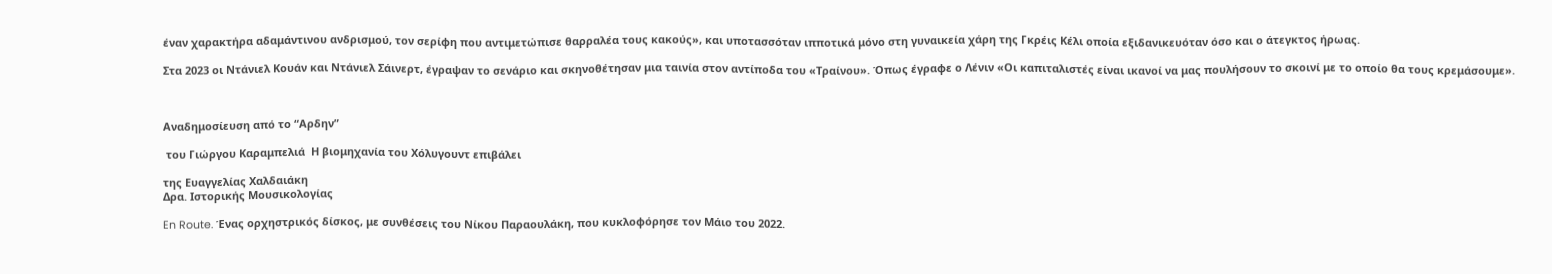έναν χαρακτήρα αδαμάντινου ανδρισμού, τον σερίφη που αντιμετώπισε θαρραλέα τους κακούς», και υποτασσόταν ιπποτικά μόνο στη γυναικεία χάρη της Γκρέις Κέλι οποία εξιδανικευόταν όσο και ο άτεγκτος ήρωας.

Στα 2023 οι Ντάνιελ Κουάν και Ντάνιελ Σάινερτ, έγραψαν το σενάριο και σκηνοθέτησαν μια ταινία στον αντίποδα του «Τραίνου». Όπως έγραφε ο Λένιν «Οι καπιταλιστές είναι ικανοί να μας πουλήσουν το σκοινί με το οποίο θα τους κρεμάσουμε».



Αναδημοσίευση από το “Αρδην”

 του Γιώργου Καραμπελιά  Η βιομηχανία του Χόλυγουντ επιβάλει

της Ευαγγελίας Χαλδαιάκη
Δρα. Ιστορικής Μουσικολογίας

En Route. Ένας ορχηστρικός δίσκος, με συνθέσεις του Νίκου Παραουλάκη, που κυκλοφόρησε τον Μάιο του 2022.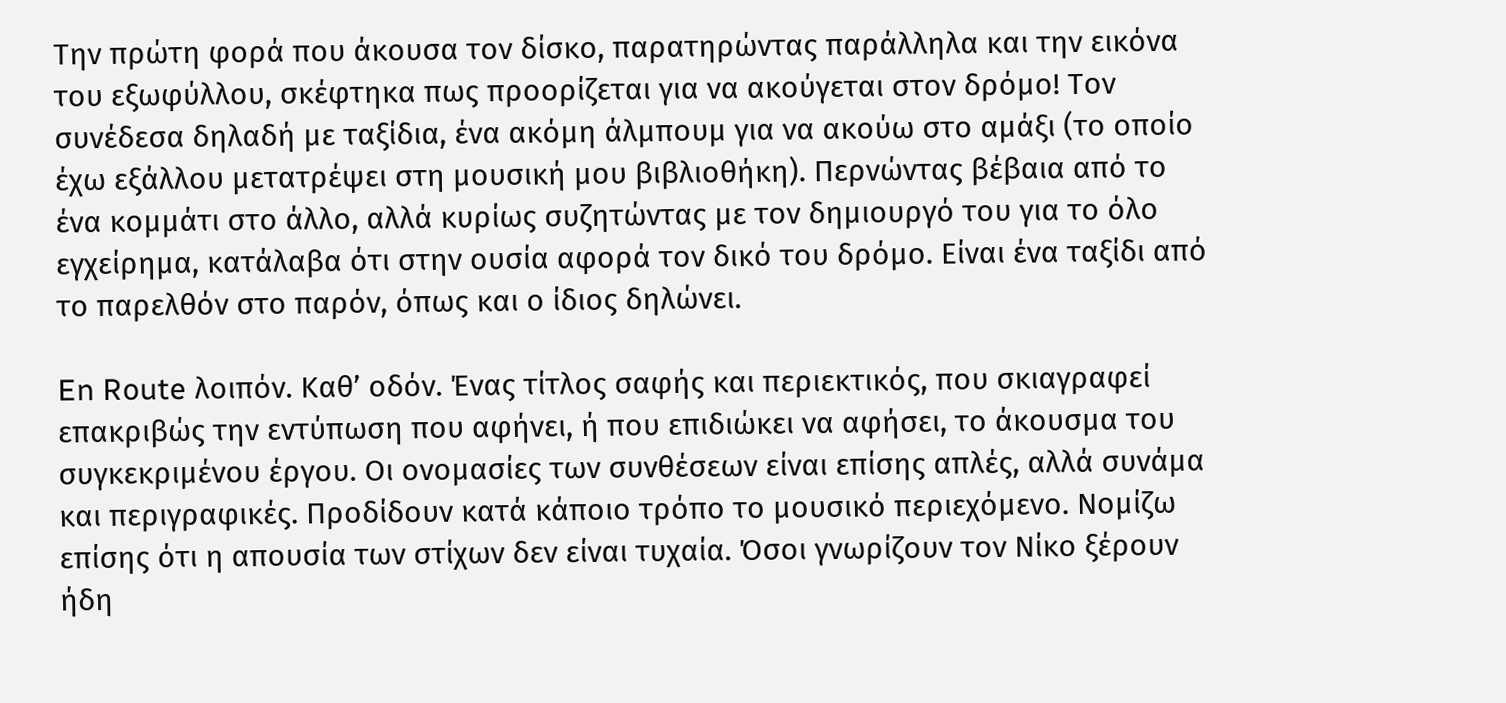Την πρώτη φορά που άκουσα τον δίσκο, παρατηρώντας παράλληλα και την εικόνα του εξωφύλλου, σκέφτηκα πως προορίζεται για να ακούγεται στον δρόμο! Τον συνέδεσα δηλαδή με ταξίδια, ένα ακόμη άλμπουμ για να ακούω στο αμάξι (το οποίο έχω εξάλλου μετατρέψει στη μουσική μου βιβλιοθήκη). Περνώντας βέβαια από το ένα κομμάτι στο άλλο, αλλά κυρίως συζητώντας με τον δημιουργό του για το όλο εγχείρημα, κατάλαβα ότι στην ουσία αφορά τον δικό του δρόμο. Είναι ένα ταξίδι από το παρελθόν στο παρόν, όπως και ο ίδιος δηλώνει.

En Route λοιπόν. Καθ’ οδόν. Ένας τίτλος σαφής και περιεκτικός, που σκιαγραφεί επακριβώς την εντύπωση που αφήνει, ή που επιδιώκει να αφήσει, το άκουσμα του συγκεκριμένου έργου. Οι ονομασίες των συνθέσεων είναι επίσης απλές, αλλά συνάμα και περιγραφικές. Προδίδουν κατά κάποιο τρόπο το μουσικό περιεχόμενο. Νομίζω επίσης ότι η απουσία των στίχων δεν είναι τυχαία. Όσοι γνωρίζουν τον Νίκο ξέρουν ήδη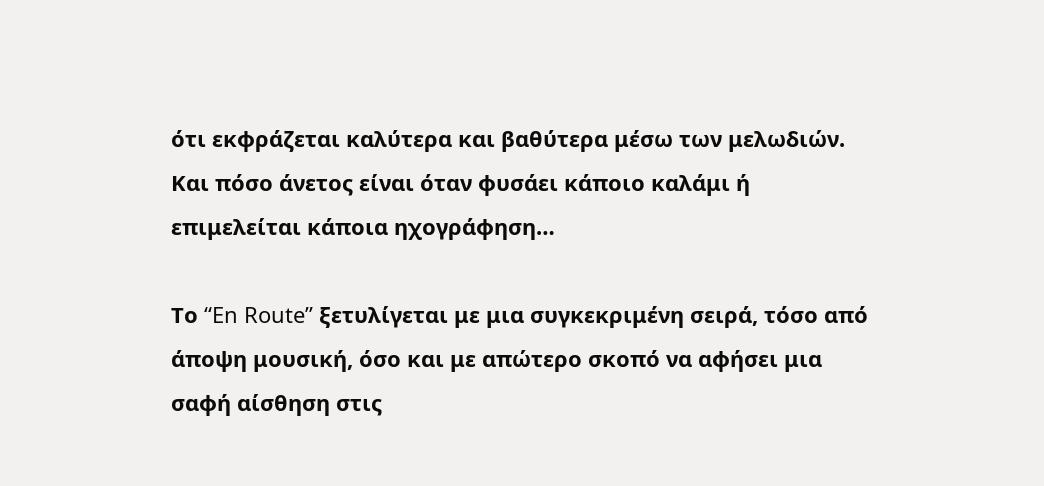ότι εκφράζεται καλύτερα και βαθύτερα μέσω των μελωδιών. Και πόσο άνετος είναι όταν φυσάει κάποιο καλάμι ή επιμελείται κάποια ηχογράφηση…

Το “En Route” ξετυλίγεται με μια συγκεκριμένη σειρά, τόσο από άποψη μουσική, όσο και με απώτερο σκοπό να αφήσει μια σαφή αίσθηση στις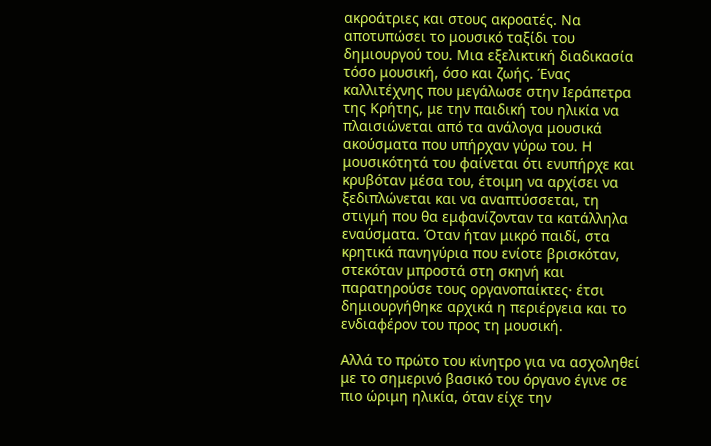ακροάτριες και στους ακροατές. Να αποτυπώσει το μουσικό ταξίδι του δημιουργού του. Μια εξελικτική διαδικασία τόσο μουσική, όσο και ζωής. Ένας καλλιτέχνης που μεγάλωσε στην Ιεράπετρα της Κρήτης, με την παιδική του ηλικία να πλαισιώνεται από τα ανάλογα μουσικά ακούσματα που υπήρχαν γύρω του. Η μουσικότητά του φαίνεται ότι ενυπήρχε και κρυβόταν μέσα του, έτοιμη να αρχίσει να ξεδιπλώνεται και να αναπτύσσεται, τη στιγμή που θα εμφανίζονταν τα κατάλληλα εναύσματα. Όταν ήταν μικρό παιδί, στα κρητικά πανηγύρια που ενίοτε βρισκόταν, στεκόταν μπροστά στη σκηνή και παρατηρούσε τους οργανοπαίκτες· έτσι δημιουργήθηκε αρχικά η περιέργεια και το ενδιαφέρον του προς τη μουσική.

Αλλά το πρώτο του κίνητρο για να ασχοληθεί με το σημερινό βασικό του όργανο έγινε σε πιο ώριμη ηλικία, όταν είχε την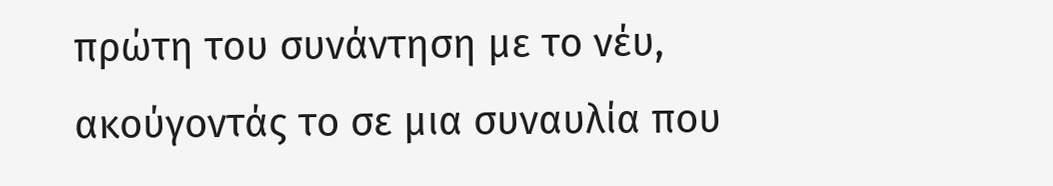πρώτη του συνάντηση με το νέυ, ακούγοντάς το σε μια συναυλία που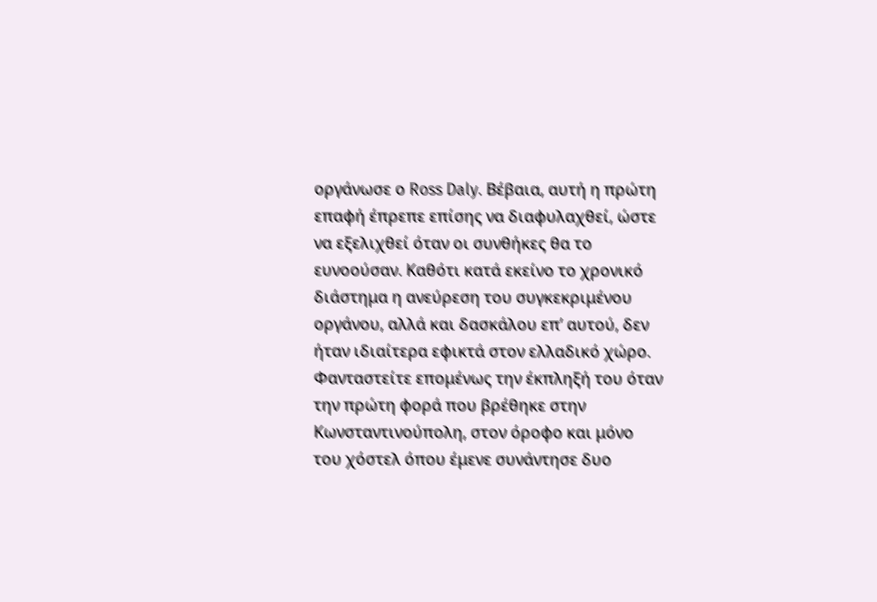οργάνωσε ο Ross Daly. Βέβαια, αυτή η πρώτη επαφή έπρεπε επίσης να διαφυλαχθεί, ώστε να εξελιχθεί όταν οι συνθήκες θα το ευνοούσαν. Καθότι κατά εκείνο το χρονικό διάστημα η ανεύρεση του συγκεκριμένου οργάνου, αλλά και δασκάλου επ’ αυτού, δεν ήταν ιδιαίτερα εφικτά στον ελλαδικό χώρο. Φανταστείτε επομένως την έκπληξή του όταν την πρώτη φορά που βρέθηκε στην Κωνσταντινούπολη, στον όροφο και μόνο του χόστελ όπου έμενε συνάντησε δυο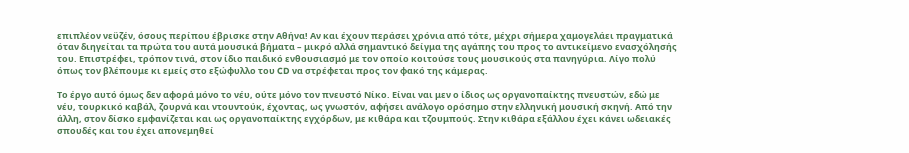επιπλέον νεϋζέν, όσους περίπου έβρισκε στην Αθήνα! Αν και έχουν περάσει χρόνια από τότε, μέχρι σήμερα χαμογελάει πραγματικά όταν διηγείται τα πρώτα του αυτά μουσικά βήματα – μικρό αλλά σημαντικό δείγμα της αγάπης του προς το αντικείμενο ενασχόλησής του. Επιστρέφει, τρόπον τινά, στον ίδιο παιδικό ενθουσιασμό με τον οποίο κοιτούσε τους μουσικούς στα πανηγύρια. Λίγο πολύ όπως τον βλέπουμε κι εμείς στο εξώφυλλο του CD να στρέφεται προς τον φακό της κάμερας.

Το έργο αυτό όμως δεν αφορά μόνο το νέυ, ούτε μόνο τον πνευστό Νίκο. Είναι ναι μεν ο ίδιος ως οργανοπαίκτης πνευστών, εδώ με νέυ, τουρκικό καβάλ, ζουρνά και ντουντούκ, έχοντας, ως γνωστόν, αφήσει ανάλογο ορόσημο στην ελληνική μουσική σκηνή. Από την άλλη, στον δίσκο εμφανίζεται και ως οργανοπαίκτης εγχόρδων, με κιθάρα και τζουμπούς. Στην κιθάρα εξάλλου έχει κάνει ωδειακές σπουδές και του έχει απονεμηθεί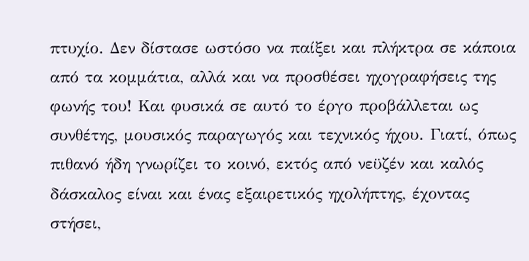πτυχίο. Δεν δίστασε ωστόσο να παίξει και πλήκτρα σε κάποια από τα κομμάτια, αλλά και να προσθέσει ηχογραφήσεις της φωνής του! Και φυσικά σε αυτό το έργο προβάλλεται ως συνθέτης, μουσικός παραγωγός και τεχνικός ήχου. Γιατί, όπως πιθανό ήδη γνωρίζει το κοινό, εκτός από νεϋζέν και καλός δάσκαλος είναι και ένας εξαιρετικός ηχολήπτης, έχοντας στήσει,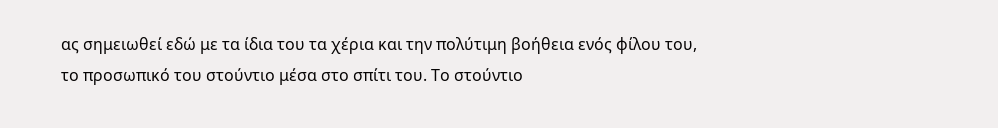ας σημειωθεί εδώ με τα ίδια του τα χέρια και την πολύτιμη βοήθεια ενός φίλου του, το προσωπικό του στούντιο μέσα στο σπίτι του. Το στούντιο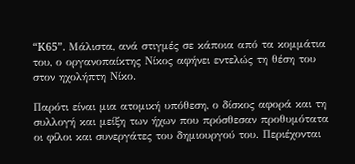“K65”. Μάλιστα, ανά στιγμές σε κάποια από τα κομμάτια του, ο οργανοπαίκτης Νίκος αφήνει εντελώς τη θέση του στον ηχολήπτη Νίκο.

Παρότι είναι μια ατομική υπόθεση, ο δίσκος αφορά και τη συλλογή και μείξη των ήχων που πρόσθεσαν προθυμότατα οι φίλοι και συνεργάτες του δημιουργού του. Περιέχονται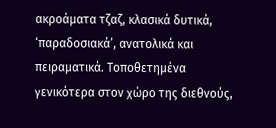ακροάματα τζαζ, κλασικά δυτικά, ‘παραδοσιακά’, ανατολικά και πειραματικά. Τοποθετημένα γενικότερα στον χώρο της διεθνούς,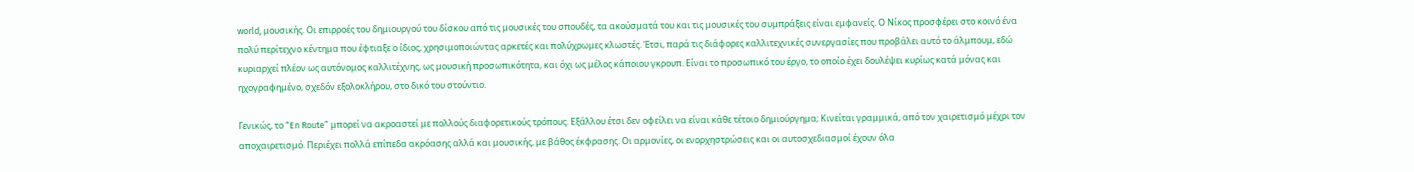world, μουσικής. Οι επιρροές του δημιουργού του δίσκου από τις μουσικές του σπουδές, τα ακούσματά του και τις μουσικές του συμπράξεις είναι εμφανείς. Ο Νίκος προσφέρει στο κοινό ένα πολύ περίτεχνο κέντημα που έφτιαξε ο ίδιος, χρησιμοποιώντας αρκετές και πολύχρωμες κλωστές. Έτσι, παρά τις διάφορες καλλιτεχνικές συνεργασίες που προβάλει αυτό το άλμπουμ, εδώ κυριαρχεί πλέον ως αυτόνομος καλλιτέχνης, ως μουσική προσωπικότητα, και όχι ως μέλος κάποιου γκρουπ. Είναι το προσωπικό του έργο, το οποίο έχει δουλέψει κυρίως κατά μόνας και ηχογραφημένο, σχεδόν εξολοκλήρου, στο δικό του στούντιο.

Γενικώς, το “En Route” μπορεί να ακροαστεί με πολλούς διαφορετικούς τρόπους. Εξάλλου έτσι δεν οφείλει να είναι κάθε τέτοιο δημιούργημα; Κινείται γραμμικά, από τον χαιρετισμό μέχρι τον αποχαιρετισμό. Περιέχει πολλά επίπεδα ακρόασης αλλά και μουσικής, με βάθος έκφρασης. Οι αρμονίες, οι ενορχηστρώσεις και οι αυτοσχεδιασμοί έχουν όλα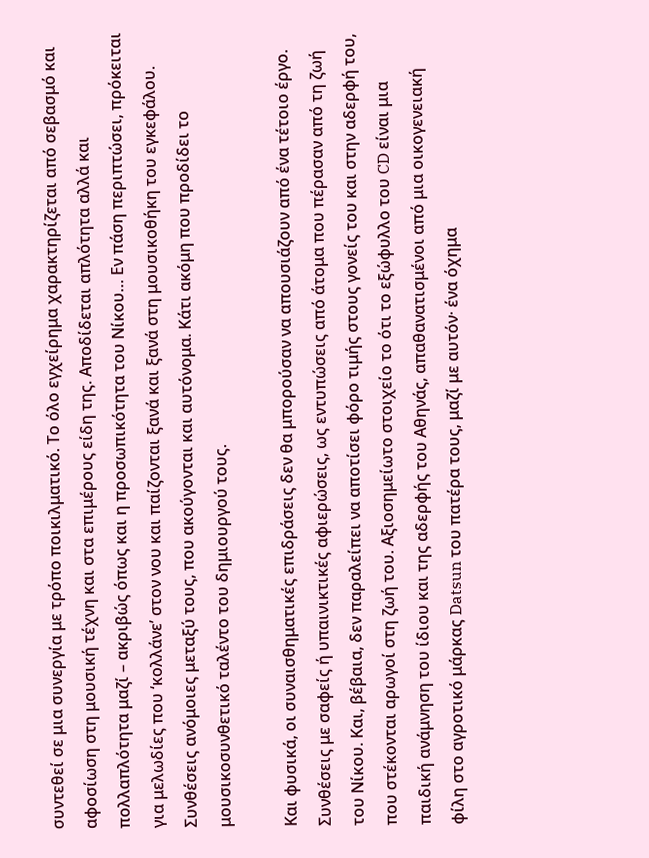συντεθεί σε μια συνεργία με τρόπο ποικιλματικό. Το όλο εγχείρημα χαρακτηρίζεται από σεβασμό και αφοσίωση στη μουσική τέχνη και στα επιμέρους είδη της. Αποδίδεται απλότητα αλλά και πολλαπλότητα μαζί – ακριβώς όπως και η προσωπικότητα του Νίκου… Εν πάση περιπτώσει, πρόκειται για μελωδίες που ‘κολλάνε’ στον νου και παίζονται ξανά και ξανά στη μουσικοθήκη του εγκεφάλου. Συνθέσεις ανόμοιες μεταξύ τους, που ακούγονται και αυτόνομα. Κάτι ακόμη που προδίδει το μουσικοσυνθετικό ταλέντο του δημιουργού τους.

Και φυσικά, οι συναισθηματικές επιδράσεις δεν θα μπορούσαν να απουσιάζουν από ένα τέτοιο έργο. Συνθέσεις με σαφείς ή υπαινικτικές αφιερώσεις, ως εντυπώσεις από άτομα που πέρασαν από τη ζωή του Νίκου. Και, βέβαια, δεν παραλείπει να αποτίσει φόρο τιμής στους γονείς του και στην αδερφή του, που στέκονται αρωγοί στη ζωή του. Αξιοσημείωτο στοιχείο το ότι το εξώφυλλο του CD είναι μια παιδική ανάμνηση του ίδιου και της αδερφής του Αθηνάς, απαθανατισμένοι από μια οικογενειακή φίλη στο αγροτικό μάρκας Datsun του πατέρα τους, μαζί με αυτόν· ένα όχημα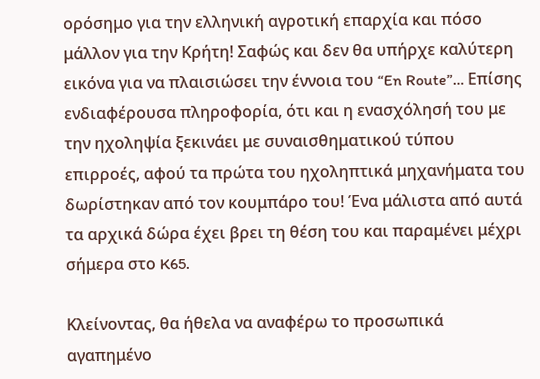ορόσημο για την ελληνική αγροτική επαρχία και πόσο μάλλον για την Κρήτη! Σαφώς και δεν θα υπήρχε καλύτερη εικόνα για να πλαισιώσει την έννοια του “En Route”… Επίσης ενδιαφέρουσα πληροφορία, ότι και η ενασχόλησή του με την ηχοληψία ξεκινάει με συναισθηματικού τύπου επιρροές, αφού τα πρώτα του ηχοληπτικά μηχανήματα του δωρίστηκαν από τον κουμπάρο του! Ένα μάλιστα από αυτά τα αρχικά δώρα έχει βρει τη θέση του και παραμένει μέχρι σήμερα στο K65.

Kλείνοντας, θα ήθελα να αναφέρω το προσωπικά αγαπημένο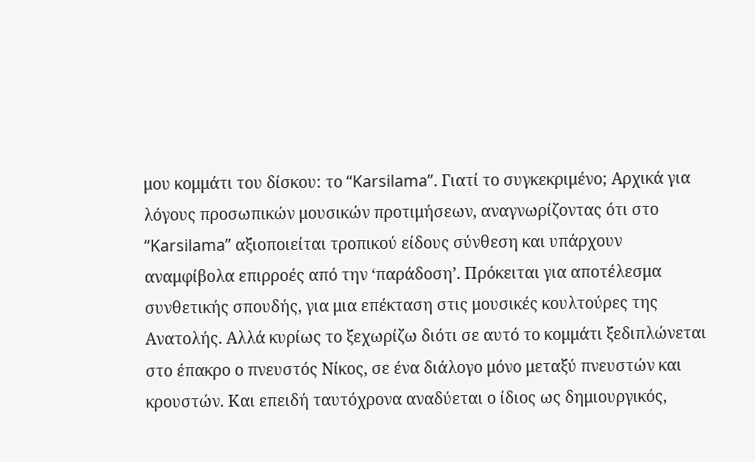μου κομμάτι του δίσκου: το “Karsilama”. Γιατί το συγκεκριμένο; Αρχικά για λόγους προσωπικών μουσικών προτιμήσεων, αναγνωρίζοντας ότι στο “Karsilama” αξιοποιείται τροπικού είδους σύνθεση και υπάρχουν αναμφίβολα επιρροές από την ‘παράδοση’. Πρόκειται για αποτέλεσμα συνθετικής σπουδής, για μια επέκταση στις μουσικές κουλτούρες της Ανατολής. Αλλά κυρίως το ξεχωρίζω διότι σε αυτό το κομμάτι ξεδιπλώνεται στο έπακρο ο πνευστός Νίκος, σε ένα διάλογο μόνο μεταξύ πνευστών και κρουστών. Και επειδή ταυτόχρονα αναδύεται ο ίδιος ως δημιουργικός,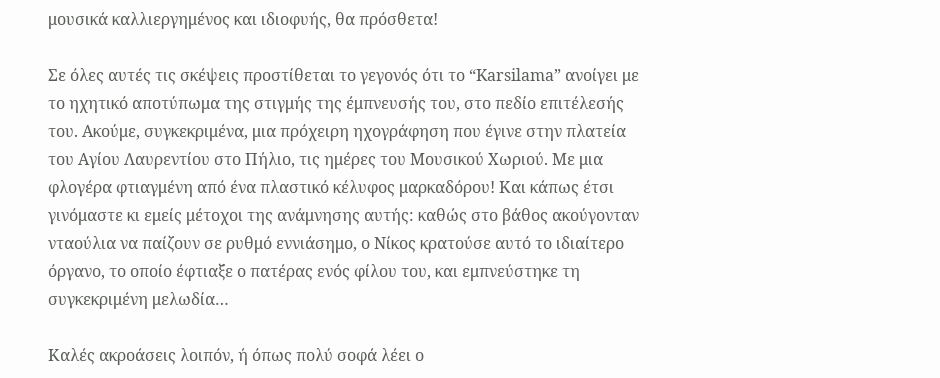μουσικά καλλιεργημένος και ιδιοφυής, θα πρόσθετα!

Σε όλες αυτές τις σκέψεις προστίθεται το γεγονός ότι το “Karsilama” ανοίγει με το ηχητικό αποτύπωμα της στιγμής της έμπνευσής του, στο πεδίο επιτέλεσής του. Ακούμε, συγκεκριμένα, μια πρόχειρη ηχογράφηση που έγινε στην πλατεία του Αγίου Λαυρεντίου στο Πήλιο, τις ημέρες του Μουσικού Χωριού. Με μια φλογέρα φτιαγμένη από ένα πλαστικό κέλυφος μαρκαδόρου! Και κάπως έτσι γινόμαστε κι εμείς μέτοχοι της ανάμνησης αυτής: καθώς στο βάθος ακούγονταν νταούλια να παίζουν σε ρυθμό εννιάσημο, ο Νίκος κρατούσε αυτό το ιδιαίτερο όργανο, το οποίο έφτιαξε ο πατέρας ενός φίλου του, και εμπνεύστηκε τη συγκεκριμένη μελωδία…

Καλές ακροάσεις λοιπόν, ή όπως πολύ σοφά λέει ο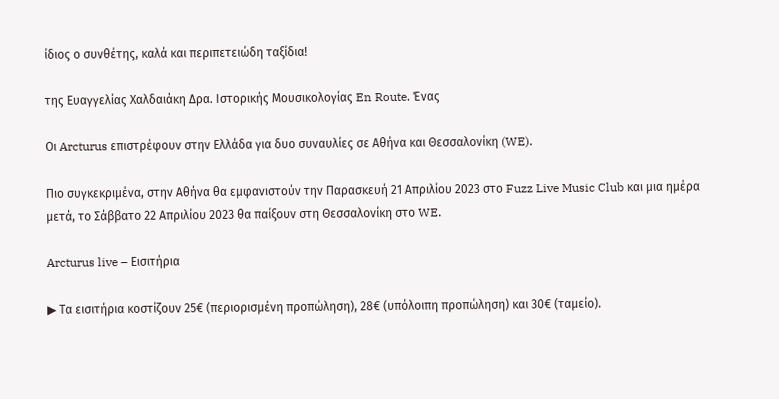ίδιος ο συνθέτης, καλά και περιπετειώδη ταξίδια!

της Ευαγγελίας Χαλδαιάκη Δρα. Ιστορικής Μουσικολογίας En Route. Ένας

Οι Arcturus επιστρέφουν στην Ελλάδα για δυο συναυλίες σε Αθήνα και Θεσσαλονίκη (WE).

Πιο συγκεκριμένα, στην Αθήνα θα εμφανιστούν την Παρασκευή 21 Απριλίου 2023 στο Fuzz Live Music Club και μια ημέρα μετά, το Σάββατο 22 Απριλίου 2023 θα παίξουν στη Θεσσαλονίκη στο WE.

Arcturus live – Εισιτήρια

▶ Τα εισιτήρια κοστίζουν 25€ (περιορισμένη προπώληση), 28€ (υπόλοιπη προπώληση) και 30€ (ταμείο).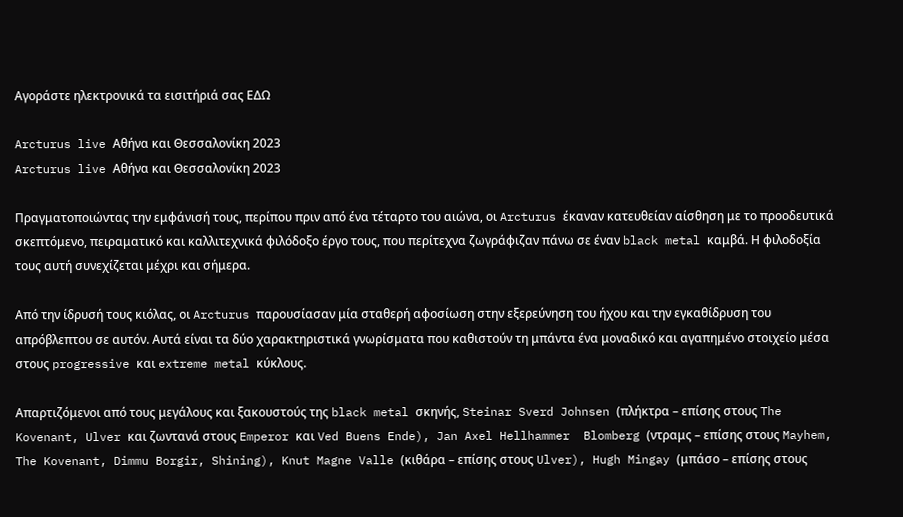Αγοράστε ηλεκτρονικά τα εισιτήριά σας ΕΔΩ

Arcturus live Αθήνα και Θεσσαλονίκη 2023
Arcturus live Αθήνα και Θεσσαλονίκη 2023

Πραγματοποιώντας την εμφάνισή τους, περίπου πριν από ένα τέταρτο του αιώνα, οι Arcturus έκαναν κατευθείαν αίσθηση με το προοδευτικά σκεπτόμενο, πειραματικό και καλλιτεχνικά φιλόδοξο έργο τους, που περίτεχνα ζωγράφιζαν πάνω σε έναν black metal καμβά. Η φιλοδοξία τους αυτή συνεχίζεται μέχρι και σήμερα.

Από την ίδρυσή τους κιόλας, οι Arcturus παρουσίασαν μία σταθερή αφοσίωση στην εξερεύνηση του ήχου και την εγκαθίδρυση του απρόβλεπτου σε αυτόν. Αυτά είναι τα δύο χαρακτηριστικά γνωρίσματα που καθιστούν τη μπάντα ένα μοναδικό και αγαπημένο στοιχείο μέσα στους progressive και extreme metal κύκλους.

Απαρτιζόμενοι από τους μεγάλους και ξακουστούς της black metal σκηνής, Steinar Sverd Johnsen (πλήκτρα – επίσης στους The Kovenant, Ulver και ζωντανά στους Emperor και Ved Buens Ende), Jan Axel Hellhammer  Blomberg (ντραμς – επίσης στους Mayhem, The Kovenant, Dimmu Borgir, Shining), Knut Magne Valle (κιθάρα – επίσης στους Ulver), Hugh Mingay (μπάσο – επίσης στους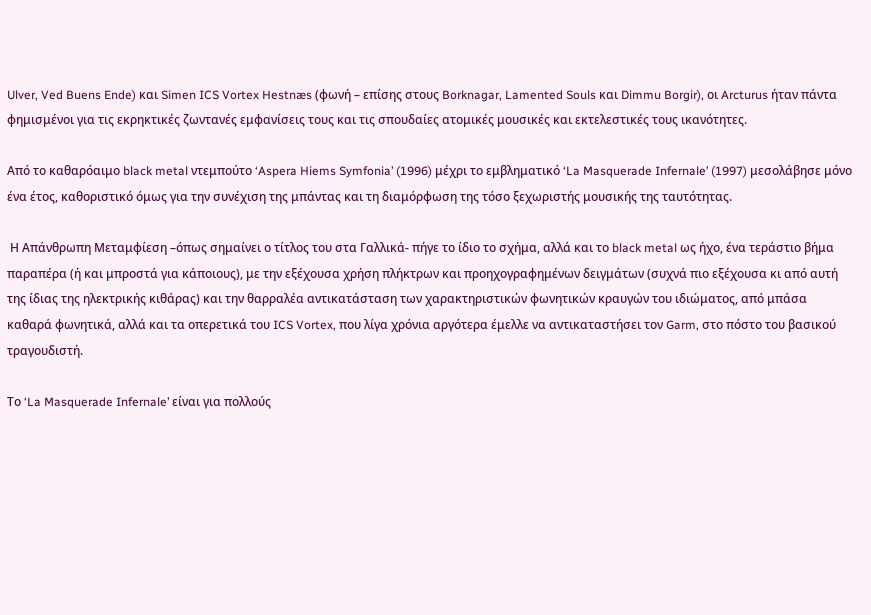Ulver, Ved Buens Ende) και Simen ICS Vortex Hestnæs (φωνή – επίσης στους Borknagar, Lamented Souls και Dimmu Borgir), οι Arcturus ήταν πάντα φημισμένοι για τις εκρηκτικές ζωντανές εμφανίσεις τους και τις σπουδαίες ατομικές μουσικές και εκτελεστικές τους ικανότητες.

Από το καθαρόαιμο black metal ντεμπούτο ‘Aspera Hiems Symfonia’ (1996) μέχρι το εμβληματικό ‘La Masquerade Infernale’ (1997) μεσολάβησε μόνο ένα έτος, καθοριστικό όμως για την συνέχιση της μπάντας και τη διαμόρφωση της τόσο ξεχωριστής μουσικής της ταυτότητας.

 Η Απάνθρωπη Μεταμφίεση –όπως σημαίνει ο τίτλος του στα Γαλλικά- πήγε το ίδιο το σχήμα, αλλά και το black metal ως ήχο, ένα τεράστιο βήμα παραπέρα (ή και μπροστά για κάποιους), με την εξέχουσα χρήση πλήκτρων και προηχογραφημένων δειγμάτων (συχνά πιο εξέχουσα κι από αυτή της ίδιας της ηλεκτρικής κιθάρας) και την θαρραλέα αντικατάσταση των χαρακτηριστικών φωνητικών κραυγών του ιδιώματος, από μπάσα καθαρά φωνητικά, αλλά και τα οπερετικά του ICS Vortex, που λίγα χρόνια αργότερα έμελλε να αντικαταστήσει τον Garm, στο πόστο του βασικού τραγουδιστή.

Το ‘La Masquerade Infernale’ είναι για πολλούς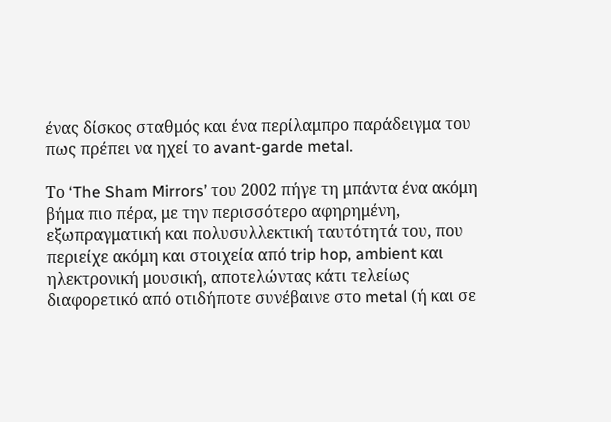ένας δίσκος σταθμός και ένα περίλαμπρο παράδειγμα του πως πρέπει να ηχεί το avant-garde metal.

Το ‘The Sham Mirrors’ του 2002 πήγε τη μπάντα ένα ακόμη βήμα πιο πέρα, με την περισσότερο αφηρημένη, εξωπραγματική και πολυσυλλεκτική ταυτότητά του, που περιείχε ακόμη και στοιχεία από trip hop, ambient και ηλεκτρονική μουσική, αποτελώντας κάτι τελείως διαφορετικό από οτιδήποτε συνέβαινε στο metal (ή και σε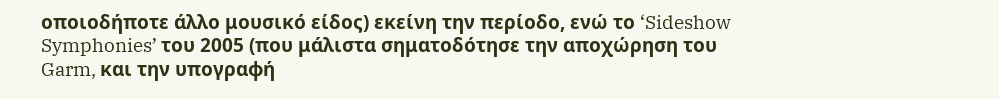οποιοδήποτε άλλο μουσικό είδος) εκείνη την περίοδο, ενώ το ‘Sideshow Symphonies’ του 2005 (που μάλιστα σηματοδότησε την αποχώρηση του Garm, και την υπογραφή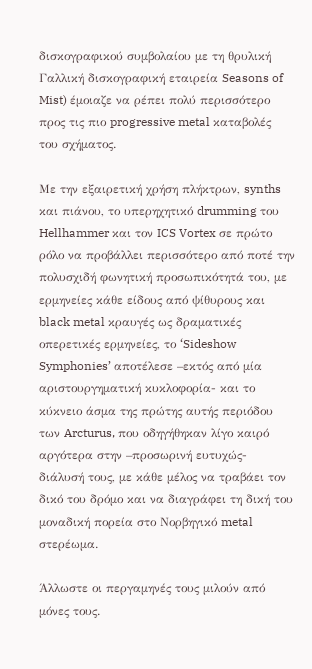δισκογραφικού συμβολαίου με τη θρυλική Γαλλική δισκογραφική εταιρεία Seasons of Mist) έμοιαζε να ρέπει πολύ περισσότερο προς τις πιο progressive metal καταβολές του σχήματος.

Με την εξαιρετική χρήση πλήκτρων, synths και πιάνου, το υπερηχητικό drumming του Hellhammer και τον ICS Vortex σε πρώτο ρόλο να προβάλλει περισσότερο από ποτέ την πολυσχιδή φωνητική προσωπικότητά του, με ερμηνείες κάθε είδους από ψίθυρους και black metal κραυγές ως δραματικές οπερετικές ερμηνείες, το ‘Sideshow Symphonies’ αποτέλεσε –εκτός από μία αριστουργηματική κυκλοφορία- και το κύκνειο άσμα της πρώτης αυτής περιόδου των Arcturus, που οδηγήθηκαν λίγο καιρό αργότερα στην –προσωρινή ευτυχώς- διάλυσή τους, με κάθε μέλος να τραβάει τον δικό του δρόμο και να διαγράφει τη δική του μοναδική πορεία στο Νορβηγικό metal στερέωμα.

Άλλωστε οι περγαμηνές τους μιλούν από μόνες τους.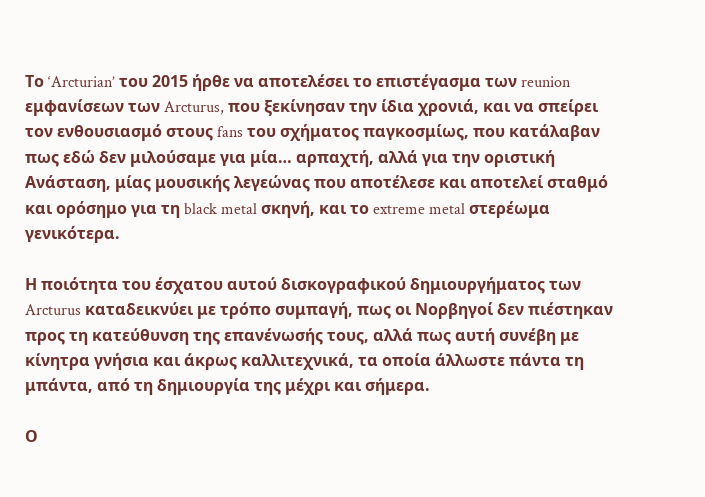Το ‘Arcturian’ του 2015 ήρθε να αποτελέσει το επιστέγασμα των reunion εμφανίσεων των Arcturus, που ξεκίνησαν την ίδια χρονιά, και να σπείρει τον ενθουσιασμό στους fans του σχήματος παγκοσμίως, που κατάλαβαν πως εδώ δεν μιλούσαμε για μία… αρπαχτή, αλλά για την οριστική Ανάσταση, μίας μουσικής λεγεώνας που αποτέλεσε και αποτελεί σταθμό και ορόσημο για τη black metal σκηνή, και το extreme metal στερέωμα γενικότερα.

Η ποιότητα του έσχατου αυτού δισκογραφικού δημιουργήματος των Arcturus καταδεικνύει με τρόπο συμπαγή, πως οι Νορβηγοί δεν πιέστηκαν προς τη κατεύθυνση της επανένωσής τους, αλλά πως αυτή συνέβη με κίνητρα γνήσια και άκρως καλλιτεχνικά, τα οποία άλλωστε πάντα τη μπάντα, από τη δημιουργία της μέχρι και σήμερα.

Ο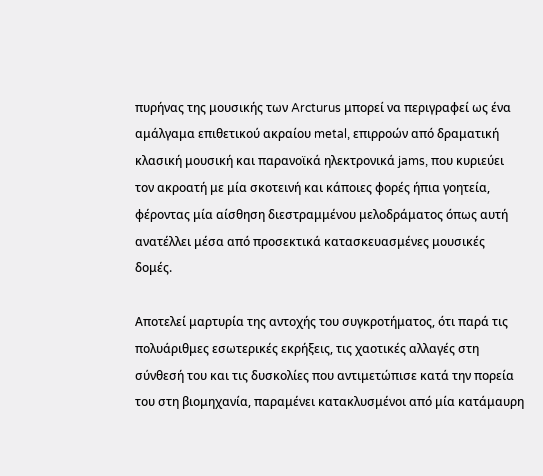πυρήνας της μουσικής των Arcturus μπορεί να περιγραφεί ως ένα αμάλγαμα επιθετικού ακραίου metal, επιρροών από δραματική κλασική μουσική και παρανοϊκά ηλεκτρονικά jams, που κυριεύει τον ακροατή με μία σκοτεινή και κάποιες φορές ήπια γοητεία, φέροντας μία αίσθηση διεστραμμένου μελοδράματος όπως αυτή ανατέλλει μέσα από προσεκτικά κατασκευασμένες μουσικές δομές.

Αποτελεί μαρτυρία της αντοχής του συγκροτήματος, ότι παρά τις πολυάριθμες εσωτερικές εκρήξεις, τις χαοτικές αλλαγές στη σύνθεσή του και τις δυσκολίες που αντιμετώπισε κατά την πορεία του στη βιομηχανία, παραμένει κατακλυσμένοι από μία κατάμαυρη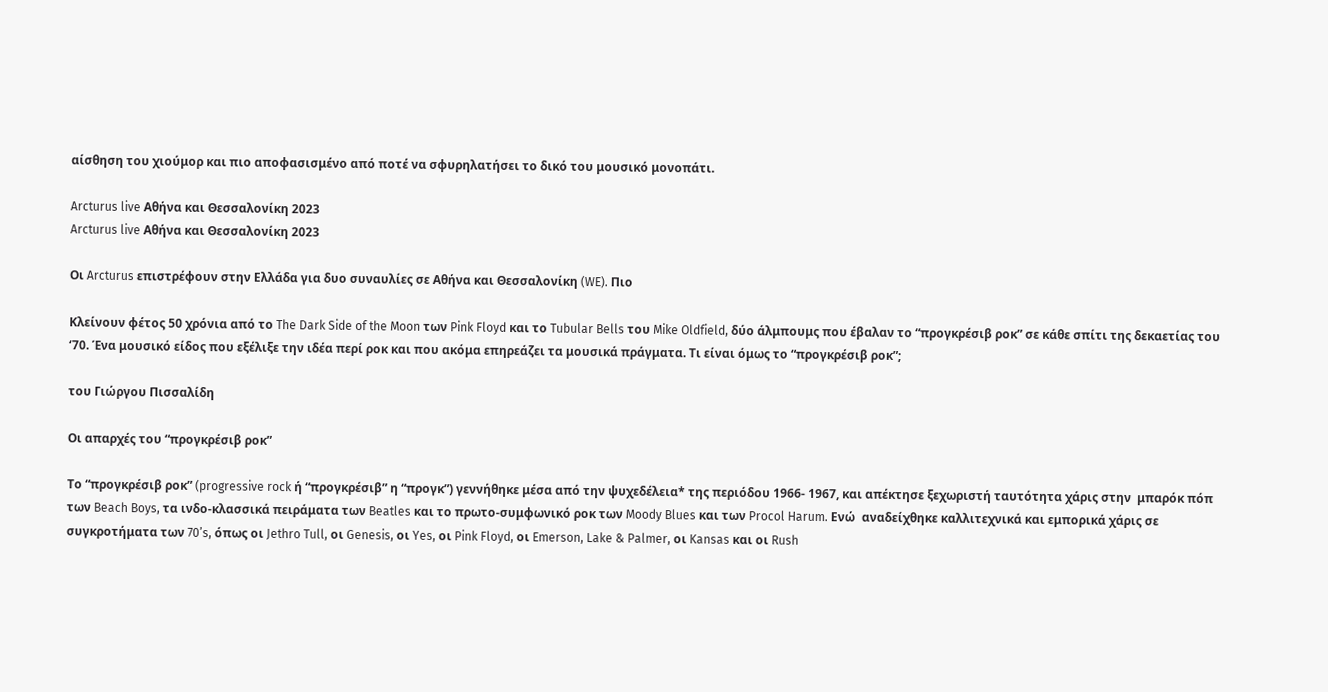αίσθηση του χιούμορ και πιο αποφασισμένο από ποτέ να σφυρηλατήσει το δικό του μουσικό μονοπάτι.

Arcturus live Αθήνα και Θεσσαλονίκη 2023
Arcturus live Αθήνα και Θεσσαλονίκη 2023

Οι Arcturus επιστρέφουν στην Ελλάδα για δυο συναυλίες σε Αθήνα και Θεσσαλονίκη (WE). Πιο

Κλείνουν φέτος 50 χρόνια από το The Dark Side of the Moon των Pink Floyd και το Tubular Bells του Mike Oldfield, δύο άλμπουμς που έβαλαν το “προγκρέσιβ ροκ” σε κάθε σπίτι της δεκαετίας του ‘70. Ένα μουσικό είδος που εξέλιξε την ιδέα περί ροκ και που ακόμα επηρεάζει τα μουσικά πράγματα. Τι είναι όμως το “προγκρέσιβ ροκ”;

του Γιώργου Πισσαλίδη

Οι απαρχές του “προγκρέσιβ ροκ”

Το “προγκρέσιβ ροκ” (progressive rock ή “προγκρέσιβ” η “προγκ”) γεννήθηκε μέσα από την ψυχεδέλεια* της περιόδου 1966- 1967, και απέκτησε ξεχωριστή ταυτότητα χάρις στην  μπαρόκ πόπ των Beach Boys, τα ινδο-κλασσικά πειράματα των Beatles και το πρωτο-συμφωνικό ροκ των Moody Blues και των Procol Harum. Eνώ  αναδείχθηκε καλλιτεχνικά και εμπορικά χάρις σε συγκροτήματα των 70’s, όπως οι Jethro Tull, οι Genesis, οι Yes, οι Pink Floyd, οι Emerson, Lake & Palmer, οι Kansas και οι Rush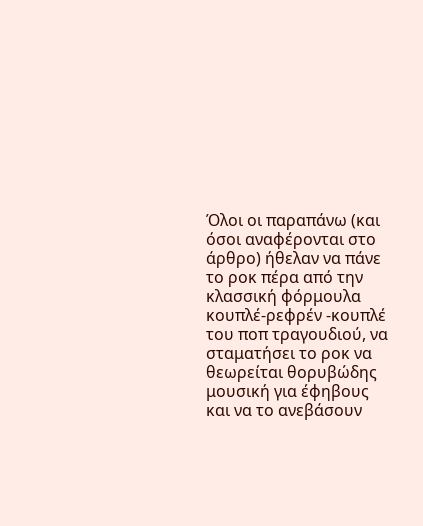Όλοι οι παραπάνω (και όσοι αναφέρονται στο άρθρο) ήθελαν να πάνε το ροκ πέρα από την κλασσική φόρμουλα κουπλέ-ρεφρέν -κουπλέ του ποπ τραγουδιού, να  σταματήσει το ροκ να θεωρείται θορυβώδης μουσική για έφηβους και να το ανεβάσουν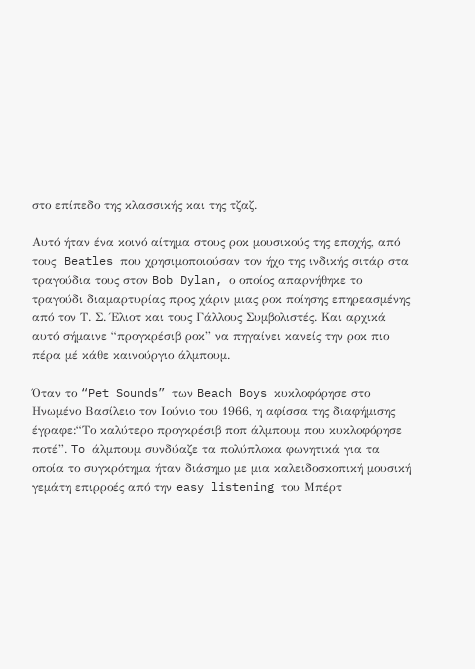στο επίπεδο της κλασσικής και της τζαζ.

Αυτό ήταν ένα κοινό αίτημα στους ροκ μουσικούς της εποχής, από τους  Beatles που χρησιμοποιούσαν τον ήχο της ινδικής σιτάρ στα τραγούδια τους στον Bob Dylan, ο οποίος απαρνήθηκε το τραγούδι διαμαρτυρίας προς χάριν μιας ροκ ποίησης επηρεασμένης από τον Τ. Σ. Έλιοτ και τους Γάλλους Συμβολιστές. Και αρχικά αυτό σήμαινε “προγκρέσιβ ροκ” να πηγαίνει κανείς την ροκ πιο πέρα μέ κάθε καινούργιο άλμπουμ.

Όταν το “Pet Sounds” των Beach Boys κυκλοφόρησε στο Ηνωμένο Βασίλειο τον Ιούνιο του 1966, η αφίσσα της διαφήμισης έγραφε:“Το καλύτερο προγκρέσιβ ποπ άλμπουμ που κυκλοφόρησε ποτέ”. To άλμπουμ συνδύαζε τα πολύπλοκα φωνητικά για τα οποία το συγκρότημα ήταν διάσημο με μια καλειδοσκοπική μουσική γεμάτη επιρροές από την easy listening του Μπέρτ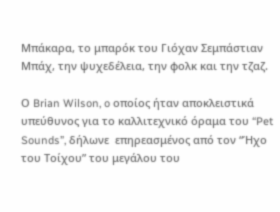Μπάκαρα, το μπαρόκ του Γιόχαν Σεμπάστιαν Μπάχ, την ψυχεδέλεια, την φολκ και την τζαζ.

Ο Brian Wilson, o οποίος ήταν αποκλειστικά υπεύθυνος για το καλλιτεχνικό όραμα του “Pet Sounds”, δήλωνε  επηρεασμένος από τον “Ήχο του Τοίχου” του μεγάλου του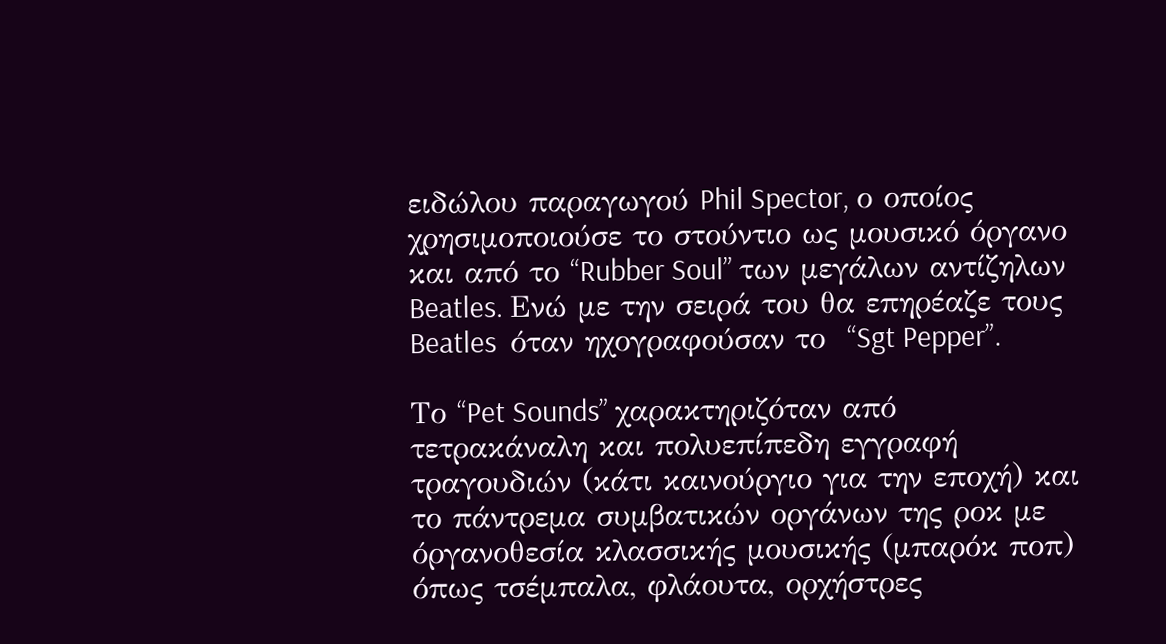ειδώλου παραγωγού Phil Spector, ο οποίος χρησιμοποιούσε το στούντιο ως μουσικό όργανο και από το “Rubber Soul” των μεγάλων αντίζηλων Beatles. Ενώ με την σειρά του θα επηρέαζε τους Beatles  όταν ηχογραφούσαν το  “Sgt Pepper”.

Το “Pet Sounds” χαρακτηριζόταν από τετρακάναλη και πολυεπίπεδη εγγραφή τραγουδιών (κάτι καινούργιο για την εποχή) και το πάντρεμα συμβατικών οργάνων της ροκ με όργανοθεσία κλασσικής μουσικής (μπαρόκ ποπ) όπως τσέμπαλα, φλάουτα, ορχήστρες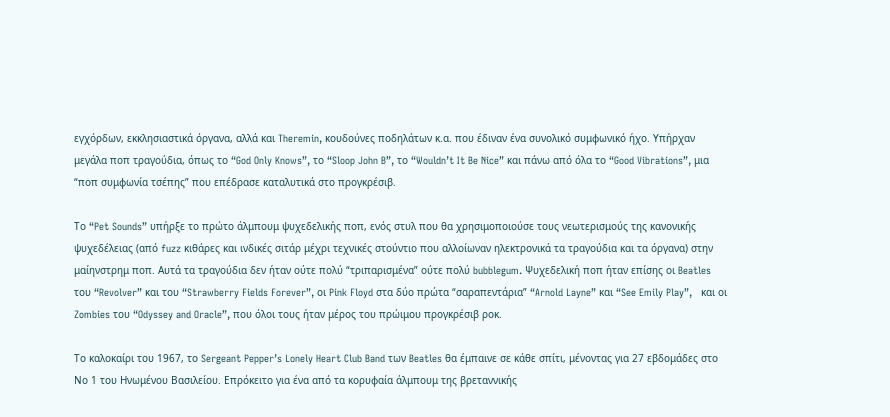εγχόρδων, εκκλησιαστικά όργανα, αλλά και Theremin, κουδούνες ποδηλάτων κ.α. που έδιναν ένα συνολικό συμφωνικό ήχο. Yπήρχαν μεγάλα ποπ τραγούδια, όπως το “God Only Knows”, το “Sloop John B”, το “Wouldn’t It Be Nice” και πάνω από όλα το “Good Vibrations”, μια “ποπ συμφωνία τσέπης” που επέδρασε καταλυτικά στο προγκρέσιβ.

Το “Pet Sounds” υπήρξε το πρώτο άλμπουμ ψυχεδελικής ποπ, ενός στυλ που θα χρησιμοποιούσε τους νεωτερισμούς της κανονικής ψυχεδέλειας (από fuzz κιθάρες και ινδικές σιτάρ μέχρι τεχνικές στούντιο που αλλοίωναν ηλεκτρονικά τα τραγούδια και τα όργανα) στην μαίηνστρημ ποπ. Αυτά τα τραγούδια δεν ήταν ούτε πολύ “τριπαρισμένα” ούτε πολύ bubblegum. Ψυχεδελική ποπ ήταν επίσης οι Beatles του “Revolver” και του “Strawberry Fields Forever”, οι Pink Floyd στα δύο πρώτα “σαραπεντάρια” “Arnold Layne” και “See Emily Play”,   και οι Zombies του “Odyssey and Oracle”, που όλοι τους ήταν μέρος του πρώιμου προγκρέσιβ ροκ.

Το καλοκαίρι του 1967, το Sergeant Pepper’s Lonely Heart Club Band των Beatles θα έμπαινε σε κάθε σπίτι, μένοντας για 27 εβδομάδες στο Νο 1 του Ηνωμένου Βασιλείου. Επρόκειτο για ένα από τα κορυφαία άλμπουμ της βρεταννικής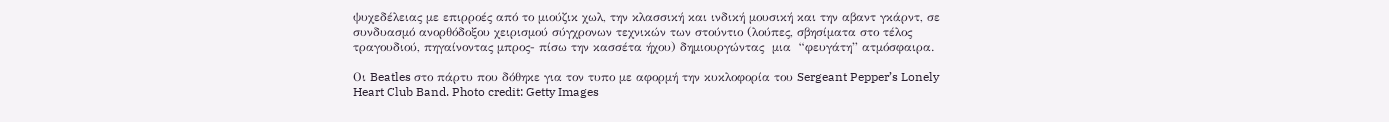ψυχεδέλειας με επιρροές από το μιούζικ χωλ, την κλασσική και ινδική μουσική και την αβαντ γκάρντ, σε συνδυασμό ανορθόδοξου χειρισμού σύγχρονων τεχνικών των στούντιο (λούπες, σβησίματα στο τέλος τραγουδιού, πηγαίνοντας μπρος- πίσω την κασσέτα ήχου) δημιουργώντας  μια  “φευγάτη” ατμόσφαιρα.

Oι Beatles στο πάρτυ που δόθηκε για τον τυπο με αφορμή την κυκλοφορία του Sergeant Pepper’s Lonely Heart Club Band. Photo credit: Getty Images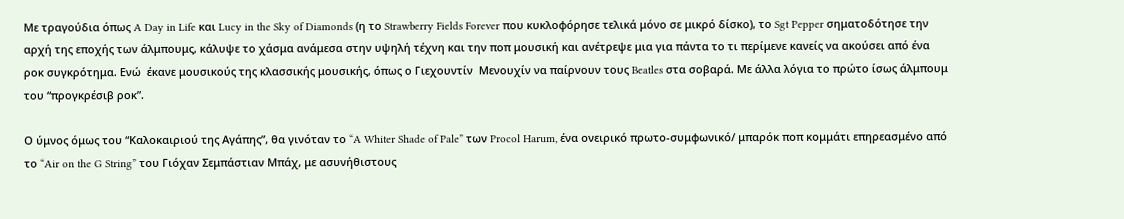Με τραγούδια όπως A Day in Life και Lucy in the Sky of Diamonds (η το Strawberry Fields Forever που κυκλοφόρησε τελικά μόνο σε μικρό δίσκο), το Sgt Pepper σηματοδότησε την αρχή της εποχής των άλμπουμς, κάλυψε το χάσμα ανάμεσα στην υψηλή τέχνη και την ποπ μουσική και ανέτρεψε μια για πάντα το τι περίμενε κανείς να ακούσει από ένα ροκ συγκρότημα. Ενώ  έκανε μουσικούς της κλασσικής μουσικής, όπως ο Γιεχουντίν  Μενουχίν να παίρνουν τους Beatles στα σοβαρά. Με άλλα λόγια το πρώτο ίσως άλμπουμ του “προγκρέσιβ ροκ”.

Ο ύμνος όμως του “Καλοκαιριού της Αγάπης”, θα γινόταν το “A Whiter Shade of Pale” των Procol Harum, ένα ονειρικό πρωτο-συμφωνικό/ μπαρόκ ποπ κομμάτι επηρεασμένο από το “Air on the G String” του Γιόχαν Σεμπάστιαν Μπάχ, με ασυνήθιστους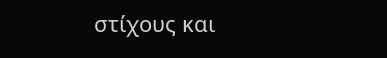στίχους και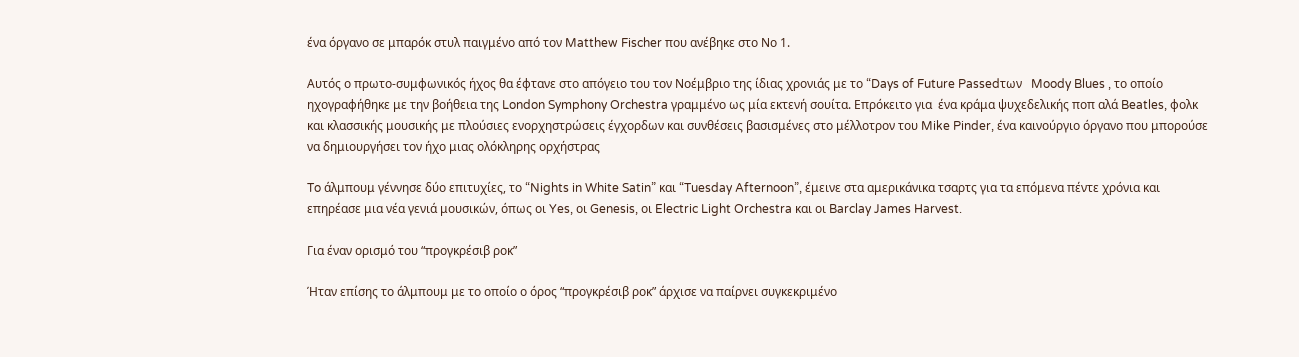ένα όργανο σε μπαρόκ στυλ παιγμένο από τον Matthew Fischer που ανέβηκε στο Νο 1.

Αυτός ο πρωτο-συμφωνικός ήχος θα έφτανε στο απόγειο του τον Νοέμβριο της ίδιας χρονιάς με το “Days of Future Passedτων   Moody Blues , το οποίο ηχογραφήθηκε με την βοήθεια της London Symphony Orchestra γραμμένο ως μία εκτενή σουίτα. Επρόκειτο για  ένα κράμα ψυχεδελικής ποπ αλά Beatles, φολκ και κλασσικής μουσικής με πλούσιες ενορχηστρώσεις έγχορδων και συνθέσεις βασισμένες στο μέλλοτρον του Mike Pinder, ένα καινούργιο όργανο που μπορούσε να δημιουργήσει τον ήχο μιας ολόκληρης ορχήστρας

To άλμπουμ γέννησε δύο επιτυχίες, το “Nights in White Satin” και “Tuesday Afternoon”, έμεινε στα αμερικάνικα τσαρτς για τα επόμενα πέντε χρόνια και επηρέασε μια νέα γενιά μουσικών, όπως οι Yes, οι Genesis, οι Electric Light Orchestra και οι Barclay James Harvest.

Για έναν ορισμό του “προγκρέσιβ ροκ”

Ήταν επίσης το άλμπουμ με το οποίο ο όρος “προγκρέσιβ ροκ” άρχισε να παίρνει συγκεκριμένο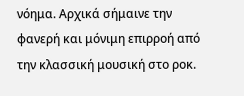νόημα. Αρχικά σήμαινε την φανερή και μόνιμη επιρροή από την κλασσική μουσική στο ροκ.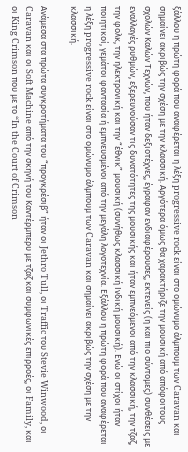ξάλλου η πρώτη φορά που αναφέρεται η λέξη progressive rock είναι στο ομώνυμο άλμπουμ των Caravan και σημαίνει ακριβώς την σχέση με την κλασσική. Αργότερα όμως θα χαρακτήριζε την μουσική από απόφοιτους σχολών Καλών Τεχνών, που ήταν δεξιοτέχνες, έγραφαν ενδιαφέρουσες, εκτενείς (η και πιο σύντομες) συνθέσεις με εναλλαγές ρυθμών, εξερευνούσαν τις δυνατότητες της μουσικής και ήταν εμπνεόμενοι από την κλασσική, την τζαζ, την φολκ, την ηλεκτρονική και την “έθνικ” μουσική (συνήθως κλασσική Ινδική μουσική). Ενώ οι στίχοι ήταν ποιητικοί, γεμάτοι φαντασία ή εμπνευσμένοι από την μεγάλη λογοτεχνία. Εξάλλου η πρώτη φορά που αναφέρεται η λέξη progressive rock είναι στο ομώνυμο άλμπουμ των Caravan και σημαίνει ακριβώς την σχέση με την κλασσική.

Ανάμεσα στα πρώτα συγκροτήματα του “προγκρέσιβ” ήταν οι Jethro Tull, οι Traffic του Stevie Winwood, οι Caravan και οι Soft Machine από την σκηνή του Καντέρμπερυ με τζαζ και συμφωνικές επιρροές, οι Family, και οι King Crimson που με το “In the Court of Crimson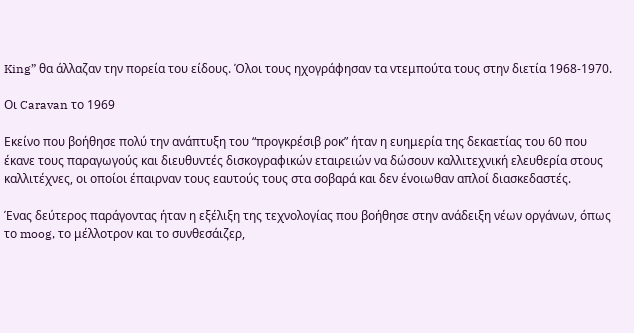King” θα άλλαζαν την πορεία του είδους. Όλοι τους ηχογράφησαν τα ντεμπούτα τους στην διετία 1968-1970.

Οι Caravan το 1969

Εκείνο που βοήθησε πολύ την ανάπτυξη του “προγκρέσιβ ροκ” ήταν η ευημερία της δεκαετίας του 60 που έκανε τους παραγωγούς και διευθυντές δισκογραφικών εταιρειών να δώσουν καλλιτεχνική ελευθερία στους καλλιτέχνες, οι οποίοι έπαιρναν τους εαυτούς τους στα σοβαρά και δεν ένοιωθαν απλοί διασκεδαστές.

Ένας δεύτερος παράγοντας ήταν η εξέλιξη της τεχνολογίας που βοήθησε στην ανάδειξη νέων οργάνων, όπως το moog, το μέλλοτρον και το συνθεσάιζερ,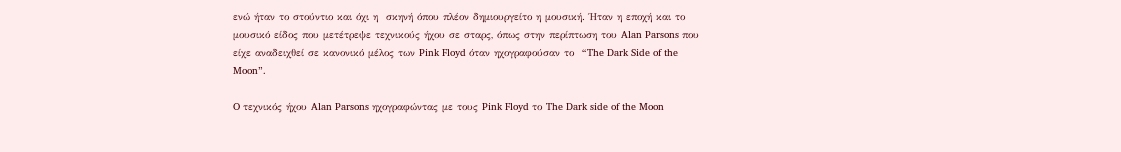ενώ ήταν το στούντιο και όχι η  σκηνή όπου πλέον δημιουργείτο η μουσική. Ήταν η εποχή και το μουσικό είδος που μετέτρεψε τεχνικούς ήχου σε σταρς, όπως στην περίπτωση του Alan Parsons που είχε αναδειχθεί σε κανονικό μέλος των Pink Floyd όταν ηχογραφούσαν το  “The Dark Side of the Moon”.

O τεχνικός ήχου Alan Parsons ηχογραφώντας με τους Pink Floyd το The Dark side of the Moon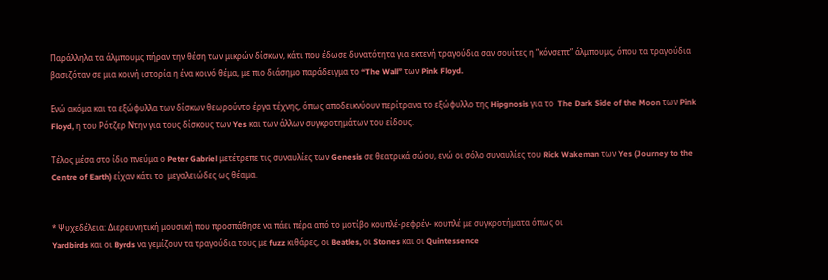Παράλληλα τα άλμπουμς πήραν την θέση των μικρών δίσκων, κάτι που έδωσε δυνατότητα για εκτενή τραγούδια σαν σουίτες η “κόνσεπτ” άλμπουμς, όπου τα τραγούδια βασιζόταν σε μια κοινή ιστορία η ένα κοινό θέμα, με πιο διάσημο παράδειγμα το “The Wall” των Pink Floyd.

Ενώ ακόμα και τα εξώφυλλα των δίσκων θεωρούντο έργα τέχνης, όπως αποδεικνύουν περίτρανα τo εξώφυλλο της Hipgnosis για το  The Dark Side of the Moon των Pink Floyd, η του Ρότζερ Ντην για τους δίσκους των Yes και των άλλων συγκροτημάτων του είδους.

Τέλος μέσα στο ίδιο πνεύμα ο Peter Gabriel μετέτρεπε τις συναυλίες των Genesis σε θεατρικά σώου, ενώ οι σόλο συναυλίες του Rick Wakeman των Yes (Journey to the Centre of Earth) είχαν κάτι το  μεγαλειώδες ως θέαμα.


* Ψυχεδέλεια: Διερευνητική μουσική που προσπάθησε να πάει πέρα από το μοτίβο κουπλέ-ρεφρέν- κουπλέ με συγκροτήματα όπως οι
Yardbirds και οι Byrds να γεμίζουν τα τραγούδια τους με fuzz κιθάρες, οι Beatles, οι Stones και οι Quintessence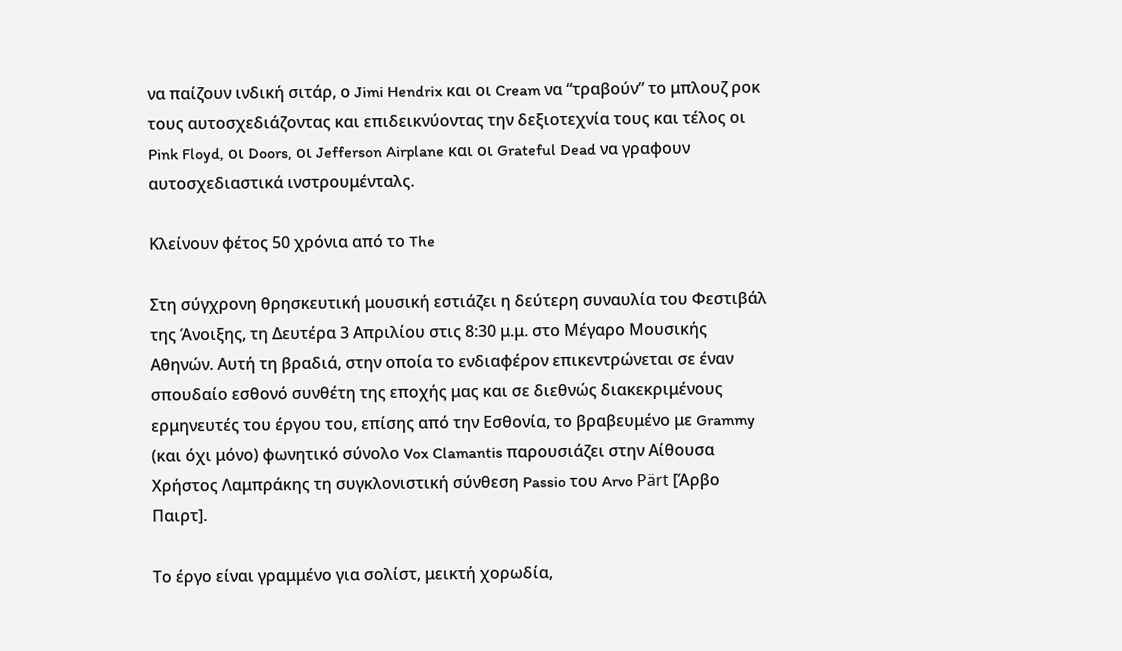να παίζουν ινδική σιτάρ, ο Jimi Hendrix και οι Cream να “τραβούν” το μπλουζ ροκ τους αυτοσχεδιάζοντας και επιδεικνύοντας την δεξιοτεχνία τους και τέλος οι Pink Floyd, οι Doors, οι Jefferson Airplane και οι Grateful Dead να γραφουν αυτοσχεδιαστικά ινστρουμένταλς.

Κλείνουν φέτος 50 χρόνια από το The

Στη σύγχρονη θρησκευτική μουσική εστιάζει η δεύτερη συναυλία του Φεστιβάλ της Άνοιξης, τη Δευτέρα 3 Απριλίου στις 8:30 μ.μ. στο Μέγαρο Μουσικής Αθηνών. Αυτή τη βραδιά, στην οποία το ενδιαφέρον επικεντρώνεται σε έναν σπουδαίο εσθονό συνθέτη της εποχής μας και σε διεθνώς διακεκριμένους ερμηνευτές του έργου του, επίσης από την Εσθονία, το βραβευμένο με Grammy (και όχι μόνο) φωνητικό σύνολο Vox Clamantis παρουσιάζει στην Αίθουσα Χρήστος Λαμπράκης τη συγκλονιστική σύνθεση Passio του Arvo Pärt [Άρβο Παιρτ].

Το έργο είναι γραμμένο για σολίστ, μεικτή χορωδία,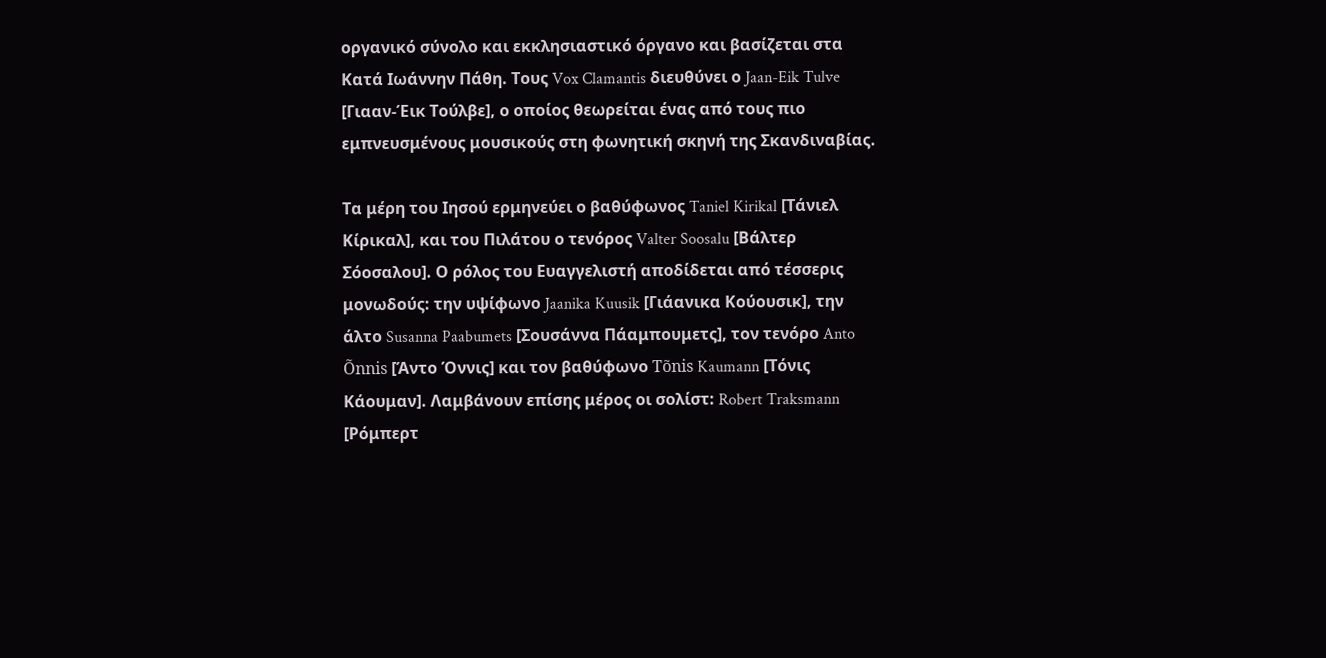οργανικό σύνολο και εκκλησιαστικό όργανο και βασίζεται στα Κατά Ιωάννην Πάθη. Τους Vox Clamantis διευθύνει ο Jaan-Eik Tulve [Γιααν-Έικ Τούλβε], ο οποίος θεωρείται ένας από τους πιο εμπνευσμένους μουσικούς στη φωνητική σκηνή της Σκανδιναβίας.

Τα μέρη του Ιησού ερμηνεύει ο βαθύφωνος Taniel Kirikal [Τάνιελ Κίρικαλ], και του Πιλάτου ο τενόρος Valter Soosalu [Βάλτερ Σόοσαλου]. Ο ρόλος του Ευαγγελιστή αποδίδεται από τέσσερις μονωδούς: την υψίφωνο Jaanika Kuusik [Γιάανικα Κούουσικ], την άλτο Susanna Paabumets [Σουσάννα Πάαμπουμετς], τον τενόρο Anto Õnnis [Άντο Όννις] και τον βαθύφωνο Tõnis Kaumann [Τόνις Κάουμαν]. Λαμβάνουν επίσης μέρος οι σολίστ: Robert Traksmann [Ρόμπερτ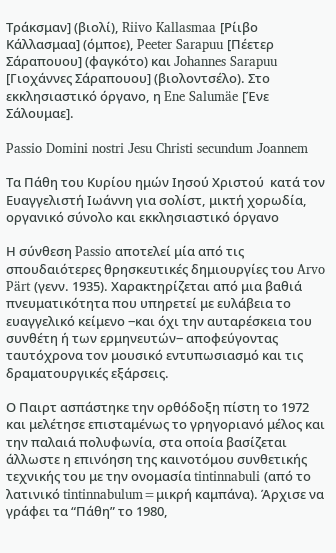Τράκσμαν] (βιολί), Riivo Kallasmaa [Ρίιβο Κάλλασμαα] (όμποε), Peeter Sarapuu [Πέετερ Σάραπουου] (φαγκότο) και Johannes Sarapuu [Γιοχάννες Σάραπουου] (βιολοντσέλο). Στο εκκλησιαστικό όργανο, η Ene Salumäe [Ένε Σάλουμαε].

Passio Domini nostri Jesu Christi secundum Joannem

Τα Πάθη του Κυρίου ημών Ιησού Χριστού  κατά τον Ευαγγελιστή Ιωάννη για σολίστ, μικτή χορωδία,  οργανικό σύνολο και εκκλησιαστικό όργανο

Η σύνθεση Passio αποτελεί μία από τις σπουδαιότερες θρησκευτικές δημιουργίες του Arvo Pärt (γενν. 1935). Χαρακτηρίζεται από μια βαθιά πνευματικότητα που υπηρετεί με ευλάβεια το ευαγγελικό κείμενο ‒και όχι την αυταρέσκεια του συνθέτη ή των ερμηνευτών‒ αποφεύγοντας ταυτόχρονα τον μουσικό εντυπωσιασμό και τις δραματουργικές εξάρσεις.

Ο Παιρτ ασπάστηκε την ορθόδοξη πίστη το 1972 και μελέτησε επισταμένως το γρηγοριανό μέλος και την παλαιά πολυφωνία, στα οποία βασίζεται άλλωστε η επινόηση της καινοτόμου συνθετικής τεχνικής του με την ονομασία tintinnabuli (από το λατινικό tintinnabulum=μικρή καμπάνα). Άρχισε να γράφει τα “Πάθη” το 1980,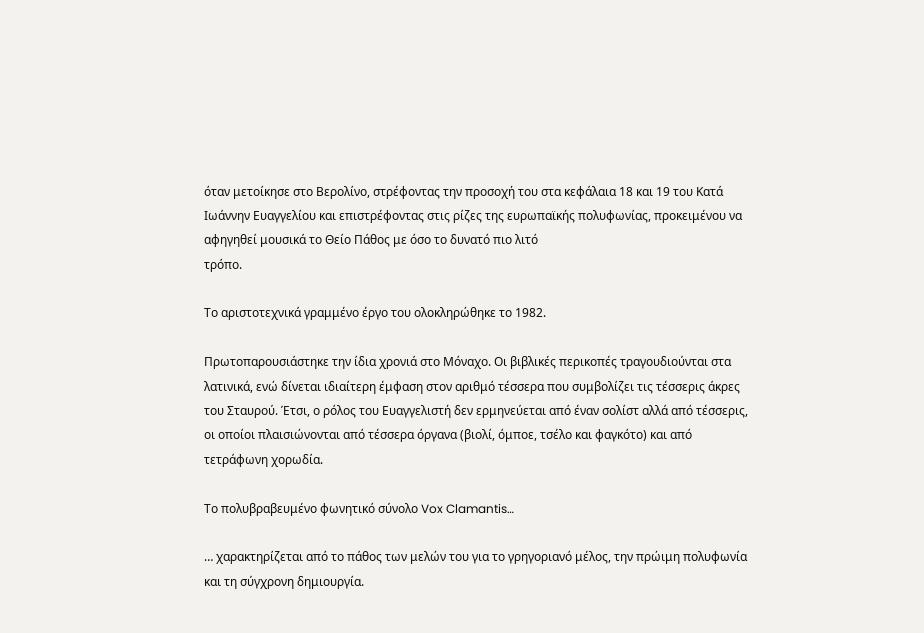όταν μετοίκησε στο Βερολίνο, στρέφοντας την προσοχή του στα κεφάλαια 18 και 19 του Κατά Ιωάννην Ευαγγελίου και επιστρέφοντας στις ρίζες της ευρωπαϊκής πολυφωνίας, προκειμένου να αφηγηθεί μουσικά το Θείο Πάθος με όσο το δυνατό πιο λιτό
τρόπο.

Το αριστοτεχνικά γραμμένο έργο του ολοκληρώθηκε το 1982.

Πρωτοπαρουσιάστηκε την ίδια χρονιά στο Μόναχο. Οι βιβλικές περικοπές τραγουδιούνται στα λατινικά, ενώ δίνεται ιδιαίτερη έμφαση στον αριθμό τέσσερα που συμβολίζει τις τέσσερις άκρες του Σταυρού. Έτσι, ο ρόλος του Ευαγγελιστή δεν ερμηνεύεται από έναν σολίστ αλλά από τέσσερις, οι οποίοι πλαισιώνονται από τέσσερα όργανα (βιολί, όμποε, τσέλο και φαγκότο) και από τετράφωνη χορωδία.

Tο πολυβραβευμένο φωνητικό σύνολο Vox Clamantis…

… χαρακτηρίζεται από το πάθος των μελών του για το γρηγοριανό μέλος, την πρώιμη πολυφωνία και τη σύγχρονη δημιουργία.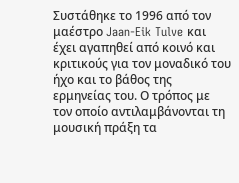Συστάθηκε το 1996 από τον μαέστρο Jaan-Eik Tulve και έχει αγαπηθεί από κοινό και κριτικούς για τον μοναδικό του ήχο και το βάθος της ερμηνείας του. Ο τρόπος με τον οποίο αντιλαμβάνονται τη μουσική πράξη τα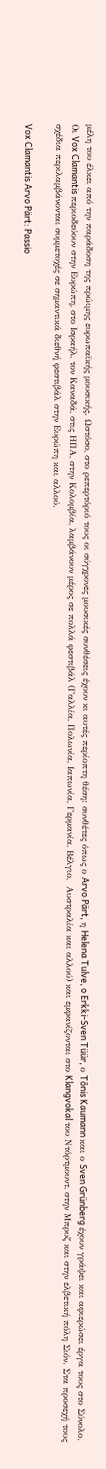μέλη του έλκει από την παράδοση της πρώιμης ευρωπαϊκής μουσικής. Ωστόσο, στο ρεπερτόριό τους οι σύγχρονες μουσικές συνθέσεις έχουν κι αυτές περίοπτη θέση: συνθέτες όπως ο Arvo Pärt, η Helena Tulve, o Erkki-Sven Tüür, ο Tõnis Kaumann και ο Sven Grünberg έχουν γράψει και αφιερώσει έργα τους στο Σύνολο. Οι Vox Clamantis περιοδεύουν στην Ευρώπη, στο Ισραήλ, τον Καναδά, στις ΗΠΑ, στην Κολομβία, λαμβάνουν μέρος σε πολλά φεστιβάλ (Γαλλία, Πολωνία, Ιαπωνία, Γερμανία, Βέλγιο,  Αυστραλία και αλλού) και εμφανίζονται στο Klangvokal του Ντόρτμουντ, στην Μπρυζ και στην ελβετική πόλη Σιόν. Στα προσεχή τους σχέδια περιλαμβάνονται συμμετοχές σε σημαντικά διεθνή φεστιβάλ στην Ευρώπη και αλλού.

Vox Clamantis Arvo Pärt: Passio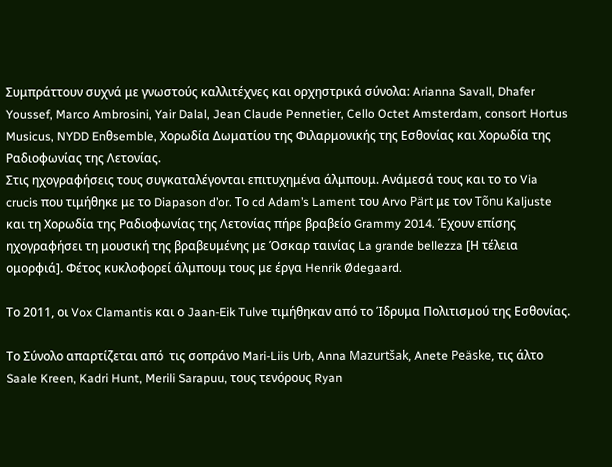Συμπράττουν συχνά με γνωστούς καλλιτέχνες και ορχηστρικά σύνολα: Arianna Savall, Dhafer Youssef, Marco Ambrosini, Yair Dalal, Jean Claude Pennetier, Cello Octet Amsterdam, consort Hortus Musicus, NYDD Enθsemble, Χορωδία Δωματίου της Φιλαρμονικής της Εσθονίας και Χορωδία της Ραδιοφωνίας της Λετονίας.
Στις ηχογραφήσεις τους συγκαταλέγονται επιτυχημένα άλμπουμ. Ανάμεσά τους και το το Via crucis που τιμήθηκε με το Diapason d’or. Το cd Adam’s Lament του Arvo Pärt με τον Tõnu Kaljuste και τη Χορωδία της Ραδιοφωνίας της Λετονίας πήρε βραβείο Grammy 2014. Έχουν επίσης ηχογραφήσει τη μουσική της βραβευμένης με Όσκαρ ταινίας La grande bellezza [Η τέλεια ομορφιά]. Φέτος κυκλοφορεί άλμπουμ τους με έργα Henrik Ødegaard.

Το 2011, οι Vox Clamantis και ο Jaan-Eik Tulve τιμήθηκαν από το Ίδρυμα Πολιτισμού της Εσθονίας.

Το Σύνολο απαρτίζεται από  τις σοπράνο Mari-Liis Urb, Anna Mazurtšak, Anete Peäske, τις άλτο Saale Kreen, Kadri Hunt, Merili Sarapuu, τους τενόρους Ryan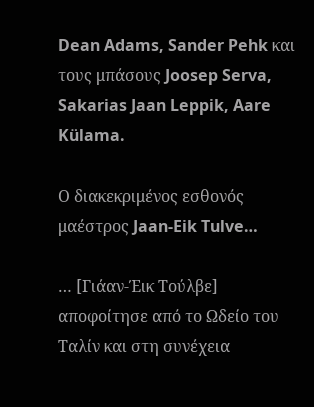Dean Adams, Sander Pehk και τους μπάσους Joosep Serva, Sakarias Jaan Leppik, Aare Külama.

Ο διακεκριμένος εσθονός μαέστρος Jaan-Eik Tulve…

… [Γιάαν-Έικ Τούλβε] αποφοίτησε από το Ωδείο του Ταλίν και στη συνέχεια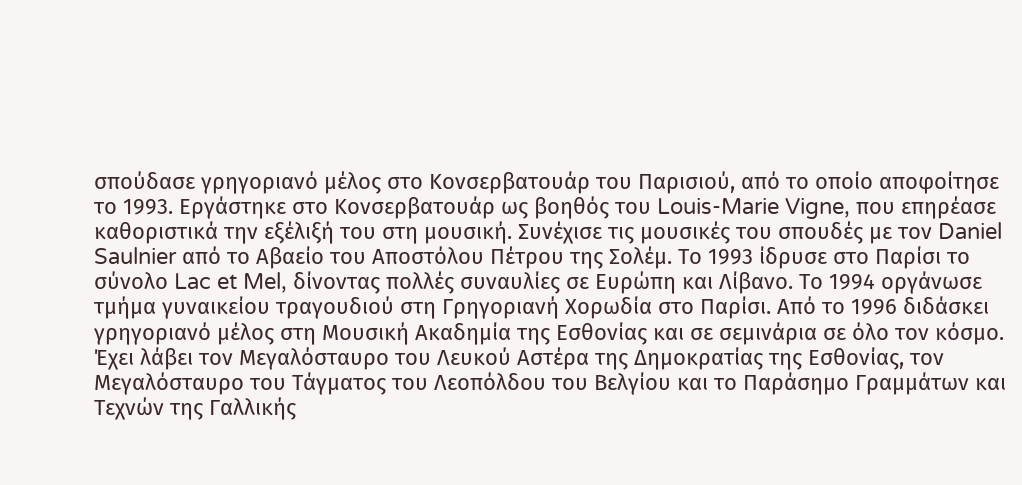σπούδασε γρηγοριανό μέλος στο Κονσερβατουάρ του Παρισιού, από το οποίο αποφοίτησε το 1993. Εργάστηκε στο Κονσερβατουάρ ως βοηθός του Louis-Marie Vigne, που επηρέασε καθοριστικά την εξέλιξή του στη μουσική. Συνέχισε τις μουσικές του σπουδές με τον Daniel Saulnier από το Αβαείο του Αποστόλου Πέτρου της Σολέμ. Το 1993 ίδρυσε στο Παρίσι το σύνολο Lac et Mel, δίνοντας πολλές συναυλίες σε Ευρώπη και Λίβανο. Το 1994 οργάνωσε τμήμα γυναικείου τραγουδιού στη Γρηγοριανή Χορωδία στο Παρίσι. Από το 1996 διδάσκει γρηγοριανό μέλος στη Μουσική Ακαδημία της Εσθονίας και σε σεμινάρια σε όλο τον κόσμο. Έχει λάβει τον Μεγαλόσταυρο του Λευκού Αστέρα της Δημοκρατίας της Εσθονίας, τον Μεγαλόσταυρο του Τάγματος του Λεοπόλδου του Βελγίου και το Παράσημο Γραμμάτων και Τεχνών της Γαλλικής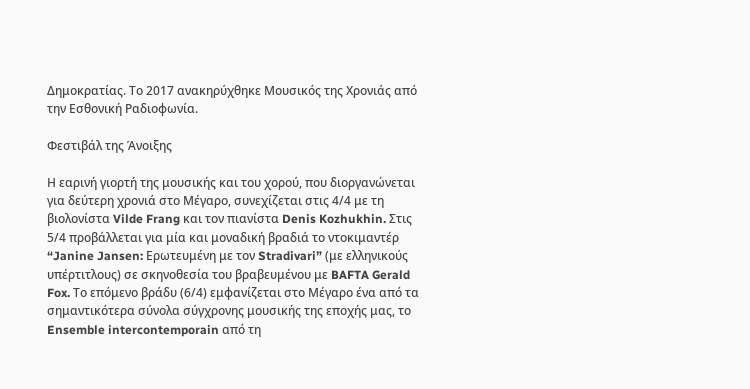Δημοκρατίας. Το 2017 ανακηρύχθηκε Μουσικός της Χρονιάς από την Εσθονική Ραδιοφωνία.

Φεστιβάλ της Άνοιξης

Η εαρινή γιορτή της μουσικής και του χορού, που διοργανώνεται για δεύτερη χρονιά στο Μέγαρο, συνεχίζεται στις 4/4 με τη βιολονίστα Vilde Frang και τον πιανίστα Denis Kozhukhin. Στις 5/4 προβάλλεται για μία και μοναδική βραδιά το ντοκιμαντέρ “Janine Jansen: Ερωτευμένη με τον Stradivari” (με ελληνικούς υπέρτιτλους) σε σκηνοθεσία του βραβευμένου με BAFTA Gerald Fox. Το επόμενο βράδυ (6/4) εμφανίζεται στο Μέγαρο ένα από τα σημαντικότερα σύνολα σύγχρονης μουσικής της εποχής μας, το Ensemble intercontemporain από τη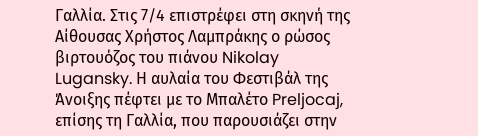Γαλλία. Στις 7/4 επιστρέφει στη σκηνή της Αίθουσας Χρήστος Λαμπράκης ο ρώσος βιρτουόζος του πιάνου Nikolay Lugansky. Η αυλαία του Φεστιβάλ της Άνοιξης πέφτει με το Μπαλέτο Preljocaj, επίσης τη Γαλλία, που παρουσιάζει στην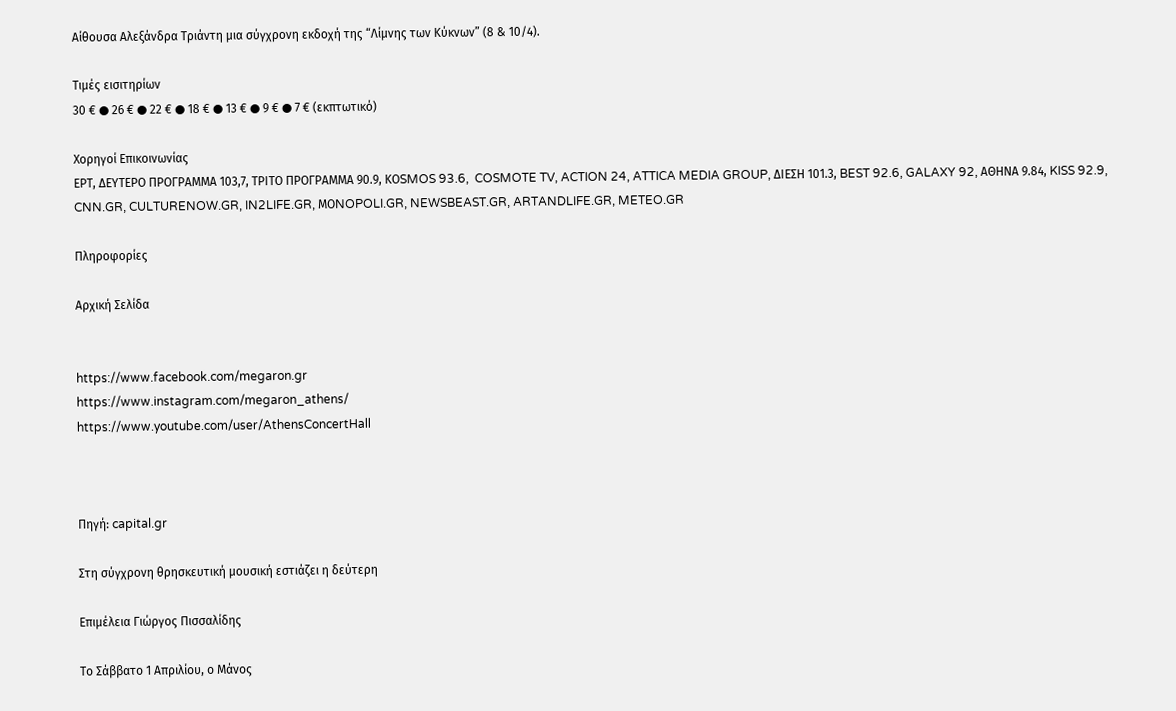Αίθουσα Αλεξάνδρα Τριάντη μια σύγχρονη εκδοχή της “Λίμνης των Κύκνων” (8 & 10/4).

Τιμές εισιτηρίων
30 € ● 26 € ● 22 € ● 18 € ● 13 € ● 9 € ● 7 € (εκπτωτικό)

Χορηγοί Επικοινωνίας
ΕΡΤ, ΔΕΥΤΕΡΟ ΠΡΟΓΡΑΜΜΑ 103,7, ΤΡΙΤΟ ΠΡΟΓΡΑΜΜΑ 90.9, ΚΟSMOS 93.6,  COSMOTE TV, ACTION 24, ATTICA MEDIA GROUP, ΔΙΕΣΗ 101.3, BEST 92.6, GALAXY 92, ΑΘΗΝΑ 9.84, KISS 92.9, CNN.GR, CULTURENOW.GR, IN2LIFE.GR, ΜΟNOPOLI.GR, NEWSBEAST.GR, ARTANDLIFE.GR, METEO.GR

Πληροφορίες

Αρχική Σελίδα


https://www.facebook.com/megaron.gr
https://www.instagram.com/megaron_athens/
https://www.youtube.com/user/AthensConcertHall



Πηγή: capital.gr

Στη σύγχρονη θρησκευτική μουσική εστιάζει η δεύτερη

Επιμέλεια Γιώργος Πισσαλίδης

Το Σάββατο 1 Απριλίου, ο Μάνος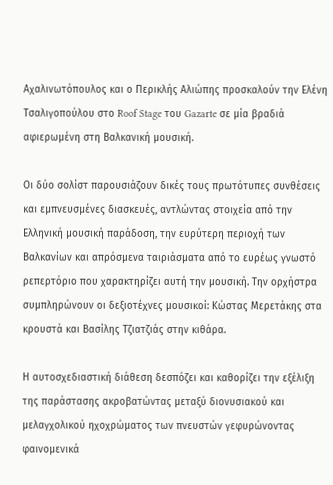Αχαλινωτόπουλος και ο Περικλής Αλιώπης προσκαλούν την Ελένη Τσαλιγοπούλου στο Roof Stage του Gazarte σε μία βραδιά αφιερωμένη στη Βαλκανική μουσική.

Οι δύο σολίστ παρουσιάζουν δικές τους πρωτότυπες συνθέσεις και εμπνευσμένες διασκευές, αντλώντας στοιχεία από την Ελληνική μουσική παράδοση, την ευρύτερη περιοχή των Βαλκανίων και απρόσμενα ταιριάσματα από το ευρέως γνωστό ρεπερτόριο που χαρακτηρίζει αυτή την μουσική. Την ορχήστρα συμπληρώνουν οι δεξιοτέχνες μουσικοί: Κώστας Μερετάκης στα κρουστά και Βασίλης Τζιατζιάς στην κιθάρα.

Η αυτοσχεδιαστική διάθεση δεσπόζει και καθορίζει την εξέλιξη της παράστασης ακροβατώντας μεταξύ διονυσιακού και μελαγχολικού ηχοχρώματος των πνευστών γεφυρώνοντας φαινομενικά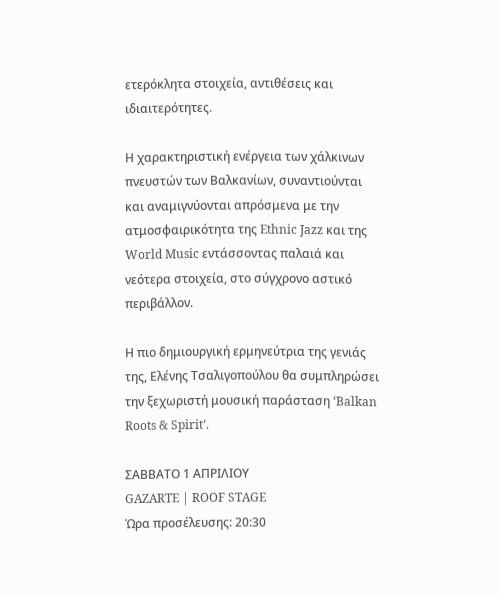ετερόκλητα στοιχεία, αντιθέσεις και ιδιαιτερότητες.

Η χαρακτηριστική ενέργεια των χάλκινων πνευστών των Βαλκανίων, συναντιούνται και αναμιγνύονται απρόσμενα με την ατμοσφαιρικότητα της Ethnic Jazz και της World Music εντάσσοντας παλαιά και νεότερα στοιχεία, στο σύγχρονο αστικό περιβάλλον.

Η πιο δημιουργική ερμηνεύτρια της γενιάς της, Ελένης Τσαλιγοπούλου θα συμπληρώσει την ξεχωριστή μουσική παράσταση ‘Balkan Roots & Spirit’.

ΣΑΒΒΑΤΟ 1 ΑΠΡΙΛΙΟΥ
GAZARTE | ROOF STAGE
Ώρα προσέλευσης: 20:30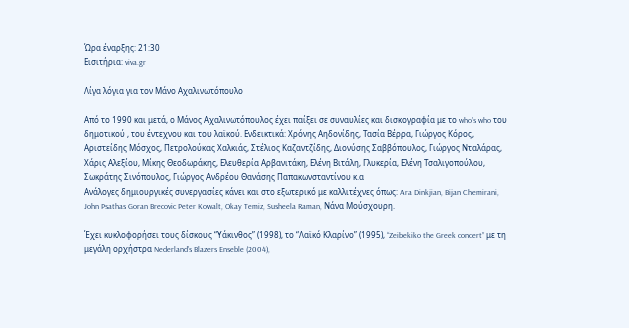Ώρα έναρξης: 21:30
Εισιτήρια: viva.gr

Λίγα λόγια για τον Μάνο Αχαλινωτόπουλο

Από το 1990 και μετά, ο Μάνος Αχαλινωτόπουλος έχει παίξει σε συναυλίες και δισκογραφία με το who’s who του δημοτικού , του έντεχνου και του λαϊκού. Ενδεικτικά: Χρόνης Αηδονίδης, Τασία Βέρρα, Γιώργος Κόρος, Αριστείδης Μόσχος, Πετρολούκας Χαλκιάς, Στέλιος Καζαντζίδης, Διονύσης Σαββόπουλος, Γιώργος Νταλάρας, Χάρις Αλεξίου, Μίκης Θεοδωράκης, Ελευθερία Αρβανιτάκη, Ελένη Βιτάλη, Γλυκερία, Ελένη Τσαλιγοπούλου, Σωκράτης Σινόπουλος, Γιώργος Ανδρέου Θανάσης Παπακωνσταντίνου κ.α
Ανάλογες δημιουργικές συνεργασίες κάνει και στο εξωτερικό με καλλιτέχνες όπως: Ara Dinkjian, Bijan Chemirani, John Psathas Goran Brecovic Peter Kowalt, Okay Temiz, Susheela Raman, Νάνα Μούσχουρη.

Έχει κυκλοφορήσει τους δίσκους “Υάκινθος” (1998), το “Λαϊκό Κλαρίνο” (1995), “Zeibekiko the Greek concert” με τη μεγάλη ορχήστρα Nederland’s Blazers Enseble (2004),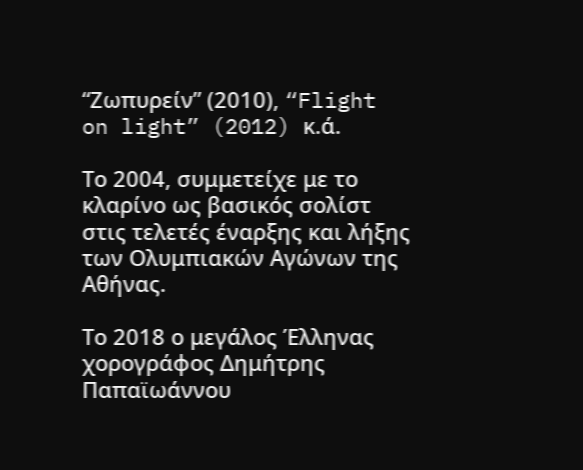“Ζωπυρείν” (2010), “Flight on light” (2012) κ.ά.

Το 2004, συμμετείχε με το κλαρίνο ως βασικός σολίστ στις τελετές έναρξης και λήξης των Ολυμπιακών Αγώνων της Αθήνας.

Το 2018 ο μεγάλος Έλληνας χορογράφος Δημήτρης Παπαϊωάννου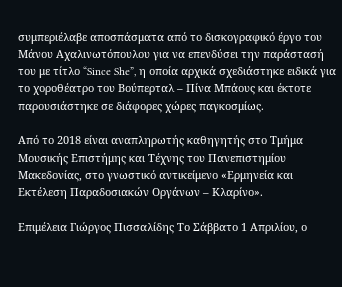συμπεριέλαβε αποσπάσματα από το δισκογραφικό έργο του Μάνου Αχαλινωτόπουλου για να επενδύσει την παράστασή του με τίτλο “Since She”, η οποία αρχικά σχεδιάστηκε ειδικά για το χοροθέατρο του Βούπερταλ – Πίνα Μπάους και έκτοτε παρουσιάστηκε σε διάφορες χώρες παγκοσμίως.

Από το 2018 είναι αναπληρωτής καθηγητής στο Τμήμα Μουσικής Επιστήμης και Τέχνης του Πανεπιστημίου Μακεδονίας, στο γνωστικό αντικείμενο «Ερμηνεία και Εκτέλεση Παραδοσιακών Οργάνων – Κλαρίνο».

Επιμέλεια Γιώργος Πισσαλίδης Το Σάββατο 1 Απριλίου, ο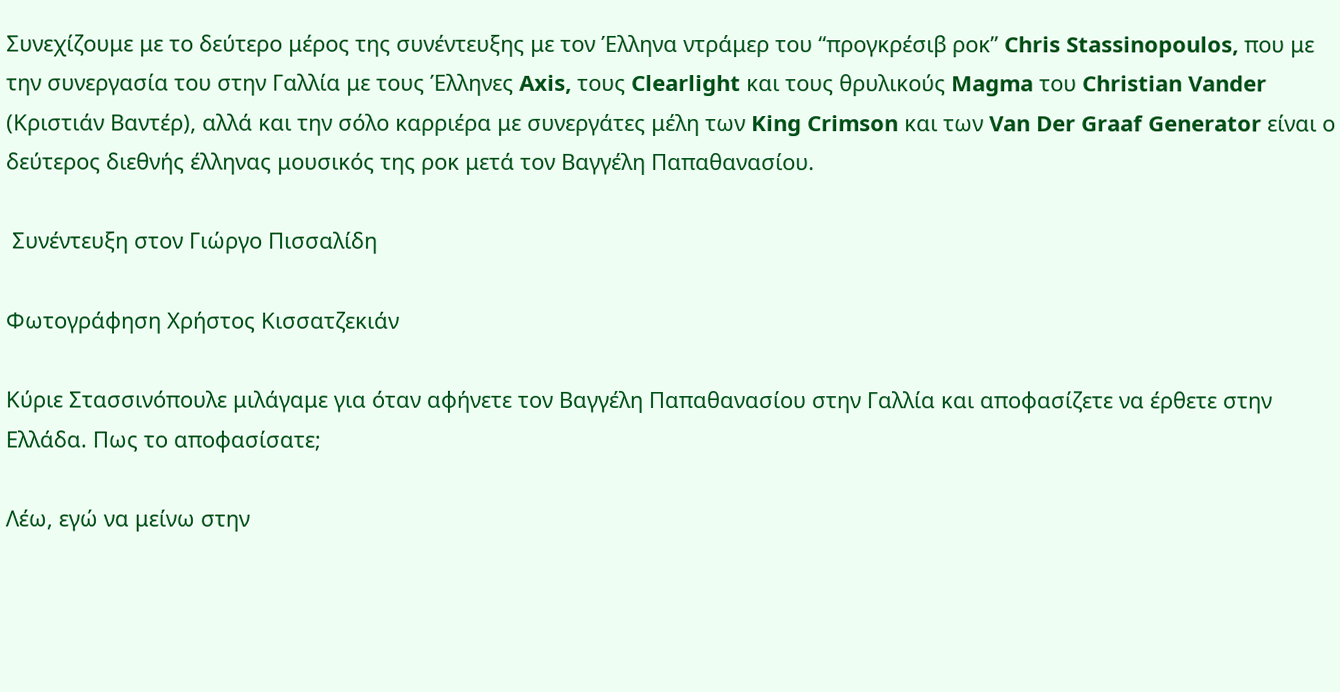Συνεχίζουμε με το δεύτερο μέρος της συνέντευξης με τον Έλληνα ντράμερ του “προγκρέσιβ ροκ” Chris Stassinopoulos, που με την συνεργασία του στην Γαλλία με τους Έλληνες Axis, τους Clearlight και τους θρυλικούς Magma του Christian Vander (Κριστιάν Βαντέρ), αλλά και την σόλο καρριέρα με συνεργάτες μέλη των King Crimson και των Van Der Graaf Generator είναι ο δεύτερος διεθνής έλληνας μουσικός της ροκ μετά τον Βαγγέλη Παπαθανασίου.

 Συνέντευξη στον Γιώργο Πισσαλίδη

Φωτογράφηση Χρήστος Κισσατζεκιάν

Κύριε Στασσινόπουλε μιλάγαμε για όταν αφήνετε τον Βαγγέλη Παπαθανασίου στην Γαλλία και αποφασίζετε να έρθετε στην Ελλάδα. Πως το αποφασίσατε;

Λέω, εγώ να μείνω στην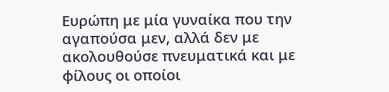Ευρώπη με μία γυναίκα που την αγαπούσα μεν, αλλά δεν με ακολουθούσε πνευματικά και με φίλους οι οποίοι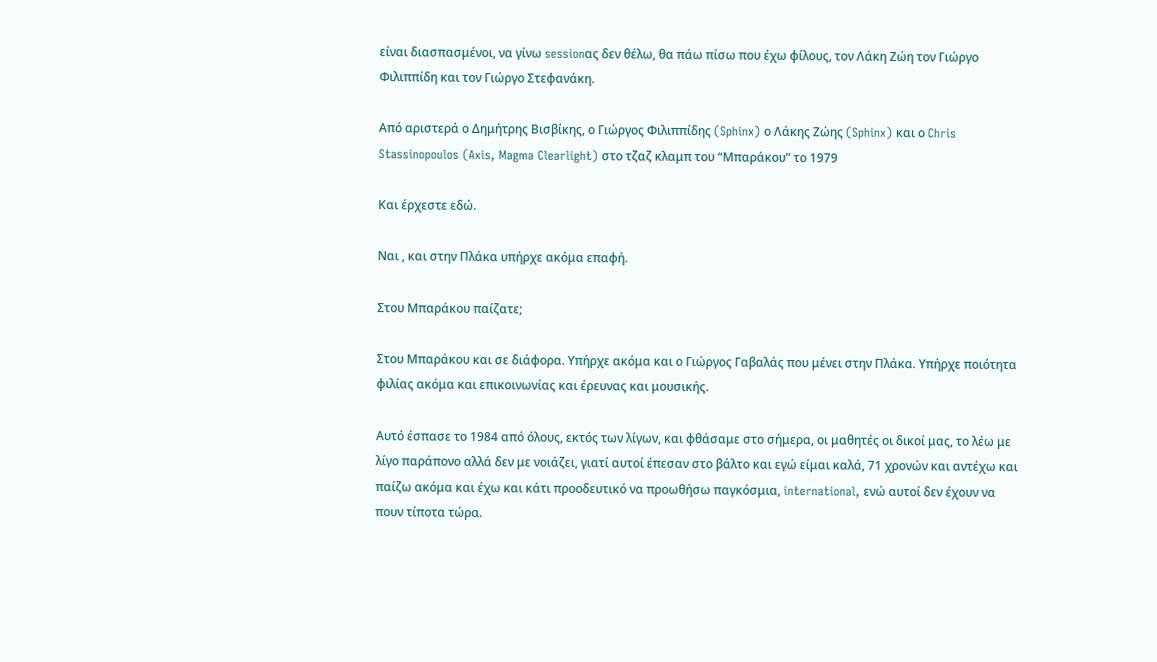είναι διασπασμένοι, να γίνω sessionας δεν θέλω, θα πάω πίσω που έχω φίλους, τον Λάκη Ζώη τον Γιώργο Φιλιππίδη και τον Γιώργο Στεφανάκη.

Από αριστερά ο Δημήτρης Βισβίκης, ο Γιώργος Φιλιππίδης (Sphinx) ο Λάκης Ζώης (Sphinx) και ο Chris Stassinopoulos (Axis, Magma Clearlight) στο τζαζ κλαμπ του “Μπαράκου” το 1979

Και έρχεστε εδώ.

Nαι , και στην Πλάκα υπήρχε ακόμα επαφή.

Στου Μπαράκου παίζατε;

Στου Μπαράκου και σε διάφορα. Υπήρχε ακόμα και ο Γιώργος Γαβαλάς που μένει στην Πλάκα. Υπήρχε ποιότητα φιλίας ακόμα και επικοινωνίας και έρευνας και μουσικής.

Αυτό έσπασε το 1984 από όλους, εκτός των λίγων, και φθάσαμε στο σήμερα, οι μαθητές οι δικοί μας, το λέω με λίγο παράπονο αλλά δεν με νοιάζει, γιατί αυτοί έπεσαν στο βάλτο και εγώ είμαι καλά, 71 χρονών και αντέχω και παίζω ακόμα και έχω και κάτι προοδευτικό να προωθήσω παγκόσμια, international, ενώ αυτοί δεν έχουν να πουν τίποτα τώρα.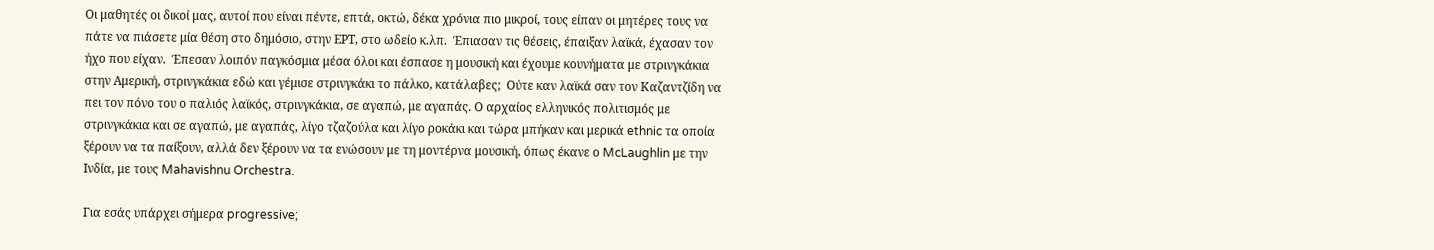Οι μαθητές οι δικοί μας, αυτοί που είναι πέντε, επτά, οκτώ, δέκα χρόνια πιο μικροί, τους είπαν οι μητέρες τους να πάτε να πιάσετε μία θέση στο δημόσιο, στην ΕΡΤ, στο ωδείο κ.λπ.  Έπιασαν τις θέσεις, έπαιξαν λαϊκά, έχασαν τον ήχο που είχαν.  Έπεσαν λοιπόν παγκόσμια μέσα όλοι και έσπασε η μουσική και έχουμε κουνήματα με στρινγκάκια στην Αμερική, στρινγκάκια εδώ και γέμισε στρινγκάκι το πάλκο, κατάλαβες;  Ούτε καν λαϊκά σαν τον Καζαντζίδη να πει τον πόνο του ο παλιός λαϊκός, στρινγκάκια, σε αγαπώ, με αγαπάς. Ο αρχαίος ελληνικός πολιτισμός με στρινγκάκια και σε αγαπώ, με αγαπάς, λίγο τζαζούλα και λίγο ροκάκι και τώρα μπήκαν και μερικά ethnic τα οποία ξέρουν να τα παίξουν, αλλά δεν ξέρουν να τα ενώσουν με τη μοντέρνα μουσική, όπως έκανε ο McLaughlin με την Ινδία, με τους Mahavishnu Orchestra.

Για εσάς υπάρχει σήμερα progressive;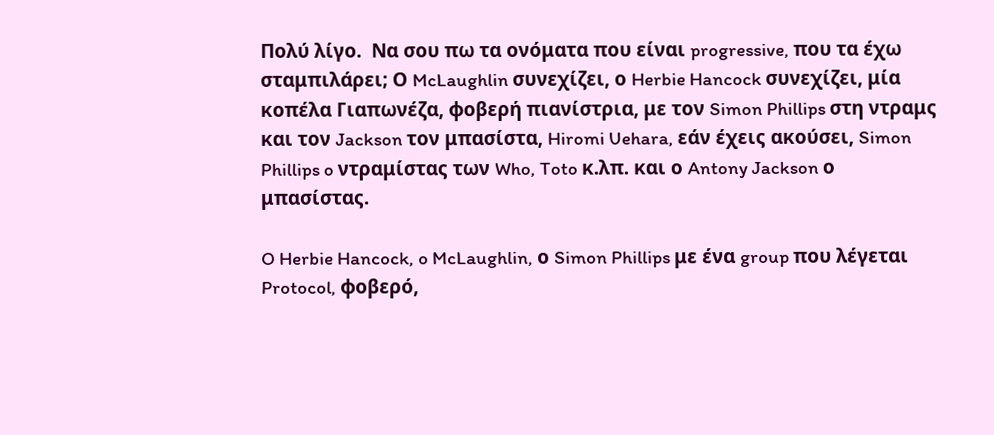Πολύ λίγο.  Να σου πω τα ονόματα που είναι progressive, που τα έχω σταμπιλάρει; Ο McLaughlin συνεχίζει, ο Herbie Hancock συνεχίζει, μία κοπέλα Γιαπωνέζα, φοβερή πιανίστρια, με τον Simon Phillips στη ντραμς και τον Jackson τον μπασίστα, Hiromi Uehara, εάν έχεις ακούσει, Simon Phillips o ντραμίστας των Who, Toto κ.λπ. και ο Antony Jackson ο μπασίστας.

O Herbie Hancock, o McLaughlin, ο Simon Phillips με ένα group που λέγεται Protocol, φοβερό,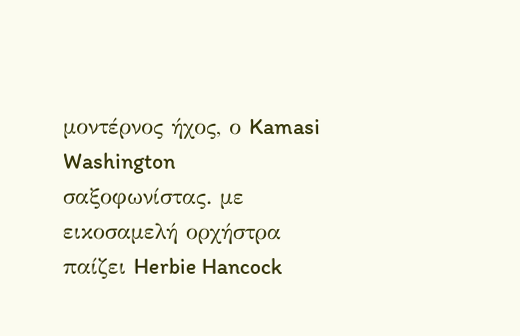μοντέρνος ήχος, ο Kamasi Washington σαξοφωνίστας. με εικοσαμελή ορχήστρα παίζει Herbie Hancock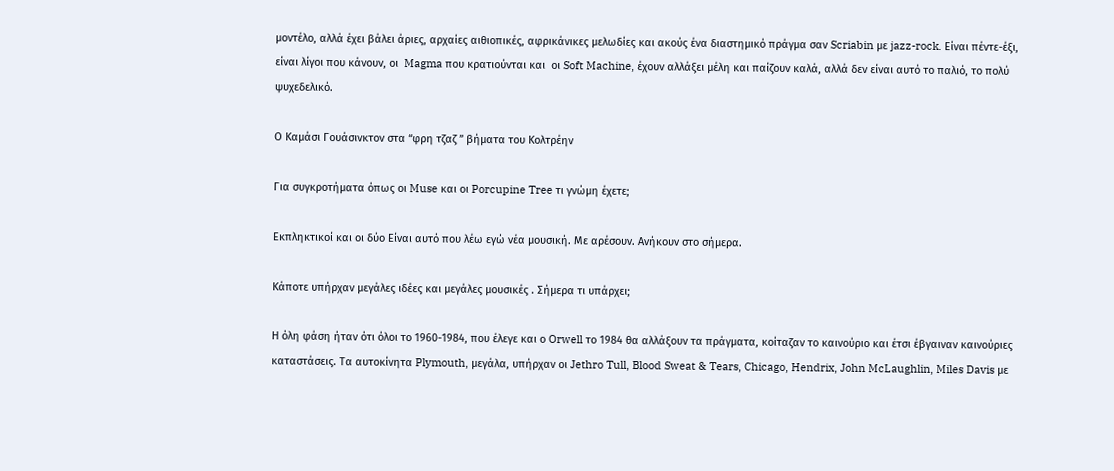μοντέλο, αλλά έχει βάλει άριες, αρχαίες αιθιοπικές, αφρικάνικες μελωδίες και ακούς ένα διαστημικό πράγμα σαν Scriabin με jazz-rock. Είναι πέντε-έξι, είναι λίγοι που κάνουν, οι  Magma που κρατιούνται και  οι Soft Machine, έχουν αλλάξει μέλη και παίζουν καλά, αλλά δεν είναι αυτό το παλιό, το πολύ ψυχεδελικό.

Ο Καμάσι Γουάσινκτον στα “φρη τζαζ ” βήματα του Κολτρέην

Για συγκροτήματα όπως οι Muse και οι Porcupine Tree τι γνώμη έχετε;

Εκπληκτικοί και οι δύο Είναι αυτό που λέω εγώ νέα μουσική. Με αρέσουν. Ανήκουν στο σήμερα.

Κάποτε υπήρχαν μεγάλες ιδέες και μεγάλες μουσικές . Σήμερα τι υπάρχει;

Η όλη φάση ήταν ότι όλοι το 1960-1984, που έλεγε και ο Orwell το 1984 θα αλλάξουν τα πράγματα, κοίταζαν το καινούριο και έτσι έβγαιναν καινούριες καταστάσεις. Τα αυτοκίνητα Plymouth, μεγάλα, υπήρχαν οι Jethro Tull, Blood Sweat & Tears, Chicago, Hendrix, John McLaughlin, Miles Davis με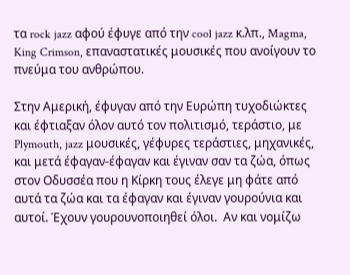τα rock jazz αφού έφυγε από την cool jazz κ.λπ., Magma, King Crimson, επαναστατικές μουσικές που ανοίγουν το πνεύμα του ανθρώπου.

Στην Αμερική, έφυγαν από την Ευρώπη τυχοδιώκτες και έφτιαξαν όλον αυτό τον πολιτισμό, τεράστιο, με Plymouth, jazz μουσικές, γέφυρες τεράστιες, μηχανικές, και μετά έφαγαν-έφαγαν και έγιναν σαν τα ζώα, όπως στον Οδυσσέα που η Κίρκη τους έλεγε μη φάτε από αυτά τα ζώα και τα έφαγαν και έγιναν γουρούνια και αυτοί. Έχουν γουρουνοποιηθεί όλοι.  Αν και νομίζω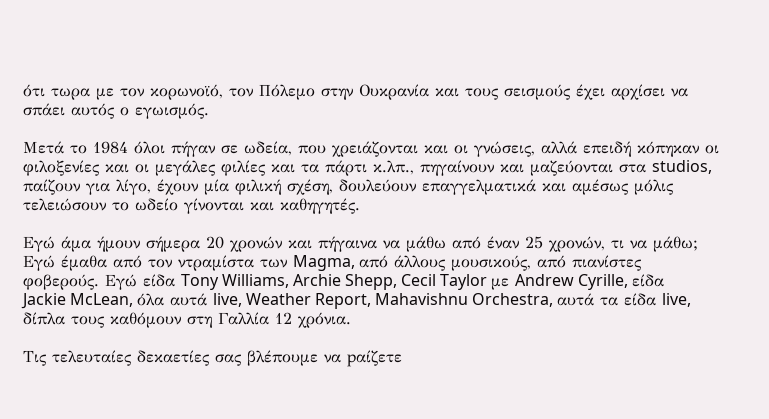ότι τωρα με τον κορωνοϊό, τον Πόλεμο στην Ουκρανία και τους σεισμούς έχει αρχίσει να σπάει αυτός ο εγωισμός.

Μετά το 1984 όλοι πήγαν σε ωδεία, που χρειάζονται και οι γνώσεις, αλλά επειδή κόπηκαν οι φιλοξενίες και οι μεγάλες φιλίες και τα πάρτι κ.λπ., πηγαίνουν και μαζεύονται στα studios, παίζουν για λίγο, έχουν μία φιλική σχέση, δουλεύουν επαγγελματικά και αμέσως μόλις τελειώσουν το ωδείο γίνονται και καθηγητές.

Εγώ άμα ήμουν σήμερα 20 χρονών και πήγαινα να μάθω από έναν 25 χρονών, τι να μάθω; Εγώ έμαθα από τον ντραμίστα των Magma, από άλλους μουσικούς, από πιανίστες φοβερούς. Εγώ είδα Tony Williams, Archie Shepp, Cecil Taylor με Andrew Cyrille, είδα Jackie McLean, όλα αυτά live, Weather Report, Mahavishnu Orchestra, αυτά τα είδα live, δίπλα τους καθόμουν στη Γαλλία 12 χρόνια.

Tις τελευταίες δεκαετίες σας βλέπουμε να pαίζετε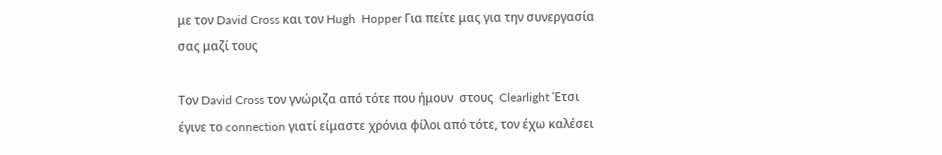με τον David Cross και τον Hugh  Hopper Για πείτε μας για την συνεργασία σας μαζί τους

Τον David Cross τον γνώριζα από τότε που ήμουν  στους  Clearlight Έτσι έγινε το connection γιατί είμαστε χρόνια φίλοι από τότε, τον έχω καλέσει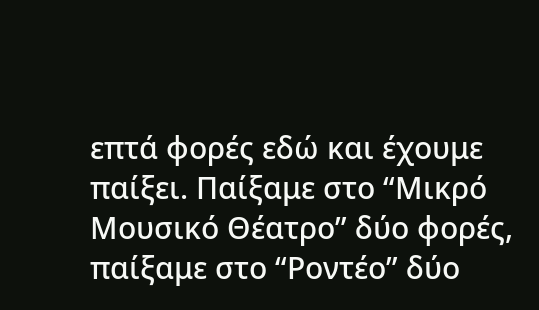επτά φορές εδώ και έχουμε παίξει. Παίξαμε στο “Μικρό Μουσικό Θέατρο” δύο φορές, παίξαμε στο “Ροντέο” δύο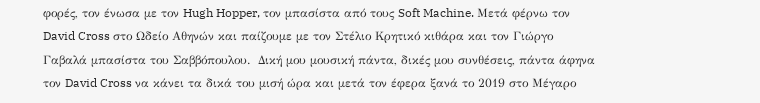φορές, τον ένωσα με τον Hugh Hopper, τον μπασίστα από τους Soft Machine. Μετά φέρνω τον David Cross στο Ωδείο Αθηνών και παίζουμε με τον Στέλιο Κρητικό κιθάρα και τον Γιώργο Γαβαλά μπασίστα του Σαββόπουλου.  Δική μου μουσική πάντα, δικές μου συνθέσεις, πάντα άφηνα τον David Cross να κάνει τα δικά του μισή ώρα και μετά τον έφερα ξανά το 2019 στο Μέγαρο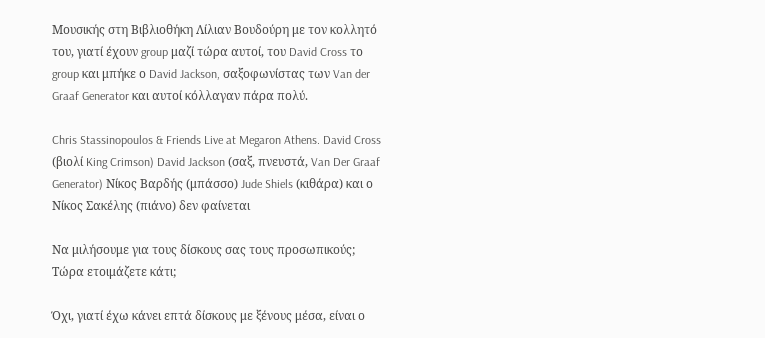Μουσικής στη Βιβλιοθήκη Λίλιαν Βουδούρη με τον κολλητό του, γιατί έχουν group μαζί τώρα αυτοί, του David Cross το group και μπήκε ο David Jackson, σαξοφωνίστας των Van der Graaf Generator και αυτοί κόλλαγαν πάρα πολύ.

Chris Stassinopoulos & Friends Live at Megaron Athens. David Cross (βιολί King Crimson) David Jackson (σαξ, πνευστά, Van Der Graaf Generator) Nίκος Βαρδής (μπάσσο) Jude Shiels (κιθάρα) και ο Νίκος Σακέλης (πιάνο) δεν φαίνεται

Να μιλήσουμε για τους δίσκους σας τους προσωπικούς;  Τώρα ετοιμάζετε κάτι;

Όχι, γιατί έχω κάνει επτά δίσκους με ξένους μέσα, είναι ο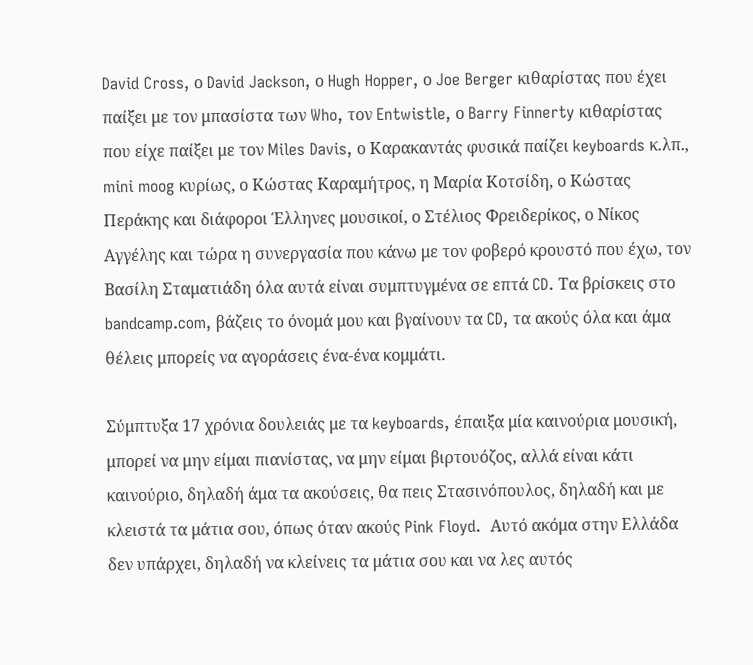David Cross, ο David Jackson, ο Hugh Hopper, ο Joe Berger κιθαρίστας που έχει παίξει με τον μπασίστα των Who, τον Entwistle, ο Barry Finnerty κιθαρίστας που είχε παίξει με τον Miles Davis, ο Καρακαντάς φυσικά παίζει keyboards κ.λπ., mini moog κυρίως, ο Κώστας Καραμήτρος, η Μαρία Κοτσίδη, ο Κώστας Περάκης και διάφοροι Έλληνες μουσικοί, ο Στέλιος Φρειδερίκος, ο Νίκος Αγγέλης και τώρα η συνεργασία που κάνω με τον φοβερό κρουστό που έχω, τον Βασίλη Σταματιάδη όλα αυτά είναι συμπτυγμένα σε επτά CD. Τα βρίσκεις στο bandcamp.com, βάζεις το όνομά μου και βγαίνουν τα CD, τα ακούς όλα και άμα θέλεις μπορείς να αγοράσεις ένα-ένα κομμάτι.

Σύμπτυξα 17 χρόνια δουλειάς με τα keyboards, έπαιξα μία καινούρια μουσική, μπορεί να μην είμαι πιανίστας, να μην είμαι βιρτουόζος, αλλά είναι κάτι καινούριο, δηλαδή άμα τα ακούσεις, θα πεις Στασινόπουλος, δηλαδή και με κλειστά τα μάτια σου, όπως όταν ακούς Pink Floyd.  Αυτό ακόμα στην Ελλάδα δεν υπάρχει, δηλαδή να κλείνεις τα μάτια σου και να λες αυτός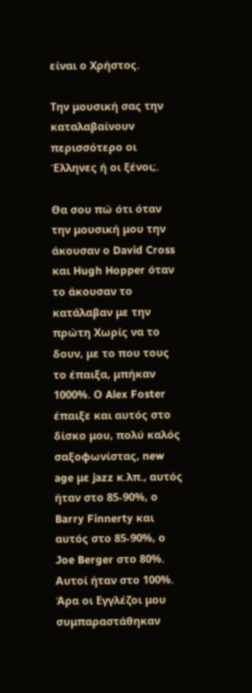είναι ο Χρήστος.

Την μουσική σας την καταλαβαίνουν περισσότερο οι Έλληνες ή οι ξένοι;.

Θα σου πώ ότι όταν την μουσική μου την άκουσαν ο David Cross και Hugh Hopper όταν το άκουσαν το κατάλαβαν με την πρώτη Χωρίς να το δουν, με το που τους το έπαιξα, μπήκαν 1000%. Ο Alex Foster έπαιξε και αυτός στο δίσκο μου, πολύ καλός σαξοφωνίστας, new age με jazz κ.λπ., αυτός ήταν στο 85-90%, ο Barry Finnerty και αυτός στο 85-90%, ο Joe Berger στο 80%.  Αυτοί ήταν στο 100%.  Άρα οι Εγγλέζοι μου συμπαραστάθηκαν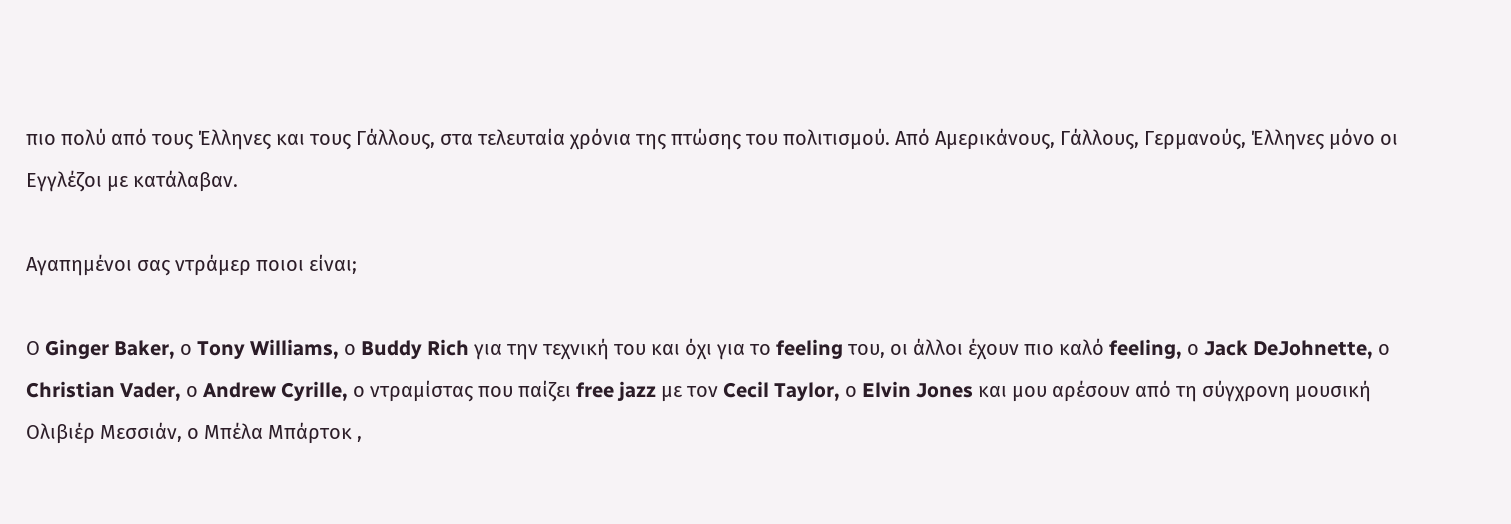πιο πολύ από τους Έλληνες και τους Γάλλους, στα τελευταία χρόνια της πτώσης του πολιτισμού. Από Αμερικάνους, Γάλλους, Γερμανούς, Έλληνες μόνο οι Εγγλέζοι με κατάλαβαν.

Αγαπημένοι σας ντράμερ ποιοι είναι;

Ο Ginger Baker, ο Tony Williams, ο Buddy Rich για την τεχνική του και όχι για το feeling του, οι άλλοι έχουν πιο καλό feeling, ο Jack DeJohnette, ο Christian Vader, ο Andrew Cyrille, ο ντραμίστας που παίζει free jazz με τον Cecil Taylor, ο Elvin Jones και μου αρέσουν από τη σύγχρονη μουσική Ολιβιέρ Μεσσιάν, ο Μπέλα Μπάρτοκ ,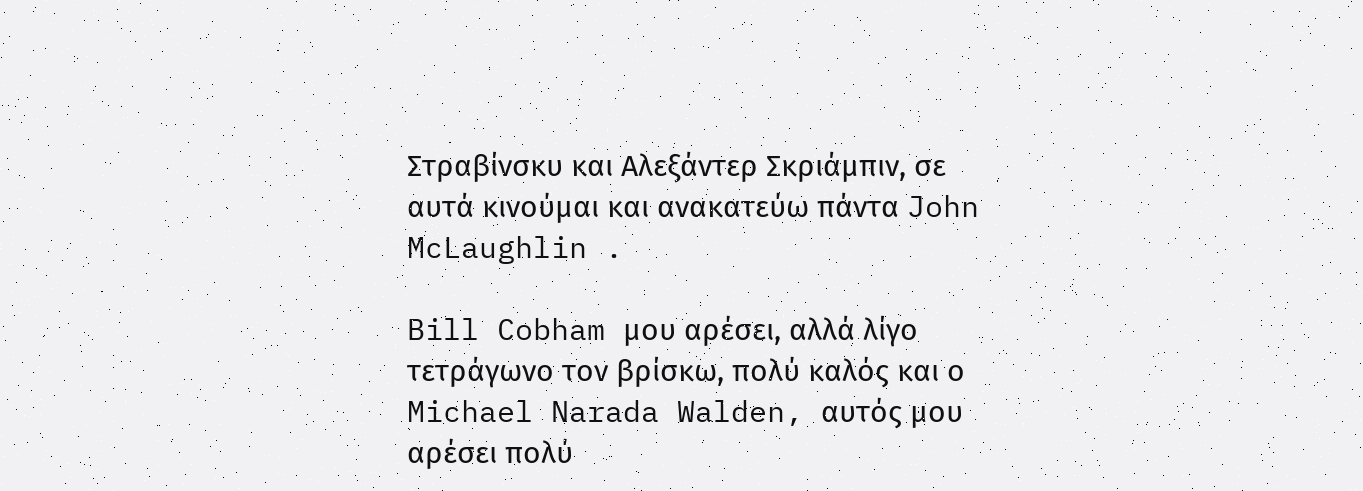Στραβίνσκυ και Αλεξάντερ Σκριάμπιν, σε αυτά κινούμαι και ανακατεύω πάντα John McLaughlin .

Bill Cobham μου αρέσει, αλλά λίγο τετράγωνο τον βρίσκω, πολύ καλός και ο Michael Narada Walden, αυτός μου αρέσει πολύ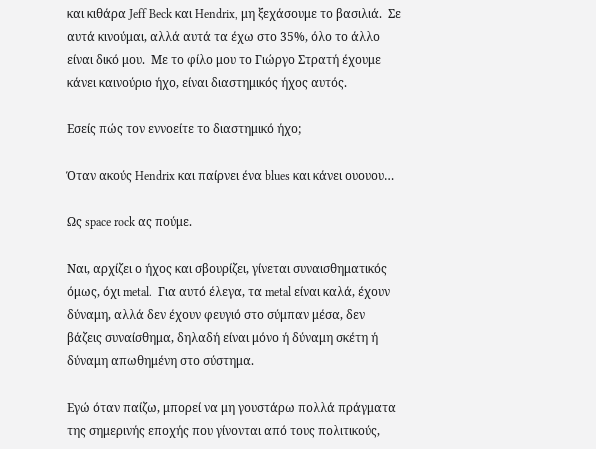και κιθάρα Jeff Beck και Hendrix, μη ξεχάσουμε το βασιλιά.  Σε αυτά κινούμαι, αλλά αυτά τα έχω στο 35%, όλο το άλλο είναι δικό μου.  Mε το φίλο μου το Γιώργο Στρατή έχουμε κάνει καινούριο ήχο, είναι διαστημικός ήχος αυτός.

Εσείς πώς τον εννοείτε το διαστημικό ήχο;

Όταν ακούς Hendrix και παίρνει ένα blues και κάνει ουουου…

Ως space rock ας πούμε.

Ναι, αρχίζει ο ήχος και σβουρίζει, γίνεται συναισθηματικός όμως, όχι metal.  Για αυτό έλεγα, τα metal είναι καλά, έχουν δύναμη, αλλά δεν έχουν φευγιό στο σύμπαν μέσα, δεν βάζεις συναίσθημα, δηλαδή είναι μόνο ή δύναμη σκέτη ή δύναμη απωθημένη στο σύστημα.

Εγώ όταν παίζω, μπορεί να μη γουστάρω πολλά πράγματα της σημερινής εποχής που γίνονται από τους πολιτικούς,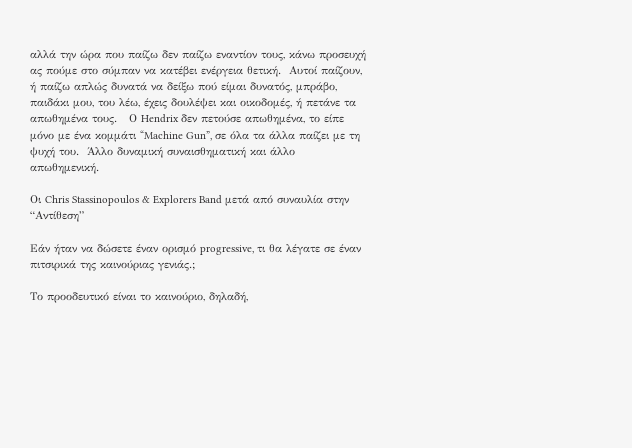αλλά την ώρα που παίζω δεν παίζω εναντίον τους, κάνω προσευχή ας πούμε στο σύμπαν να κατέβει ενέργεια θετική.  Αυτοί παίζουν, ή παίζω απλώς δυνατά να δείξω πού είμαι δυνατός, μπράβο, παιδάκι μου, του λέω, έχεις δουλέψει και οικοδομές, ή πετάνε τα απωθημένα τους.   Ο Hendrix δεν πετούσε απωθημένα, το είπε μόνο με ένα κομμάτι “Machine Gun”, σε όλα τα άλλα παίζει με τη ψυχή του.  Άλλο δυναμική συναισθηματική και άλλο απωθημενική.

Οι Chris Stassinopoulos & Explorers Band μετά από συναυλία στην “Αντίθεση”

Εάν ήταν να δώσετε έναν ορισμό progressive, τι θα λέγατε σε έναν πιτσιρικά της καινούριας γενιάς.;

Το προοδευτικό είναι το καινούριο, δηλαδή,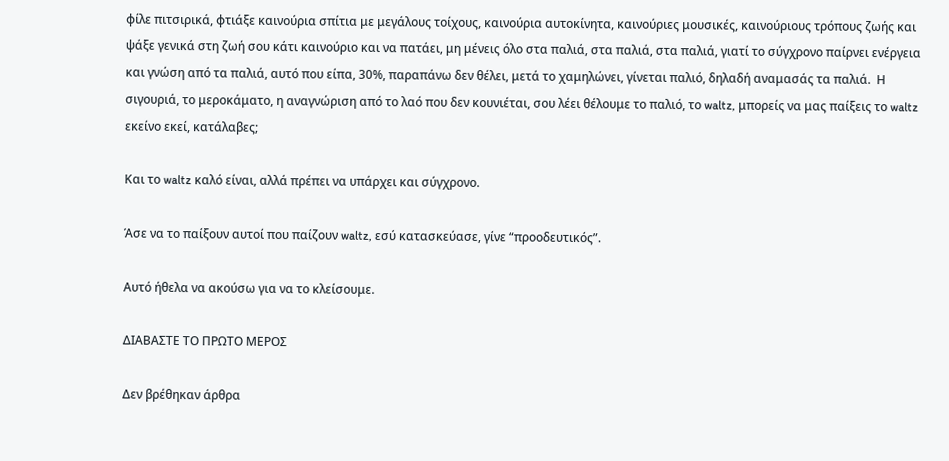φίλε πιτσιρικά, φτιάξε καινούρια σπίτια με μεγάλους τοίχους, καινούρια αυτοκίνητα, καινούριες μουσικές, καινούριους τρόπους ζωής και ψάξε γενικά στη ζωή σου κάτι καινούριο και να πατάει, μη μένεις όλο στα παλιά, στα παλιά, στα παλιά, γιατί το σύγχρονο παίρνει ενέργεια και γνώση από τα παλιά, αυτό που είπα, 30%, παραπάνω δεν θέλει, μετά το χαμηλώνει, γίνεται παλιό, δηλαδή αναμασάς τα παλιά.  Η σιγουριά, το μεροκάματο, η αναγνώριση από το λαό που δεν κουνιέται, σου λέει θέλουμε το παλιό, το waltz, μπορείς να μας παίξεις το waltz εκείνο εκεί, κατάλαβες;

Και το waltz καλό είναι, αλλά πρέπει να υπάρχει και σύγχρονο.

Άσε να το παίξουν αυτοί που παίζουν waltz, εσύ κατασκεύασε, γίνε “προοδευτικός”.

Αυτό ήθελα να ακούσω για να το κλείσουμε.

ΔΙΑΒΑΣΤΕ ΤΟ ΠΡΩΤΟ ΜΕΡΟΣ

Δεν βρέθηκαν άρθρα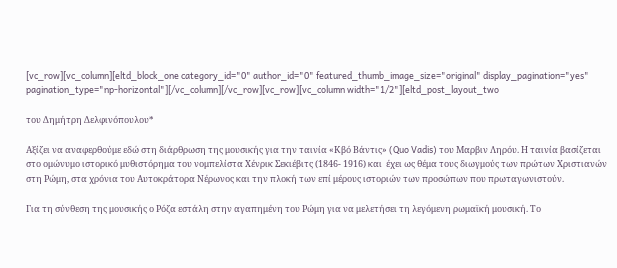[vc_row][vc_column][eltd_block_one category_id="0" author_id="0" featured_thumb_image_size="original" display_pagination="yes" pagination_type="np-horizontal"][/vc_column][/vc_row][vc_row][vc_column width="1/2"][eltd_post_layout_two

του Δημήτρη Δελφινόπουλου*

Αξίζει να αναφερθούμε εδώ στη διάρθρωση της μουσικής για την ταινία «Κβό Βάντις» (Quo Vadis) του Μαρβιν Ληρόυ. Η ταινία βασίζεται στο ομώνυμο ιστορικό μυθιστόρημα του νομπελίστα Χένρικ Σεκιέβιτς (1846- 1916) και  έχει ως θέμα τους διωγμούς των πρώτων Χριστιανών στη Ρώμη, στα χρόνια του Αυτοκράτορα Νέρωνος και την πλοκή των επί μέρους ιστοριών των προσώπων που πρωταγωνιστούν.

Για τη σύνθεση της μουσικής ο Ρόζα εστάλη στην αγαπημένη του Ρώμη για να μελετήσει τη λεγόμενη ρωμαϊκή μουσική. Το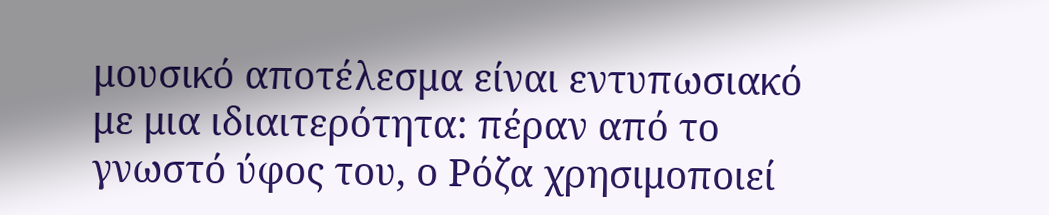μουσικό αποτέλεσμα είναι εντυπωσιακό με μια ιδιαιτερότητα: πέραν από το γνωστό ύφος του, ο Ρόζα χρησιμοποιεί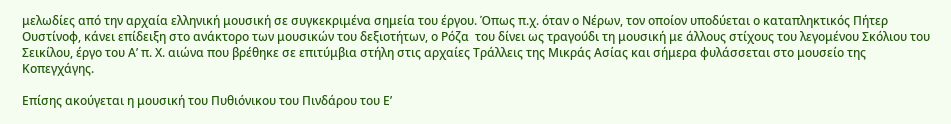μελωδίες από την αρχαία ελληνική μουσική σε συγκεκριμένα σημεία του έργου. Όπως π.χ. όταν ο Νέρων, τον οποίον υποδύεται ο καταπληκτικός Πήτερ Ουστίνοφ, κάνει επίδειξη στο ανάκτορο των μουσικών του δεξιοτήτων, ο Ρόζα  του δίνει ως τραγούδι τη μουσική με άλλους στίχους του λεγομένου Σκόλιου του Σεικίλου, έργο του Α’ π. Χ. αιώνα που βρέθηκε σε επιτύμβια στήλη στις αρχαίες Τράλλεις της Μικράς Ασίας και σήμερα φυλάσσεται στο μουσείο της Κοπεγχάγης.

Επίσης ακούγεται η μουσική του Πυθιόνικου του Πινδάρου του Ε’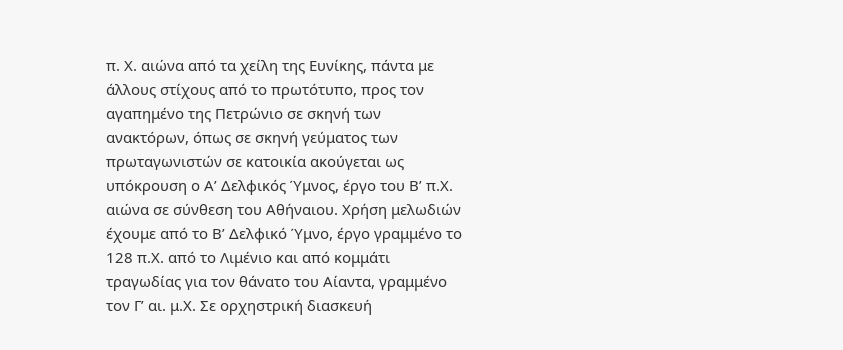π. Χ. αιώνα από τα χείλη της Ευνίκης, πάντα με άλλους στίχους από το πρωτότυπο, προς τον αγαπημένο της Πετρώνιο σε σκηνή των ανακτόρων, όπως σε σκηνή γεύματος των πρωταγωνιστών σε κατοικία ακούγεται ως υπόκρουση ο Α’ Δελφικός Ύμνος, έργο του Β’ π.Χ. αιώνα σε σύνθεση του Αθήναιου. Χρήση μελωδιών έχουμε από το Β’ Δελφικό Ύμνο, έργο γραμμένο το 128 π.Χ. από το Λιμένιο και από κομμάτι τραγωδίας για τον θάνατο του Αίαντα, γραμμένο τον Γ’ αι. μ.Χ. Σε ορχηστρική διασκευή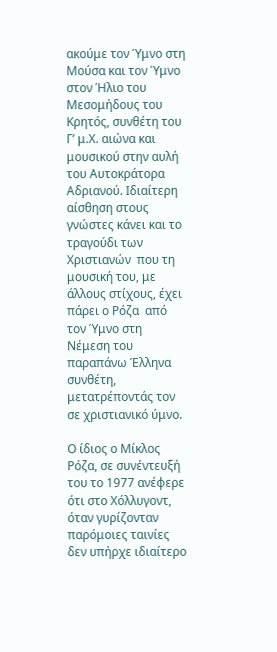ακούμε τον Ύμνο στη Μούσα και τον Ύμνο στον Ήλιο του Μεσομήδους του Κρητός, συνθέτη του Γ’ μ.Χ. αιώνα και μουσικού στην αυλή του Αυτοκράτορα Αδριανού. Ιδιαίτερη αίσθηση στους γνώστες κάνει και το τραγούδι των Χριστιανών  που τη μουσική του, με άλλους στίχους, έχει πάρει ο Ρόζα  από τον Ύμνο στη Νέμεση του παραπάνω Έλληνα συνθέτη, μετατρέποντάς τον σε χριστιανικό ύμνο.

Ο ίδιος ο Μίκλος Ρόζα, σε συνέντευξή του το 1977 ανέφερε ότι στο Χόλλυγοντ, όταν γυρίζονταν παρόμοιες ταινίες δεν υπήρχε ιδιαίτερο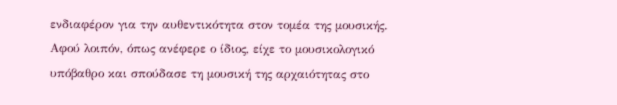ενδιαφέρον για την αυθεντικότητα στον τομέα της μουσικής. Αφού λοιπόν, όπως ανέφερε ο ίδιος, είχε το μουσικολογικό υπόβαθρο και σπούδασε τη μουσική της αρχαιότητας στο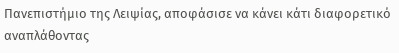Πανεπιστήμιο της Λειψίας, αποφάσισε να κάνει κάτι διαφορετικό αναπλάθοντας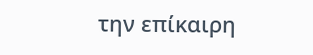την επίκαιρη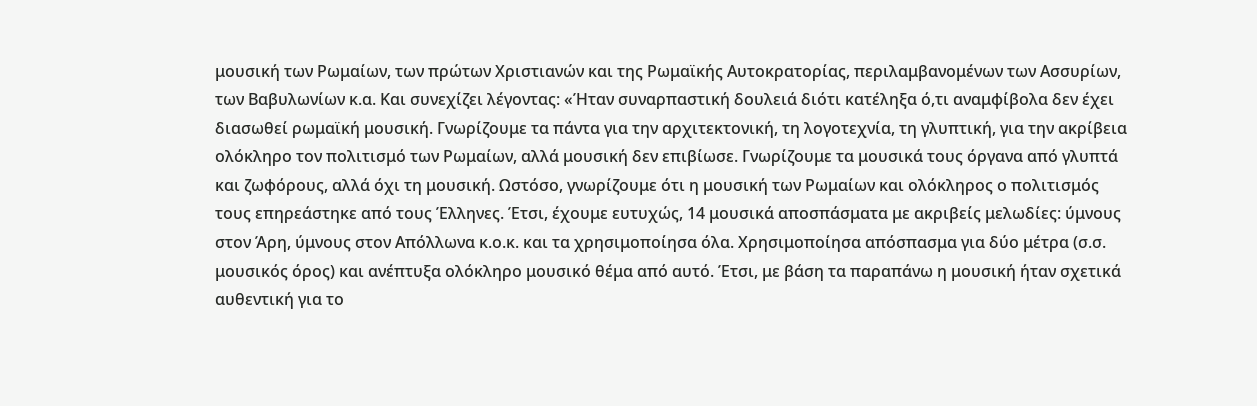μουσική των Ρωμαίων, των πρώτων Χριστιανών και της Ρωμαϊκής Αυτοκρατορίας, περιλαμβανομένων των Ασσυρίων, των Βαβυλωνίων κ.α. Και συνεχίζει λέγοντας: «Ήταν συναρπαστική δουλειά διότι κατέληξα ό,τι αναμφίβολα δεν έχει διασωθεί ρωμαϊκή μουσική. Γνωρίζουμε τα πάντα για την αρχιτεκτονική, τη λογοτεχνία, τη γλυπτική, για την ακρίβεια  ολόκληρο τον πολιτισμό των Ρωμαίων, αλλά μουσική δεν επιβίωσε. Γνωρίζουμε τα μουσικά τους όργανα από γλυπτά και ζωφόρους, αλλά όχι τη μουσική. Ωστόσο, γνωρίζουμε ότι η μουσική των Ρωμαίων και ολόκληρος ο πολιτισμός τους επηρεάστηκε από τους Έλληνες. Έτσι, έχουμε ευτυχώς, 14 μουσικά αποσπάσματα με ακριβείς μελωδίες: ύμνους στον Άρη, ύμνους στον Απόλλωνα κ.ο.κ. και τα χρησιμοποίησα όλα. Χρησιμοποίησα απόσπασμα για δύο μέτρα (σ.σ. μουσικός όρος) και ανέπτυξα ολόκληρο μουσικό θέμα από αυτό. Έτσι, με βάση τα παραπάνω η μουσική ήταν σχετικά αυθεντική για το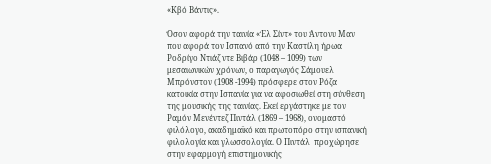«Κβό Βάντις».

Όσον αφορά την ταινία «Έλ Σίντ» του Άντονυ Μαν που αφορά τον Ισπανό από την Καστίλη ήρωα Ροδρίγο Ντιάζ ντε Βιβάρ (1048 – 1099) των μεσαιωνικών χρόνων, ο παραγωγός Σάμουελ Μπρόνστον (1908 -1994) πρόσφερε στον Ρόζα κατοικία στην Ισπανία για να αφοσιωθεί στη σύνθεση της μουσικής της ταινίας. Εκεί εργάστηκε με τον Ραμόν Μενέντεζ Πιντάλ (1869 – 1968), ονομαστό φιλόλογο, ακαδημαϊκό και πρωτοπόρο στην ισπανική φιλολογία και γλωσσολογία. Ο Πιντάλ  προχώρησε στην εφαρμογή επιστημονικής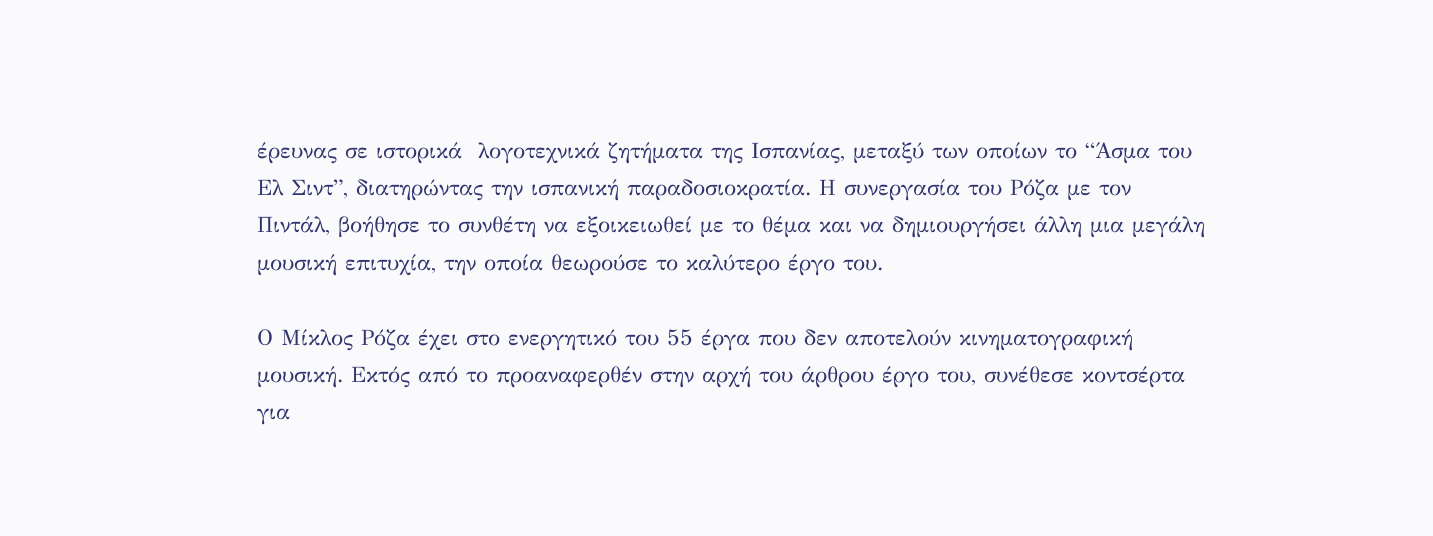έρευνας σε ιστορικά  λογοτεχνικά ζητήματα της Ισπανίας, μεταξύ των οποίων το “Άσμα του Ελ Σιντ”, διατηρώντας την ισπανική παραδοσιοκρατία. Η συνεργασία του Ρόζα με τον Πιντάλ, βοήθησε το συνθέτη να εξοικειωθεί με το θέμα και να δημιουργήσει άλλη μια μεγάλη μουσική επιτυχία, την οποία θεωρούσε το καλύτερο έργο του.

Ο Μίκλος Ρόζα έχει στο ενεργητικό του 55 έργα που δεν αποτελούν κινηματογραφική μουσική. Εκτός από το προαναφερθέν στην αρχή του άρθρου έργο του, συνέθεσε κοντσέρτα για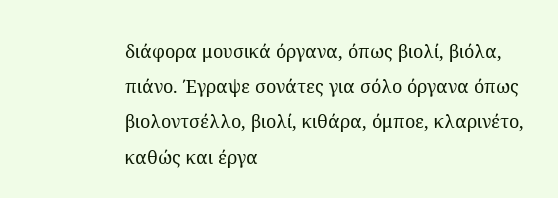διάφορα μουσικά όργανα, όπως βιολί, βιόλα, πιάνο. Έγραψε σονάτες για σόλο όργανα όπως βιολοντσέλλο, βιολί, κιθάρα, όμποε, κλαρινέτο, καθώς και έργα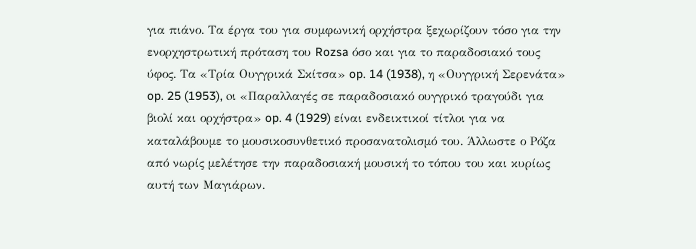για πιάνο. Τα έργα του για συμφωνική ορχήστρα ξεχωρίζουν τόσο για την ενορχηστρωτική πρόταση του Rozsa όσο και για το παραδοσιακό τους ύφος. Τα «Τρία Ουγγρικά Σκίτσα» op. 14 (1938), η «Ουγγρική Σερενάτα» op. 25 (1953), oι «Παραλλαγές σε παραδοσιακό ουγγρικό τραγούδι για βιολί και ορχήστρα» op. 4 (1929) είναι ενδεικτικοί τίτλοι για να καταλάβουμε το μουσικοσυνθετικό προσανατολισμό του. Άλλωστε ο Ρόζα από νωρίς μελέτησε την παραδοσιακή μουσική το τόπου του και κυρίως αυτή των Μαγιάρων.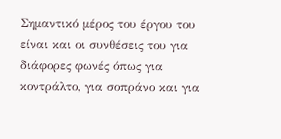Σημαντικό μέρος του έργου του είναι και οι συνθέσεις του για διάφορες φωνές όπως για κοντράλτο, για σοπράνο και για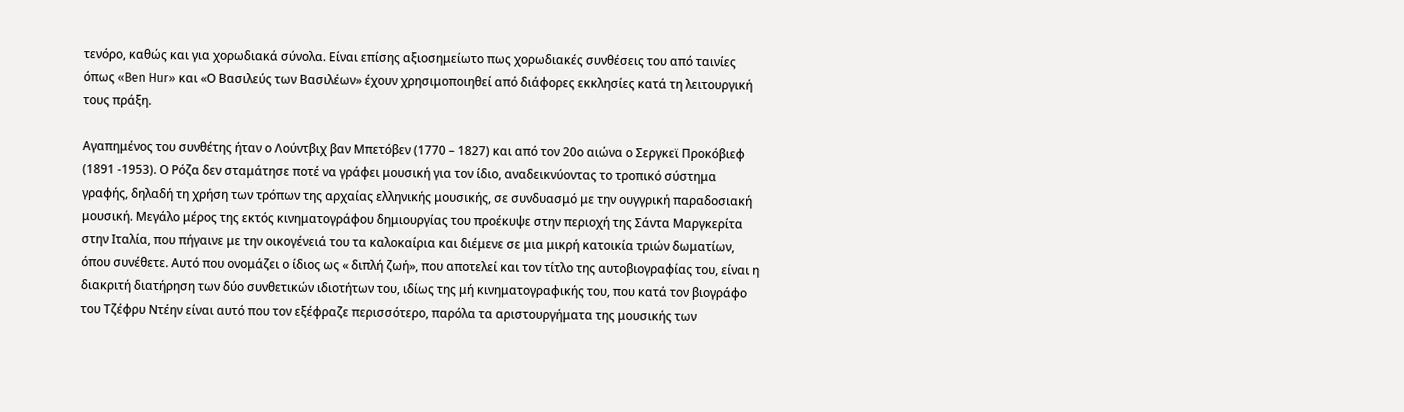τενόρο, καθώς και για χορωδιακά σύνολα. Είναι επίσης αξιοσημείωτο πως χορωδιακές συνθέσεις του από ταινίες όπως «Ben Hur» και «Ο Βασιλεύς των Βασιλέων» έχουν χρησιμοποιηθεί από διάφορες εκκλησίες κατά τη λειτουργική τους πράξη.

Αγαπημένος του συνθέτης ήταν ο Λούντβιχ βαν Μπετόβεν (1770 – 1827) και από τον 20ο αιώνα ο Σεργκεϊ Προκόβιεφ  (1891 -1953). Ο Ρόζα δεν σταμάτησε ποτέ να γράφει μουσική για τον ίδιο, αναδεικνύοντας το τροπικό σύστημα γραφής, δηλαδή τη χρήση των τρόπων της αρχαίας ελληνικής μουσικής, σε συνδυασμό με την ουγγρική παραδοσιακή μουσική. Μεγάλο μέρος της εκτός κινηματογράφου δημιουργίας του προέκυψε στην περιοχή της Σάντα Μαργκερίτα στην Ιταλία, που πήγαινε με την οικογένειά του τα καλοκαίρια και διέμενε σε μια μικρή κατοικία τριών δωματίων, όπου συνέθετε. Αυτό που ονομάζει ο ίδιος ως « διπλή ζωή», που αποτελεί και τον τίτλο της αυτοβιογραφίας του, είναι η διακριτή διατήρηση των δύο συνθετικών ιδιοτήτων του, ιδίως της μή κινηματογραφικής του, που κατά τον βιογράφο του Τζέφρυ Ντέην είναι αυτό που τον εξέφραζε περισσότερο, παρόλα τα αριστουργήματα της μουσικής των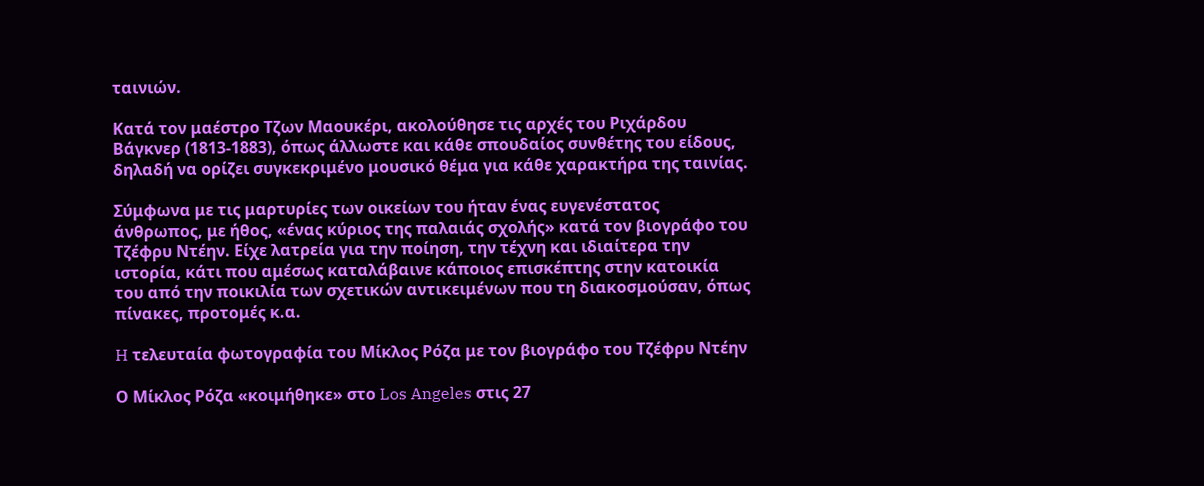ταινιών.

Κατά τον μαέστρο Τζων Μαουκέρι, ακολούθησε τις αρχές του Ριχάρδου Βάγκνερ (1813-1883), όπως άλλωστε και κάθε σπουδαίος συνθέτης του είδους, δηλαδή να ορίζει συγκεκριμένο μουσικό θέμα για κάθε χαρακτήρα της ταινίας.

Σύμφωνα με τις μαρτυρίες των οικείων του ήταν ένας ευγενέστατος άνθρωπος, με ήθος, «ένας κύριος της παλαιάς σχολής» κατά τον βιογράφο του Τζέφρυ Ντέην. Είχε λατρεία για την ποίηση, την τέχνη και ιδιαίτερα την ιστορία, κάτι που αμέσως καταλάβαινε κάποιος επισκέπτης στην κατοικία του από την ποικιλία των σχετικών αντικειμένων που τη διακοσμούσαν, όπως πίνακες, προτομές κ.α.

H τελευταία φωτογραφία του Μίκλος Ρόζα με τον βιογράφο του Τζέφρυ Nτέην

Ο Μίκλος Ρόζα «κοιμήθηκε» στο Los Angeles στις 27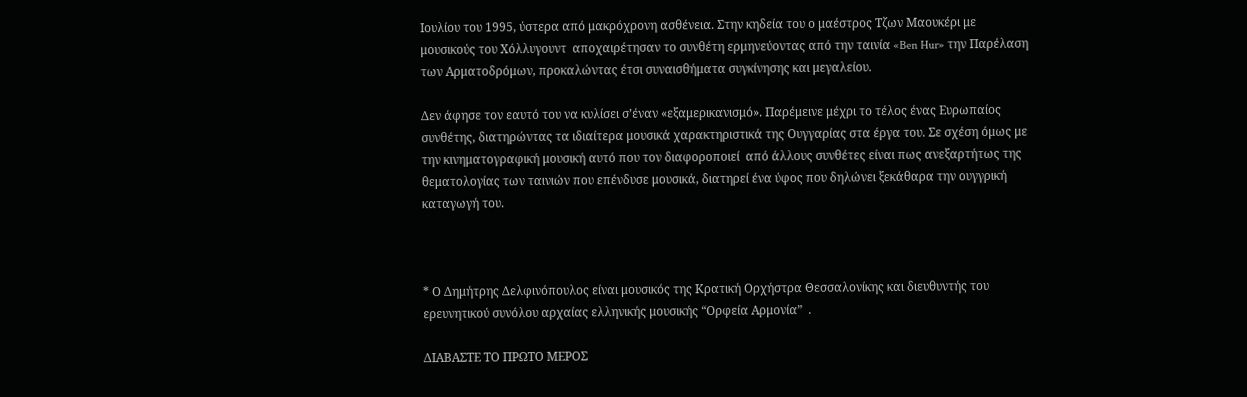Ιουλίου του 1995, ύστερα από μακρόχρονη ασθένεια. Στην κηδεία του ο μαέστρος Τζων Μαουκέρι με μουσικούς του Χόλλυγουντ  αποχαιρέτησαν το συνθέτη ερμηνεύοντας από την ταινία «Ben Hur» την Παρέλαση των Αρματοδρόμων, προκαλώντας έτσι συναισθήματα συγκίνησης και μεγαλείου.

Δεν άφησε τον εαυτό του να κυλίσει σ’έναν «εξαμερικανισμό». Παρέμεινε μέχρι το τέλος ένας Ευρωπαίος συνθέτης, διατηρώντας τα ιδιαίτερα μουσικά χαρακτηριστικά της Ουγγαρίας στα έργα του. Σε σχέση όμως με την κινηματογραφική μουσική αυτό που τον διαφοροποιεί  από άλλους συνθέτες είναι πως ανεξαρτήτως της θεματολογίας των ταινιών που επένδυσε μουσικά, διατηρεί ένα ύφος που δηλώνει ξεκάθαρα την ουγγρική καταγωγή του.



* Ο Δημήτρης Δελφινόπουλος είναι μουσικός της Κρατική Ορχήστρα Θεσσαλονίκης και διευθυντής του ερευνητικού συνόλου αρχαίας ελληνικής μουσικής “Ορφεία Αρμονία”  .

ΔΙΑΒΑΣΤΕ ΤΟ ΠΡΩΤΟ ΜΕΡΟΣ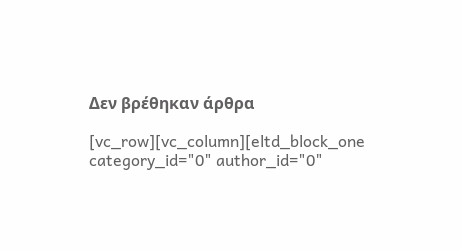Δεν βρέθηκαν άρθρα

[vc_row][vc_column][eltd_block_one category_id="0" author_id="0"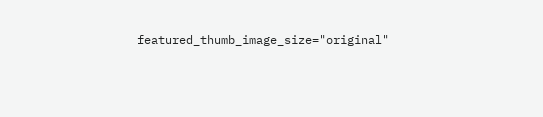featured_thumb_image_size="original"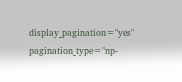display_pagination="yes" pagination_type="np-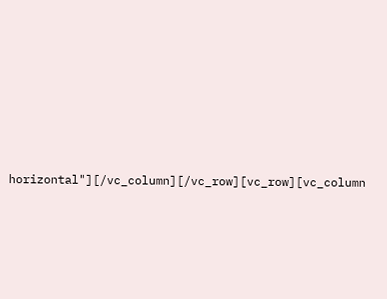horizontal"][/vc_column][/vc_row][vc_row][vc_column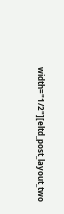width="1/2"][eltd_post_layout_two